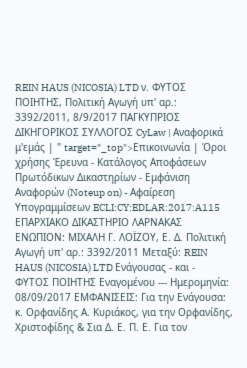REIN HAUS (NICOSIA) LTD ν. ΦΥΤΟΣ ΠΟΙΗΤΗΣ, Πολιτική Αγωγή υπ' αρ.: 3392/2011, 8/9/2017 ΠΑΓΚΥΠΡΙΟΣ ΔΙΚΗΓΟΡΙΚΟΣ ΣΥΛΛΟΓΟΣ CyLaw | Αναφορικά μ'εμάς | " target="_top">Επικοινωνία | Όροι χρήσης Έρευνα - Κατάλογος Αποφάσεων Πρωτόδικων Δικαστηρίων - Εμφάνιση Αναφορών (Noteup on) - Αφαίρεση Υπογραμμίσεων ECLI:CY:EDLAR:2017:A115 ΕΠΑΡΧΙΑΚΟ ΔΙΚΑΣΤΗΡΙΟ ΛΑΡΝΑΚΑΣ ΕΝΩΠΙΟΝ: ΜΙΧΑΛΗ Γ. ΛΟΪΖΟΥ, Ε. Δ. Πολιτική Αγωγή υπ' αρ.: 3392/2011 Μεταξύ: REIN HAUS (NICOSIA) LTD Ενάγουσας - και - ΦΥΤΟΣ ΠΟΙΗΤΗΣ Εναγομένου --- Ημερομηνία: 08/09/2017 ΕΜΦΑΝΙΣΕΙΣ: Για την Ενάγουσα: κ. Ορφανίδης Α. Κυριάκος, για την Ορφανίδης, Χριστοφίδης & Σια Δ. Ε. Π. Ε. Για τον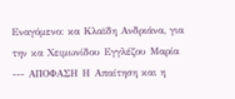Εναγόμενο: κα Κλαϊδη Ανδριάνα, για την κα Χειμωνίδου Εγγλέζου Μαρία --- ΑΠΟΦΑΣΗ Η Απαίτηση και η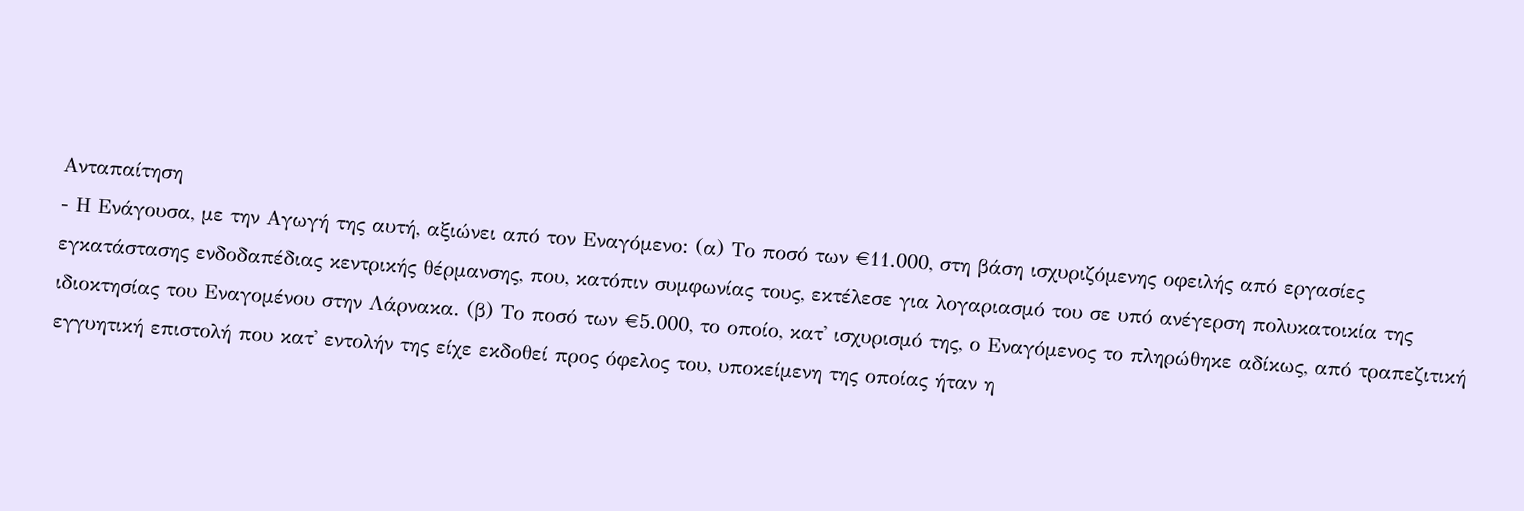Ανταπαίτηση
- Η Ενάγουσα, με την Αγωγή της αυτή, αξιώνει από τον Εναγόμενο: (α) Το ποσό των €11.000, στη βάση ισχυριζόμενης οφειλής από εργασίες εγκατάστασης ενδοδαπέδιας κεντρικής θέρμανσης, που, κατόπιν συμφωνίας τους, εκτέλεσε για λογαριασμό του σε υπό ανέγερση πολυκατοικία της ιδιοκτησίας του Εναγομένου στην Λάρνακα. (β) Το ποσό των €5.000, το οποίο, κατ' ισχυρισμό της, ο Εναγόμενος το πληρώθηκε αδίκως, από τραπεζιτική εγγυητική επιστολή που κατ' εντολήν της είχε εκδοθεί προς όφελος του, υποκείμενη της οποίας ήταν η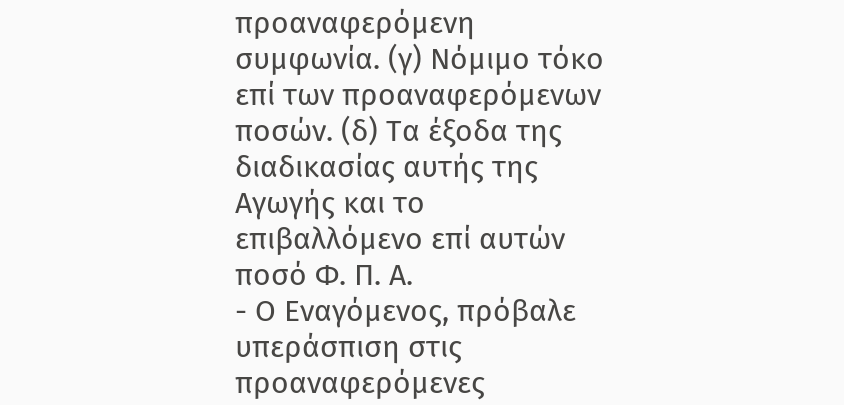προαναφερόμενη συμφωνία. (γ) Νόμιμο τόκο επί των προαναφερόμενων ποσών. (δ) Τα έξοδα της διαδικασίας αυτής της Αγωγής και το επιβαλλόμενο επί αυτών ποσό Φ. Π. Α.
- Ο Εναγόμενος, πρόβαλε υπεράσπιση στις προαναφερόμενες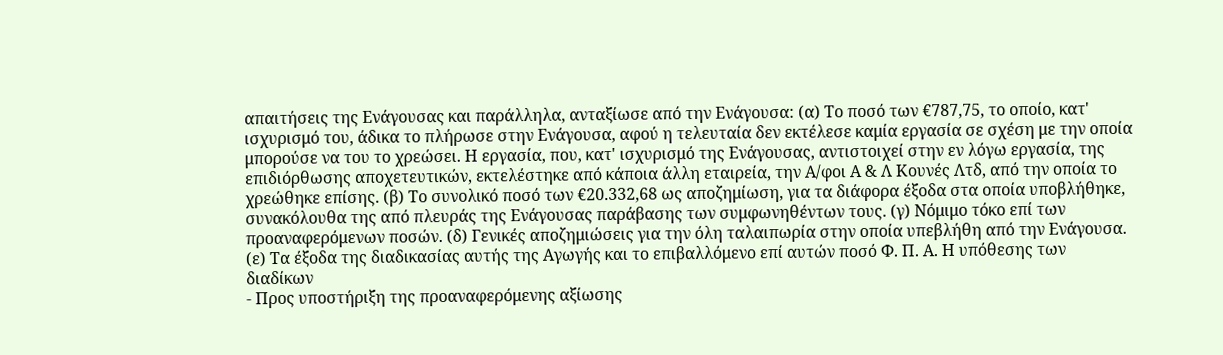απαιτήσεις της Ενάγουσας και παράλληλα, ανταξίωσε από την Ενάγουσα: (α) Το ποσό των €787,75, το οποίο, κατ' ισχυρισμό του, άδικα το πλήρωσε στην Ενάγουσα, αφού η τελευταία δεν εκτέλεσε καμία εργασία σε σχέση με την οποία μπορούσε να του το χρεώσει. Η εργασία, που, κατ' ισχυρισμό της Ενάγουσας, αντιστοιχεί στην εν λόγω εργασία, της επιδιόρθωσης αποχετευτικών, εκτελέστηκε από κάποια άλλη εταιρεία, την Α/φοι Α & Λ Κουνές Λτδ, από την οποία το χρεώθηκε επίσης. (β) Το συνολικό ποσό των €20.332,68 ως αποζημίωση, για τα διάφορα έξοδα στα οποία υποβλήθηκε, συνακόλουθα της από πλευράς της Ενάγουσας παράβασης των συμφωνηθέντων τους. (γ) Νόμιμο τόκο επί των προαναφερόμενων ποσών. (δ) Γενικές αποζημιώσεις για την όλη ταλαιπωρία στην οποία υπεβλήθη από την Ενάγουσα. (ε) Τα έξοδα της διαδικασίας αυτής της Αγωγής και το επιβαλλόμενο επί αυτών ποσό Φ. Π. Α. Η υπόθεσης των διαδίκων
- Προς υποστήριξη της προαναφερόμενης αξίωσης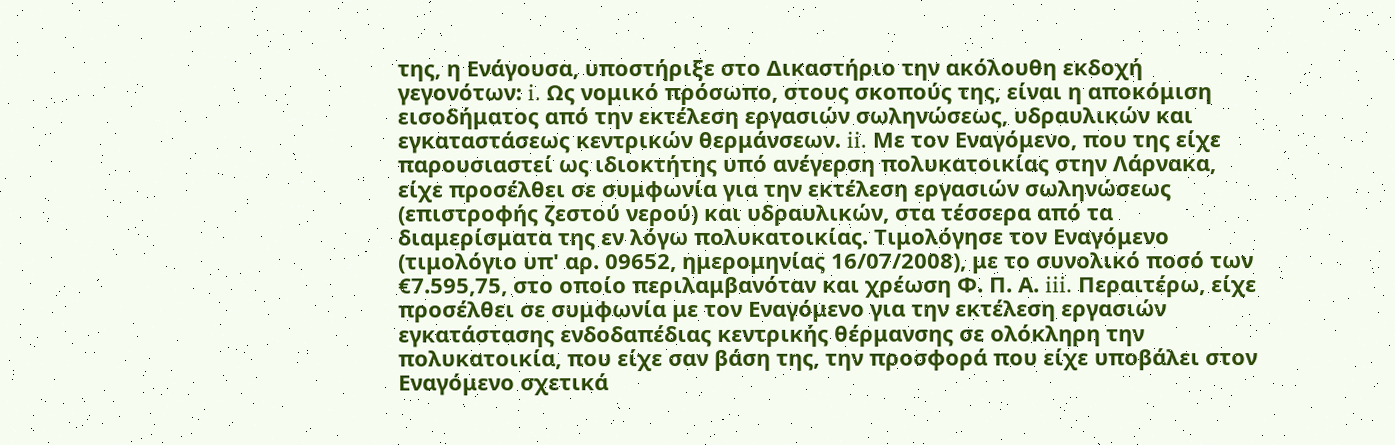της, η Ενάγουσα, υποστήριξε στο Δικαστήριο την ακόλουθη εκδοχή γεγονότων: i. Ως νομικό πρόσωπο, στους σκοπούς της, είναι η αποκόμιση εισοδήματος από την εκτέλεση εργασιών σωληνώσεως, υδραυλικών και εγκαταστάσεως κεντρικών θερμάνσεων. ii. Με τον Εναγόμενο, που της είχε παρουσιαστεί ως ιδιοκτήτης υπό ανέγερση πολυκατοικίας στην Λάρνακα, είχε προσέλθει σε συμφωνία για την εκτέλεση εργασιών σωληνώσεως (επιστροφής ζεστού νερού) και υδραυλικών, στα τέσσερα από τα διαμερίσματα της εν λόγω πολυκατοικίας. Τιμολόγησε τον Εναγόμενο (τιμολόγιο υπ' αρ. 09652, ημερομηνίας 16/07/2008), με το συνολικό ποσό των €7.595,75, στο οποίο περιλαμβανόταν και χρέωση Φ. Π. Α. iii. Περαιτέρω, είχε προσέλθει σε συμφωνία με τον Εναγόμενο για την εκτέλεση εργασιών εγκατάστασης ενδοδαπέδιας κεντρικής θέρμανσης σε ολόκληρη την πολυκατοικία, που είχε σαν βάση της, την προσφορά που είχε υποβάλει στον Εναγόμενο σχετικά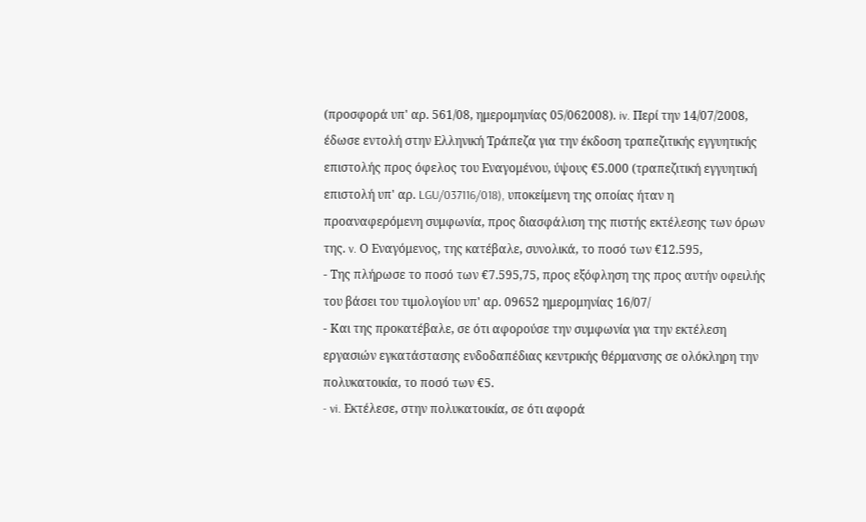(προσφορά υπ' αρ. 561/08, ημερομηνίας 05/062008). iv. Περί την 14/07/2008, έδωσε εντολή στην Ελληνική Τράπεζα για την έκδοση τραπεζιτικής εγγυητικής επιστολής προς όφελος του Εναγομένου, ύψους €5.000 (τραπεζιτική εγγυητική επιστολή υπ' αρ. LGU/037116/018), υποκείμενη της οποίας ήταν η προαναφερόμενη συμφωνία, προς διασφάλιση της πιστής εκτέλεσης των όρων της. v. Ο Εναγόμενος, της κατέβαλε, συνολικά, το ποσό των €12.595,
- Της πλήρωσε το ποσό των €7.595,75, προς εξόφληση της προς αυτήν οφειλής του βάσει του τιμολογίου υπ' αρ. 09652 ημερομηνίας 16/07/
- Και της προκατέβαλε, σε ότι αφορούσε την συμφωνία για την εκτέλεση εργασιών εγκατάστασης ενδοδαπέδιας κεντρικής θέρμανσης σε ολόκληρη την πολυκατοικία, το ποσό των €5.
- vi. Εκτέλεσε, στην πολυκατοικία, σε ότι αφορά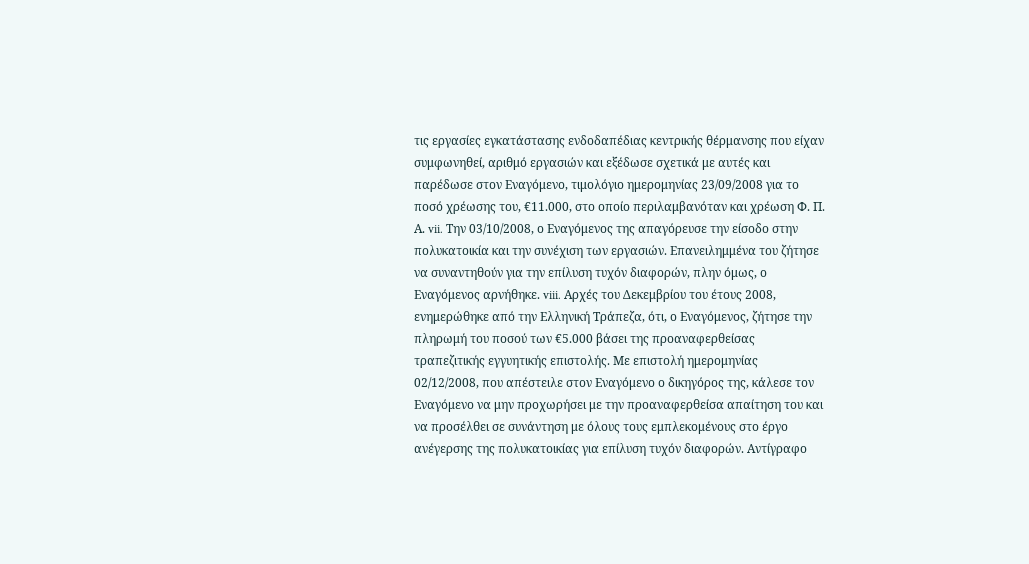τις εργασίες εγκατάστασης ενδοδαπέδιας κεντρικής θέρμανσης που είχαν συμφωνηθεί, αριθμό εργασιών και εξέδωσε σχετικά με αυτές και παρέδωσε στον Εναγόμενο, τιμολόγιο ημερομηνίας 23/09/2008 για το ποσό χρέωσης του, €11.000, στο οποίο περιλαμβανόταν και χρέωση Φ. Π. Α. vii. Την 03/10/2008, ο Εναγόμενος της απαγόρευσε την είσοδο στην πολυκατοικία και την συνέχιση των εργασιών. Επανειλημμένα του ζήτησε να συναντηθούν για την επίλυση τυχόν διαφορών, πλην όμως, ο Εναγόμενος αρνήθηκε. viii. Αρχές του Δεκεμβρίου του έτους 2008, ενημερώθηκε από την Ελληνική Τράπεζα, ότι, ο Εναγόμενος, ζήτησε την πληρωμή του ποσού των €5.000 βάσει της προαναφερθείσας τραπεζιτικής εγγυητικής επιστολής. Με επιστολή ημερομηνίας 02/12/2008, που απέστειλε στον Εναγόμενο ο δικηγόρος της, κάλεσε τον Εναγόμενο να μην προχωρήσει με την προαναφερθείσα απαίτηση του και να προσέλθει σε συνάντηση με όλους τους εμπλεκομένους στο έργο ανέγερσης της πολυκατοικίας για επίλυση τυχόν διαφορών. Αντίγραφο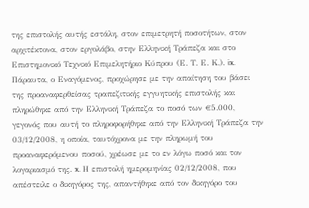της επιστολής αυτής εστάλη, στον επιμετρητή ποσοτήτων, στον αρχιτέκτονα, στον εργολάβο, στην Ελληνική Τράπεζα και στο Επιστημονικό Τεχνικό Επιμελητήριο Κύπρου (Ε. Τ. Ε. Κ.). ix. Πάραυτα, ο Εναγόμενος, προχώρησε με την απαίτηση του βάσει της προαναφερθείσας τραπεζιτικής εγγυητικής επιστολής και πληρώθηκε από την Ελληνική Τράπεζα το ποσό των €5.000, γεγονός που αυτή το πληροφορήθηκε από την Ελληνική Τράπεζα την 03/12/2008, η οποία, ταυτόχρονα με την πληρωμή του προαναφερόμενου ποσού, χρέωσε με το εν λόγω ποσό και τον λογαριασμό της. x. Η επιστολή ημερομηνίας 02/12/2008, που απέστειλε ο δικηγόρος της, απαντήθηκε από τον δικηγόρο του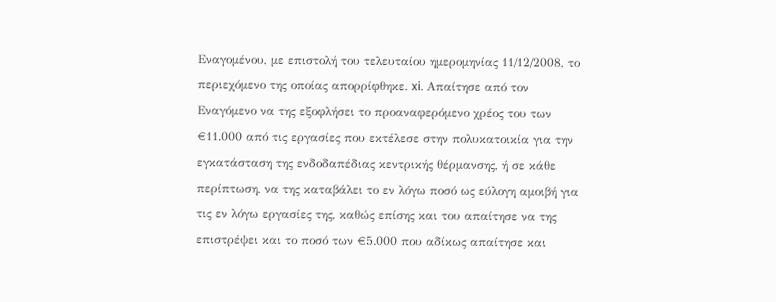Εναγομένου, με επιστολή του τελευταίου ημερομηνίας 11/12/2008, το περιεχόμενο της οποίας απορρίφθηκε. xi. Απαίτησε από τον Εναγόμενο να της εξοφλήσει το προαναφερόμενο χρέος του των €11.000 από τις εργασίες που εκτέλεσε στην πολυκατοικία για την εγκατάσταση της ενδοδαπέδιας κεντρικής θέρμανσης, ή σε κάθε περίπτωση, να της καταβάλει το εν λόγω ποσό ως εύλογη αμοιβή για τις εν λόγω εργασίες της, καθώς επίσης και του απαίτησε να της επιστρέψει και το ποσό των €5.000 που αδίκως απαίτησε και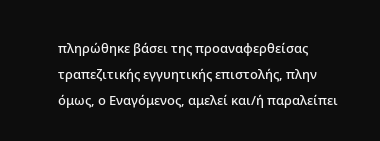πληρώθηκε βάσει της προαναφερθείσας τραπεζιτικής εγγυητικής επιστολής, πλην όμως, ο Εναγόμενος, αμελεί και/ή παραλείπει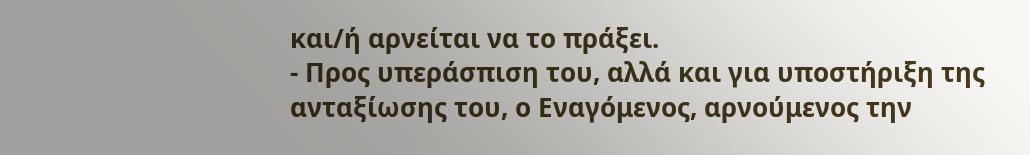και/ή αρνείται να το πράξει.
- Προς υπεράσπιση του, αλλά και για υποστήριξη της ανταξίωσης του, ο Εναγόμενος, αρνούμενος την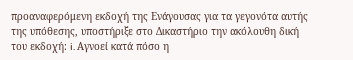προαναφερόμενη εκδοχή της Ενάγουσας για τα γεγονότα αυτής της υπόθεσης, υποστήριξε στο Δικαστήριο την ακόλουθη δική του εκδοχή: i. Αγνοεί κατά πόσο η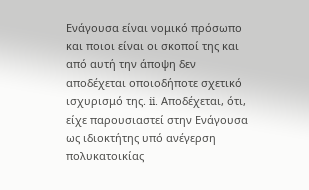Ενάγουσα είναι νομικό πρόσωπο και ποιοι είναι οι σκοποί της και από αυτή την άποψη δεν αποδέχεται οποιοδήποτε σχετικό ισχυρισμό της. ii. Αποδέχεται, ότι, είχε παρουσιαστεί στην Ενάγουσα ως ιδιοκτήτης υπό ανέγερση πολυκατοικίας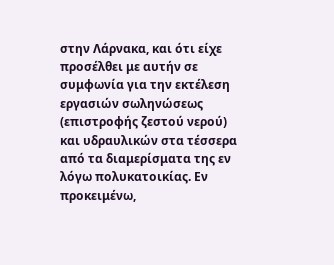στην Λάρνακα, και ότι είχε προσέλθει με αυτήν σε συμφωνία για την εκτέλεση εργασιών σωληνώσεως (επιστροφής ζεστού νερού) και υδραυλικών στα τέσσερα από τα διαμερίσματα της εν λόγω πολυκατοικίας. Εν προκειμένω,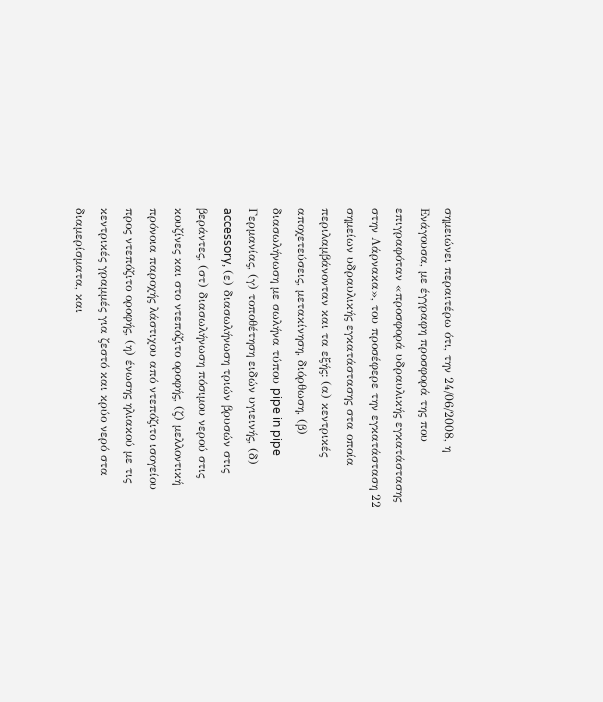σημειώνει περαιτέρω ότι, την 24/06/2008, η Ενάγουσα, με έγγραφη προσφορά της που επιγραφόταν «προσφορά υδραυλικής εγκατάστασης στην Λάρνακα», του προσέφερε την εγκατάσταση 22 σημείων υδραυλικής εγκατάστασης στα οποία περιλαμβάνονταν και τα εξής: (α) κεντρικές αποχετεύσεις, μετακίνηση, διόρθωση, (β) διασωλήνωση με σωλήνα τύπου pipe in pipe Γερμανίας, (γ) τοποθέτηση ειδών υγιεινής, (δ) accessory, (ε) διασωλήνωση τριών βρυσών στις βεράντες, (στ) διασωλήνωση πόσιμου νερού στις κουζίνες και στο ντεπόζιτο οροφής, (ζ) μελλοντική πρόνοια παροχής λάστιχου από ντεπόζιτο ισογείου προς ντεπόζιτο οροφής, (η) ένωσης ηλιακού με τις κεντρικές γραμμές για ζεστό και κρύο νερό στα διαμερίσματα, και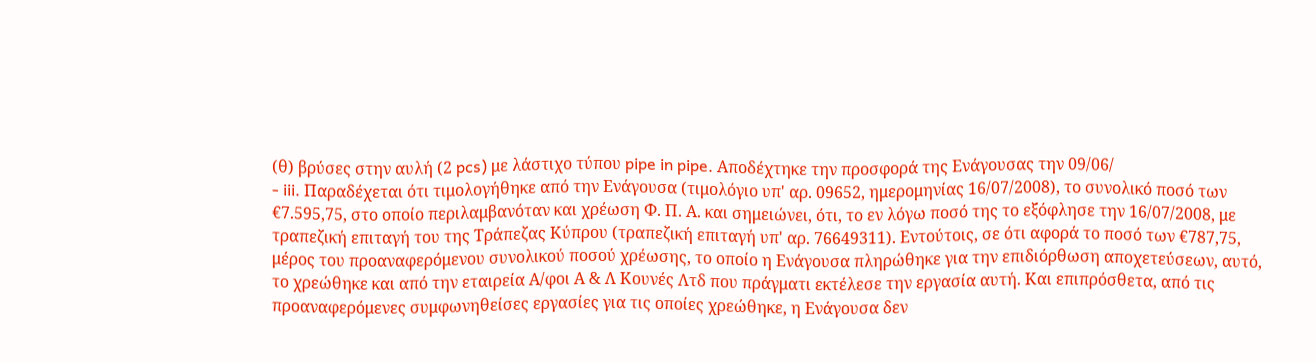(θ) βρύσες στην αυλή (2 pcs) με λάστιχο τύπου pipe in pipe. Αποδέχτηκε την προσφορά της Ενάγουσας την 09/06/
- iii. Παραδέχεται ότι τιμολογήθηκε από την Ενάγουσα (τιμολόγιο υπ' αρ. 09652, ημερομηνίας 16/07/2008), το συνολικό ποσό των €7.595,75, στο οποίο περιλαμβανόταν και χρέωση Φ. Π. Α. και σημειώνει, ότι, το εν λόγω ποσό της το εξόφλησε την 16/07/2008, με τραπεζική επιταγή του της Τράπεζας Κύπρου (τραπεζική επιταγή υπ' αρ. 76649311). Εντούτοις, σε ότι αφορά το ποσό των €787,75, μέρος του προαναφερόμενου συνολικού ποσού χρέωσης, το οποίο η Ενάγουσα πληρώθηκε για την επιδιόρθωση αποχετεύσεων, αυτό, το χρεώθηκε και από την εταιρεία Α/φοι Α & Λ Κουνές Λτδ που πράγματι εκτέλεσε την εργασία αυτή. Και επιπρόσθετα, από τις προαναφερόμενες συμφωνηθείσες εργασίες για τις οποίες χρεώθηκε, η Ενάγουσα δεν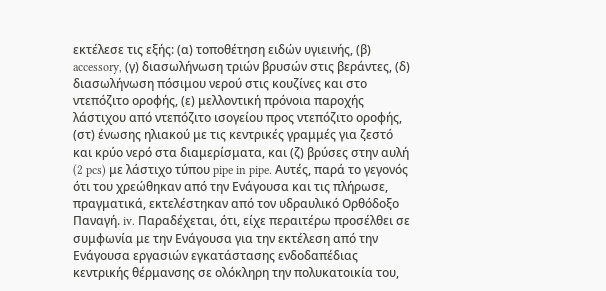εκτέλεσε τις εξής: (α) τοποθέτηση ειδών υγιεινής, (β) accessory, (γ) διασωλήνωση τριών βρυσών στις βεράντες, (δ) διασωλήνωση πόσιμου νερού στις κουζίνες και στο ντεπόζιτο οροφής, (ε) μελλοντική πρόνοια παροχής λάστιχου από ντεπόζιτο ισογείου προς ντεπόζιτο οροφής, (στ) ένωσης ηλιακού με τις κεντρικές γραμμές για ζεστό και κρύο νερό στα διαμερίσματα, και (ζ) βρύσες στην αυλή (2 pcs) με λάστιχο τύπου pipe in pipe. Αυτές, παρά το γεγονός ότι του χρεώθηκαν από την Ενάγουσα και τις πλήρωσε, πραγματικά, εκτελέστηκαν από τον υδραυλικό Ορθόδοξο Παναγή. iv. Παραδέχεται, ότι, είχε περαιτέρω προσέλθει σε συμφωνία με την Ενάγουσα για την εκτέλεση από την Ενάγουσα εργασιών εγκατάστασης ενδοδαπέδιας κεντρικής θέρμανσης σε ολόκληρη την πολυκατοικία του,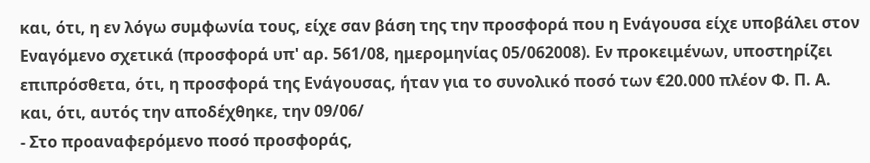και, ότι, η εν λόγω συμφωνία τους, είχε σαν βάση της την προσφορά που η Ενάγουσα είχε υποβάλει στον Εναγόμενο σχετικά (προσφορά υπ' αρ. 561/08, ημερομηνίας 05/062008). Εν προκειμένων, υποστηρίζει επιπρόσθετα, ότι, η προσφορά της Ενάγουσας, ήταν για το συνολικό ποσό των €20.000 πλέον Φ. Π. Α. και, ότι, αυτός την αποδέχθηκε, την 09/06/
- Στο προαναφερόμενο ποσό προσφοράς,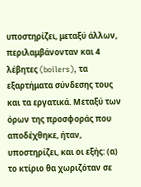υποστηρίζει, μεταξύ άλλων, περιλαμβάνονταν και 4 λέβητες (boilers), τα εξαρτήματα σύνδεσης τους και τα εργατικά. Μεταξύ των όρων της προσφοράς που αποδέχθηκε, ήταν, υποστηρίζει, και οι εξής: (α) το κτίριο θα χωριζόταν σε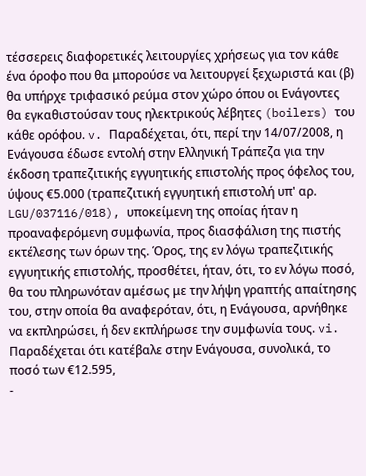τέσσερεις διαφορετικές λειτουργίες χρήσεως για τον κάθε ένα όροφο που θα μπορούσε να λειτουργεί ξεχωριστά και (β) θα υπήρχε τριφασικό ρεύμα στον χώρο όπου οι Ενάγοντες θα εγκαθιστούσαν τους ηλεκτρικούς λέβητες (boilers) του κάθε ορόφου. v. Παραδέχεται, ότι, περί την 14/07/2008, η Ενάγουσα έδωσε εντολή στην Ελληνική Τράπεζα για την έκδοση τραπεζιτικής εγγυητικής επιστολής προς όφελος του, ύψους €5.000 (τραπεζιτική εγγυητική επιστολή υπ' αρ. LGU/037116/018), υποκείμενη της οποίας ήταν η προαναφερόμενη συμφωνία, προς διασφάλιση της πιστής εκτέλεσης των όρων της. Όρος, της εν λόγω τραπεζιτικής εγγυητικής επιστολής, προσθέτει, ήταν, ότι, το εν λόγω ποσό, θα του πληρωνόταν αμέσως με την λήψη γραπτής απαίτησης του, στην οποία θα αναφερόταν, ότι, η Ενάγουσα, αρνήθηκε να εκπληρώσει, ή δεν εκπλήρωσε την συμφωνία τους. vi. Παραδέχεται ότι κατέβαλε στην Ενάγουσα, συνολικά, το ποσό των €12.595,
-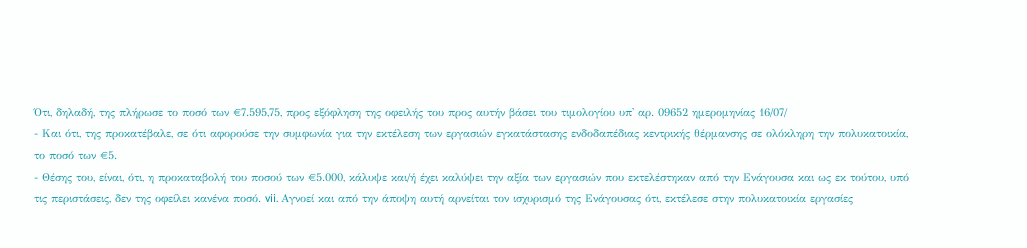Ότι, δηλαδή, της πλήρωσε το ποσό των €7.595,75, προς εξόφληση της οφειλής του προς αυτήν βάσει του τιμολογίου υπ' αρ. 09652 ημερομηνίας 16/07/
- Και ότι, της προκατέβαλε, σε ότι αφορούσε την συμφωνία για την εκτέλεση των εργασιών εγκατάστασης ενδοδαπέδιας κεντρικής θέρμανσης σε ολόκληρη την πολυκατοικία, το ποσό των €5.
- Θέσης του, είναι, ότι, η προκαταβολή του ποσού των €5.000, κάλυψε και/ή έχει καλύψει την αξία των εργασιών που εκτελέστηκαν από την Ενάγουσα και ως εκ τούτου, υπό τις περιστάσεις, δεν της οφείλει κανένα ποσό. vii. Αγνοεί και από την άποψη αυτή αρνείται τον ισχυρισμό της Ενάγουσας ότι, εκτέλεσε στην πολυκατοικία εργασίες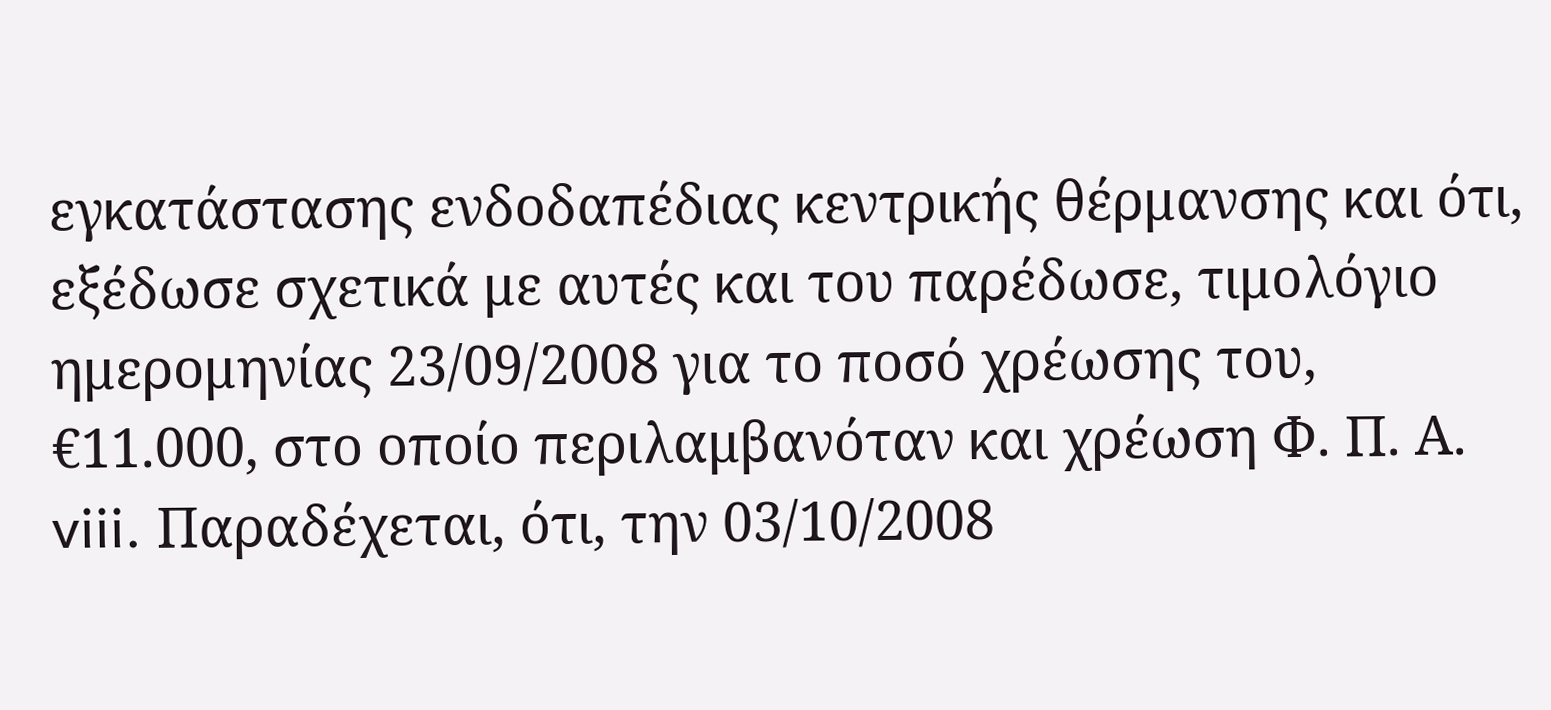εγκατάστασης ενδοδαπέδιας κεντρικής θέρμανσης και ότι, εξέδωσε σχετικά με αυτές και του παρέδωσε, τιμολόγιο ημερομηνίας 23/09/2008 για το ποσό χρέωσης του, €11.000, στο οποίο περιλαμβανόταν και χρέωση Φ. Π. Α. viii. Παραδέχεται, ότι, την 03/10/2008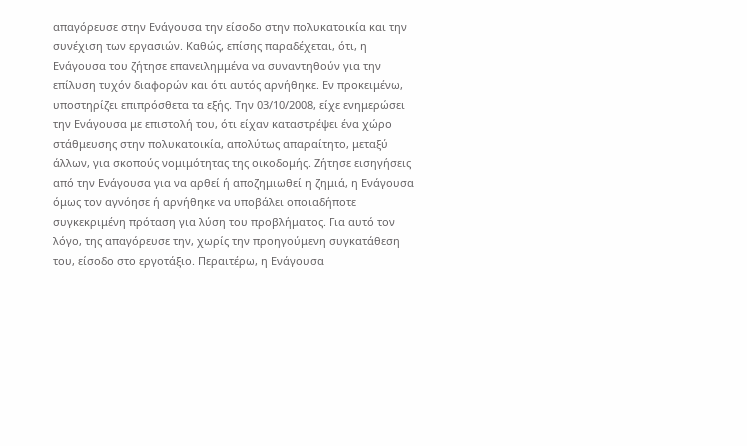απαγόρευσε στην Ενάγουσα την είσοδο στην πολυκατοικία και την συνέχιση των εργασιών. Καθώς, επίσης παραδέχεται, ότι, η Ενάγουσα του ζήτησε επανειλημμένα να συναντηθούν για την επίλυση τυχόν διαφορών και ότι αυτός αρνήθηκε. Εν προκειμένω, υποστηρίζει επιπρόσθετα τα εξής. Την 03/10/2008, είχε ενημερώσει την Ενάγουσα με επιστολή του, ότι είχαν καταστρέψει ένα χώρο στάθμευσης στην πολυκατοικία, απολύτως απαραίτητο, μεταξύ άλλων, για σκοπούς νομιμότητας της οικοδομής. Ζήτησε εισηγήσεις από την Ενάγουσα για να αρθεί ή αποζημιωθεί η ζημιά, η Ενάγουσα όμως τον αγνόησε ή αρνήθηκε να υποβάλει οποιαδήποτε συγκεκριμένη πρόταση για λύση του προβλήματος. Για αυτό τον λόγο, της απαγόρευσε την, χωρίς την προηγούμενη συγκατάθεση του, είσοδο στο εργοτάξιο. Περαιτέρω, η Ενάγουσα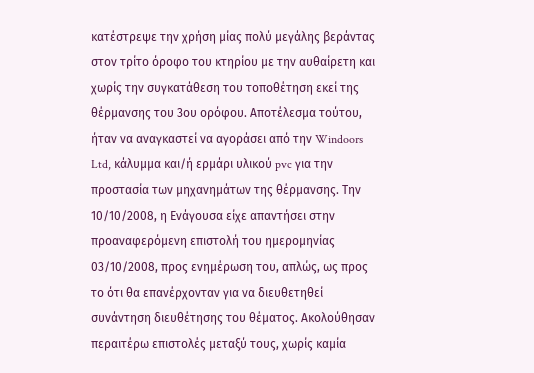κατέστρεψε την χρήση μίας πολύ μεγάλης βεράντας στον τρίτο όροφο του κτηρίου με την αυθαίρετη και χωρίς την συγκατάθεση του τοποθέτηση εκεί της θέρμανσης του 3ου ορόφου. Αποτέλεσμα τούτου, ήταν να αναγκαστεί να αγοράσει από την Windoors Ltd, κάλυμμα και/ή ερμάρι υλικού pvc για την προστασία των μηχανημάτων της θέρμανσης. Την 10/10/2008, η Ενάγουσα είχε απαντήσει στην προαναφερόμενη επιστολή του ημερομηνίας 03/10/2008, προς ενημέρωση του, απλώς, ως προς το ότι θα επανέρχονταν για να διευθετηθεί συνάντηση διευθέτησης του θέματος. Ακολούθησαν περαιτέρω επιστολές μεταξύ τους, χωρίς καμία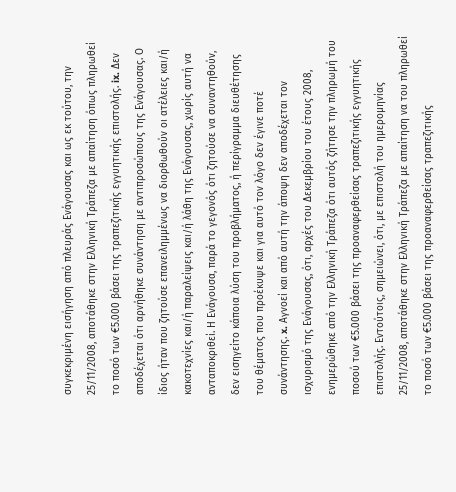συγκεκριμένη εισήγηση από πλευράς Ενάγουσας και ως εκ τούτου, την 25/11/2008, αποτάθηκε στην Ελληνική Τράπεζα με απαίτηση όπως πληρωθεί το ποσό των €5.000 βάσει της τραπεζιτικής εγγυητικής επιστολής. ix. Δεν αποδέχεται ότι αρνήθηκε συνάντηση με αντιπροσώπους της Ενάγουσας. Ο ίδιος ήταν που ζητούσε επανειλημμένως να διορθωθούν οι ατέλειες και/ή κακοτεχνίες και/ή παραλείψεις και/ή λάθη της Ενάγουσας, χωρίς αυτή να ανταποκριθεί. Η Ενάγουσα, παρά το γεγονός ότι ζητούσε να συναντηθούν, δεν εισηγείτο κάποια λύση του προβλήματος, ή περίγραμμα διευθέτησης του θέματος που προέκυψε και για αυτό τον λόγο δεν έγινε ποτέ συνάντησης. x. Αγνοεί και από αυτή την άποψη δεν αποδέχεται τον ισχυρισμό της Ενάγουσας, ότι, αρχές του Δεκεμβρίου του έτους 2008, ενημερώθηκε από την Ελληνική Τράπεζα ότι αυτός ζήτησε την πληρωμή του ποσού των €5.000 βάσει της προαναφερθείσας τραπεζιτικής εγγυητικής επιστολής. Εντούτοις, σημειώνει, ότι, με επιστολή του ημερομηνίας 25/11/2008, αποτάθηκε στην Ελληνική Τράπεζα με απαίτηση να του πληρωθεί το ποσό των €5.000 βάσει της προαναφερθείσας τραπεζιτικής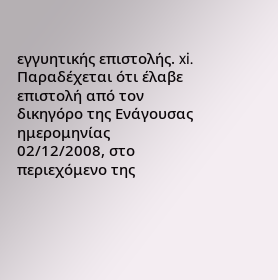εγγυητικής επιστολής. xi. Παραδέχεται ότι έλαβε επιστολή από τον δικηγόρο της Ενάγουσας ημερομηνίας 02/12/2008, στο περιεχόμενο της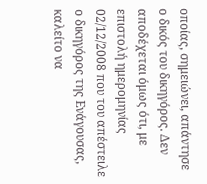οποίας, σημειώνει, απάντησε ο δικός του δικηγόρος. Δεν αποδέχεται όμως ότι, με επιστολή ημερομηνίας 02/12/2008 που του απέστειλε ο δικηγόρος της Ενάγουσας, καλείτο να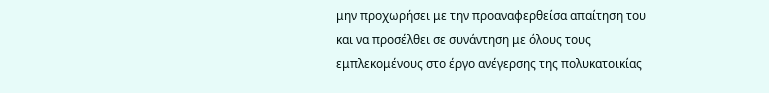μην προχωρήσει με την προαναφερθείσα απαίτηση του και να προσέλθει σε συνάντηση με όλους τους εμπλεκομένους στο έργο ανέγερσης της πολυκατοικίας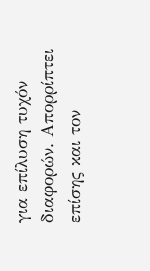για επίλυση τυχόν διαφορών. Απορρίπτει επίσης και τον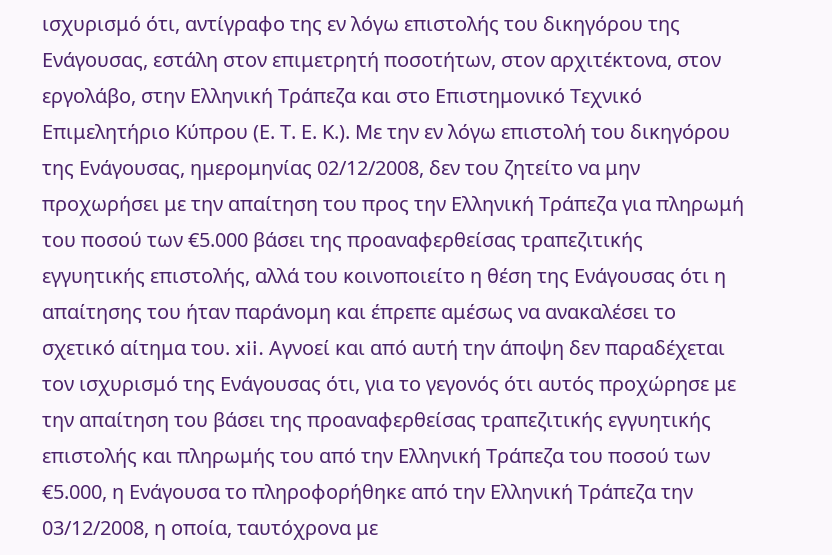ισχυρισμό ότι, αντίγραφο της εν λόγω επιστολής του δικηγόρου της Ενάγουσας, εστάλη στον επιμετρητή ποσοτήτων, στον αρχιτέκτονα, στον εργολάβο, στην Ελληνική Τράπεζα και στο Επιστημονικό Τεχνικό Επιμελητήριο Κύπρου (Ε. Τ. Ε. Κ.). Με την εν λόγω επιστολή του δικηγόρου της Ενάγουσας, ημερομηνίας 02/12/2008, δεν του ζητείτο να μην προχωρήσει με την απαίτηση του προς την Ελληνική Τράπεζα για πληρωμή του ποσού των €5.000 βάσει της προαναφερθείσας τραπεζιτικής εγγυητικής επιστολής, αλλά του κοινοποιείτο η θέση της Ενάγουσας ότι η απαίτησης του ήταν παράνομη και έπρεπε αμέσως να ανακαλέσει το σχετικό αίτημα του. xii. Αγνοεί και από αυτή την άποψη δεν παραδέχεται τον ισχυρισμό της Ενάγουσας ότι, για το γεγονός ότι αυτός προχώρησε με την απαίτηση του βάσει της προαναφερθείσας τραπεζιτικής εγγυητικής επιστολής και πληρωμής του από την Ελληνική Τράπεζα του ποσού των €5.000, η Ενάγουσα το πληροφορήθηκε από την Ελληνική Τράπεζα την 03/12/2008, η οποία, ταυτόχρονα με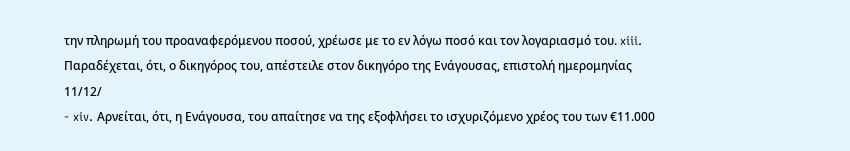την πληρωμή του προαναφερόμενου ποσού, χρέωσε με το εν λόγω ποσό και τον λογαριασμό του. xiii. Παραδέχεται, ότι, ο δικηγόρος του, απέστειλε στον δικηγόρο της Ενάγουσας, επιστολή ημερομηνίας 11/12/
- xiv. Αρνείται, ότι, η Ενάγουσα, του απαίτησε να της εξοφλήσει το ισχυριζόμενο χρέος του των €11.000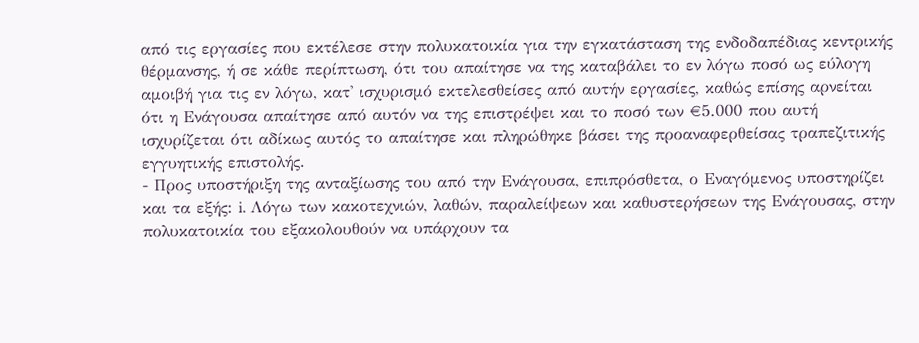από τις εργασίες που εκτέλεσε στην πολυκατοικία για την εγκατάσταση της ενδοδαπέδιας κεντρικής θέρμανσης, ή σε κάθε περίπτωση, ότι του απαίτησε να της καταβάλει το εν λόγω ποσό ως εύλογη αμοιβή για τις εν λόγω, κατ' ισχυρισμό εκτελεσθείσες από αυτήν εργασίες, καθώς επίσης αρνείται ότι η Ενάγουσα απαίτησε από αυτόν να της επιστρέψει και το ποσό των €5.000 που αυτή ισχυρίζεται ότι αδίκως αυτός το απαίτησε και πληρώθηκε βάσει της προαναφερθείσας τραπεζιτικής εγγυητικής επιστολής.
- Προς υποστήριξη της ανταξίωσης του από την Ενάγουσα, επιπρόσθετα, ο Εναγόμενος υποστηρίζει και τα εξής: i. Λόγω των κακοτεχνιών, λαθών, παραλείψεων και καθυστερήσεων της Ενάγουσας, στην πολυκατοικία του εξακολουθούν να υπάρχουν τα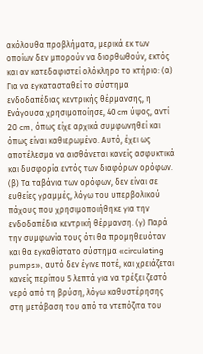ακόλουθα προβλήματα, μερικά εκ των οποίων δεν μπορούν να διορθωθούν, εκτός και αν κατεδαφιστεί ολόκληρο το κτήριο: (α) Για να εγκατασταθεί το σύστημα ενδοδαπέδιας κεντρικής θέρμανσης, η Ενάγουσα χρησιμοποίησε, 40 cm ύψος, αντί 20 cm, όπως είχε αρχικά συμφωνηθεί και όπως είναι καθιερωμένο. Αυτό, έχει ως αποτέλεσμα να αισθάνεται κανείς ασφυκτικά και δυσφορία εντός των διαφόρων ορόφων. (β) Τα ταβάνια των ορόφων, δεν είναι σε ευθείες γραμμές, λόγω του υπερβολικού πάχους που χρησιμοποιήθηκε για την ενδοδαπέδια κεντρική θέρμανση. (γ) Παρά την συμφωνία τους ότι θα προμηθευόταν και θα εγκαθίστατο σύστημα «circulating pumps», αυτό δεν έγινε ποτέ, και χρειάζεται κανείς περίπου 5 λεπτά για να τρέξει ζεστό νερό από τη βρύση, λόγω καθυστέρησης στη μετάβαση του από τα ντεπόζιτα του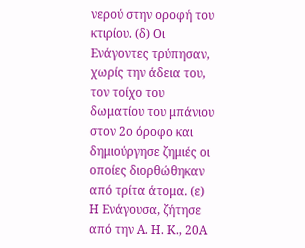νερού στην οροφή του κτιρίου. (δ) Οι Ενάγοντες τρύπησαν, χωρίς την άδεια του, τον τοίχο του δωματίου του μπάνιου στον 2ο όροφο και δημιούργησε ζημιές οι οποίες διορθώθηκαν από τρίτα άτομα. (ε) Η Ενάγουσα, ζήτησε από την Α. Η. Κ., 20Α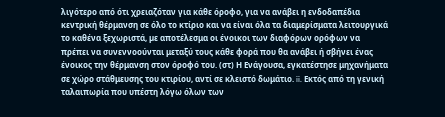λιγότερο από ότι χρειαζόταν για κάθε όροφο, για να ανάβει η ενδοδαπέδια κεντρική θέρμανση σε όλο το κτίριο και να είναι όλα τα διαμερίσματα λειτουργικά το καθένα ξεχωριστά, µε αποτέλεσμα οι ένοικοι των διαφόρων ορόφων να πρέπει να συνεννοούνται μεταξύ τους κάθε φορά που θα ανάβει ή σβήνει ένας ένοικος την θέρμανση στον όροφό του. (στ) Η Ενάγουσα, εγκατέστησε μηχανήματα σε χώρο στάθμευσης του κτιρίου, αντί σε κλειστό δωμάτιο. ii. Εκτός από τη γενική ταλαιπωρία που υπέστη λόγω όλων των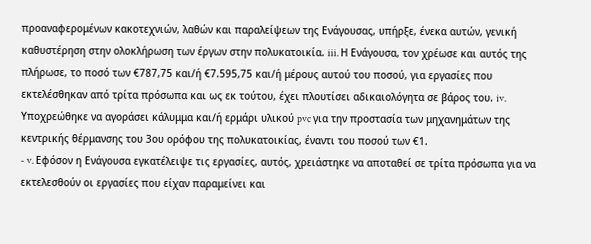προαναφερομένων κακοτεχνιών, λαθών και παραλείψεων της Ενάγουσας, υπήρξε, ένεκα αυτών, γενική καθυστέρηση στην ολοκλήρωση των έργων στην πολυκατοικία. iii. Η Ενάγουσα, τον χρέωσε και αυτός της πλήρωσε, το ποσό των €787,75 και/ή €7.595,75 και/ή μέρους αυτού του ποσού, για εργασίες που εκτελέσθηκαν από τρίτα πρόσωπα και ως εκ τούτου, έχει πλουτίσει αδικαιολόγητα σε βάρος του. iv. Υποχρεώθηκε να αγοράσει κάλυμμα και/ή ερμάρι υλικού pvc για την προστασία των μηχανημάτων της κεντρικής θέρμανσης του 3ου ορόφου της πολυκατοικίας, έναντι του ποσού των €1.
- v. Εφόσον η Ενάγουσα εγκατέλειψε τις εργασίες, αυτός, χρειάστηκε να αποταθεί σε τρίτα πρόσωπα για να εκτελεσθούν οι εργασίες που είχαν παραμείνει και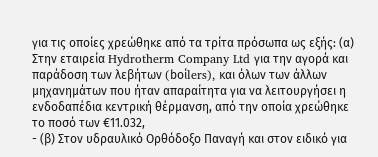για τις οποίες χρεώθηκε από τα τρίτα πρόσωπα ως εξής: (α) Στην εταιρεία Hydrotherm Company Ltd για την αγορά και παράδοση των λεβήτων (boίlers), και όλων των άλλων μηχανημάτων που ήταν απαραίτητα για να λειτουργήσει η ενδοδαπέδια κεντρική θέρμανση, από την οποία χρεώθηκε το ποσό των €11.032,
- (β) Στον υδραυλικό Ορθόδοξο Παναγή και στον ειδικό για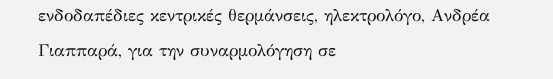ενδοδαπέδιες κεντρικές θερμάνσεις, ηλεκτρολόγο, Ανδρέα Γιαππαρά, για την συναρμολόγηση σε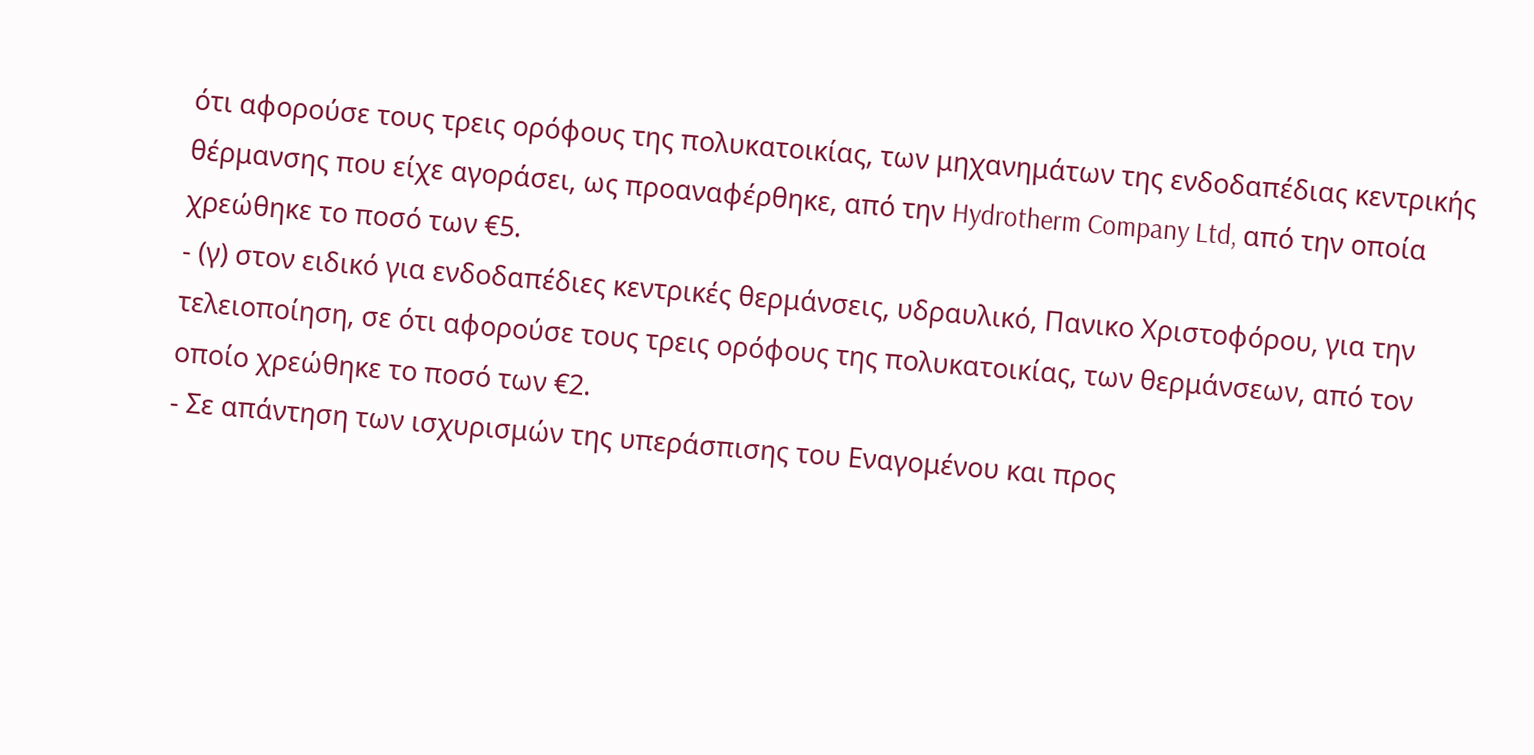ότι αφορούσε τους τρεις ορόφους της πολυκατοικίας, των μηχανημάτων της ενδοδαπέδιας κεντρικής θέρμανσης που είχε αγοράσει, ως προαναφέρθηκε, από την Hydrotherm Company Ltd, από την οποία χρεώθηκε το ποσό των €5.
- (γ) στον ειδικό για ενδοδαπέδιες κεντρικές θερμάνσεις, υδραυλικό, Πανικο Χριστοφόρου, για την τελειοποίηση, σε ότι αφορούσε τους τρεις ορόφους της πολυκατοικίας, των θερμάνσεων, από τον οποίο χρεώθηκε το ποσό των €2.
- Σε απάντηση των ισχυρισμών της υπεράσπισης του Εναγομένου και προς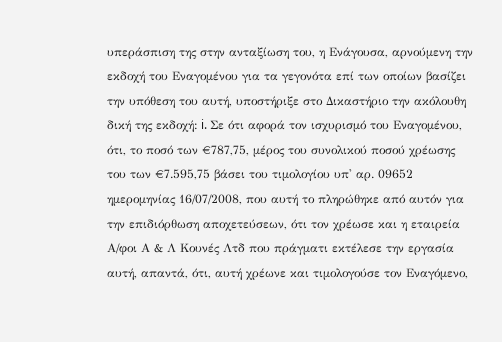υπεράσπιση της στην ανταξίωση του, η Ενάγουσα, αρνούμενη την εκδοχή του Εναγομένου για τα γεγονότα επί των οποίων βασίζει την υπόθεση του αυτή, υποστήριξε στο Δικαστήριο την ακόλουθη δική της εκδοχή: i. Σε ότι αφορά τον ισχυρισμό του Εναγομένου, ότι, το ποσό των €787,75, μέρος του συνολικού ποσού χρέωσης του των €7.595,75 βάσει του τιμολογίου υπ' αρ. 09652 ημερομηνίας 16/07/2008, που αυτή το πληρώθηκε από αυτόν για την επιδιόρθωση αποχετεύσεων, ότι τον χρέωσε και η εταιρεία Α/φοι Α & Λ Κουνές Λτδ που πράγματι εκτέλεσε την εργασία αυτή, απαντά, ότι, αυτή χρέωνε και τιμολογούσε τον Εναγόμενο,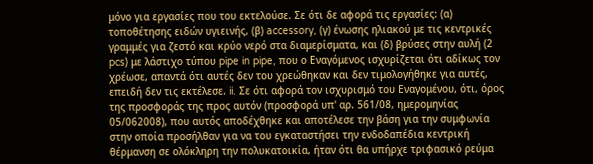μόνο για εργασίες που του εκτελούσε. Σε ότι δε αφορά τις εργασίες: (α) τοποθέτησης ειδών υγιεινής, (β) accessory, (γ) ένωσης ηλιακού με τις κεντρικές γραμμές για ζεστό και κρύο νερό στα διαμερίσματα, και (δ) βρύσες στην αυλή (2 pcs) με λάστιχο τύπου pipe in pipe, που ο Εναγόμενος ισχυρίζεται ότι αδίκως τον χρέωσε, απαντά ότι αυτές δεν του χρεώθηκαν και δεν τιμολογήθηκε για αυτές, επειδή δεν τις εκτέλεσε. ii. Σε ότι αφορά τον ισχυρισμό του Εναγομένου, ότι, όρος της προσφοράς της προς αυτόν (προσφορά υπ' αρ. 561/08, ημερομηνίας 05/062008), που αυτός αποδέχθηκε και αποτέλεσε την βάση για την συμφωνία στην οποία προσήλθαν για να του εγκαταστήσει την ενδοδαπέδια κεντρική θέρμανση σε ολόκληρη την πολυκατοικία, ήταν ότι θα υπήρχε τριφασικό ρεύμα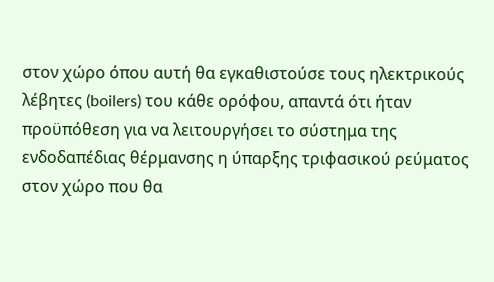στον χώρο όπου αυτή θα εγκαθιστούσε τους ηλεκτρικούς λέβητες (boilers) του κάθε ορόφου, απαντά ότι ήταν προϋπόθεση για να λειτουργήσει το σύστημα της ενδοδαπέδιας θέρμανσης η ύπαρξης τριφασικού ρεύματος στον χώρο που θα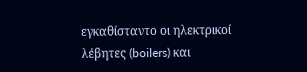εγκαθίσταντο οι ηλεκτρικοί λέβητες (boilers) και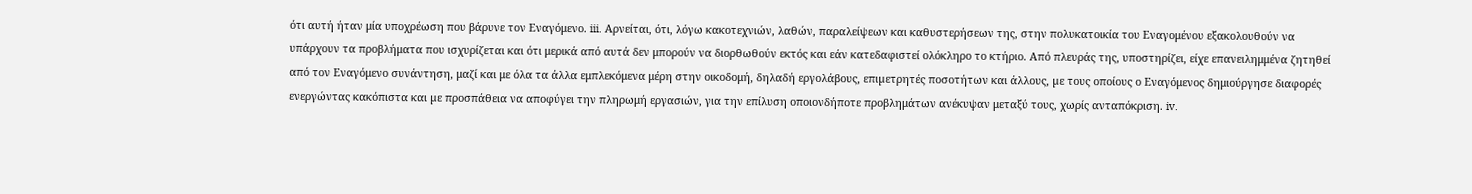ότι αυτή ήταν μία υποχρέωση που βάρυνε τον Εναγόμενο. iii. Αρνείται, ότι, λόγω κακοτεχνιών, λαθών, παραλείψεων και καθυστερήσεων της, στην πολυκατοικία του Εναγομένου εξακολουθούν να υπάρχουν τα προβλήματα που ισχυρίζεται και ότι μερικά από αυτά δεν μπορούν να διορθωθούν εκτός και εάν κατεδαφιστεί ολόκληρο το κτήριο. Από πλευράς της, υποστηρίζει, είχε επανειλημμένα ζητηθεί από τον Εναγόμενο συνάντηση, μαζί και με όλα τα άλλα εμπλεκόμενα μέρη στην οικοδομή, δηλαδή εργολάβους, επιµετρητές ποσοτήτων και άλλους, µε τους οποίους ο Εναγόμενος δημιούργησε διαφορές ενεργώντας κακόπιστα και µε προσπάθεια να αποφύγει την πληρωμή εργασιών, για την επίλυση οποιονδήποτε προβλημάτων ανέκυψαν μεταξύ τους, χωρίς ανταπόκριση. iv.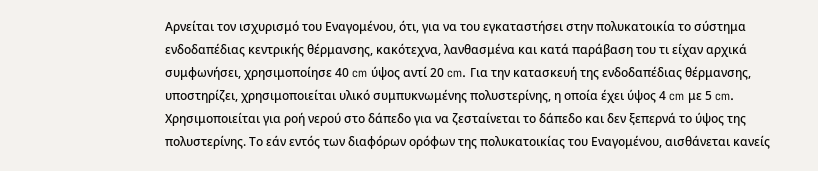Αρνείται τον ισχυρισμό του Εναγομένου, ότι, για να του εγκαταστήσει στην πολυκατοικία το σύστημα ενδοδαπέδιας κεντρικής θέρμανσης, κακότεχνα, λανθασμένα και κατά παράβαση του τι είχαν αρχικά συμφωνήσει, χρησιμοποίησε 40 cm ύψος αντί 20 cm. Για την κατασκευή της ενδοδαπέδιας θέρμανσης, υποστηρίζει, χρησιμοποιείται υλικό συμπυκνωμένης πολυστερίνης, η οποία έχει ύψος 4 cm με 5 cm. Χρησιμοποιείται για ροή νερού στο δάπεδο για να ζεσταίνεται το δάπεδο και δεν ξεπερνά το ύψος της πολυστερίνης. Το εάν εντός των διαφόρων ορόφων της πολυκατοικίας του Εναγομένου, αισθάνεται κανείς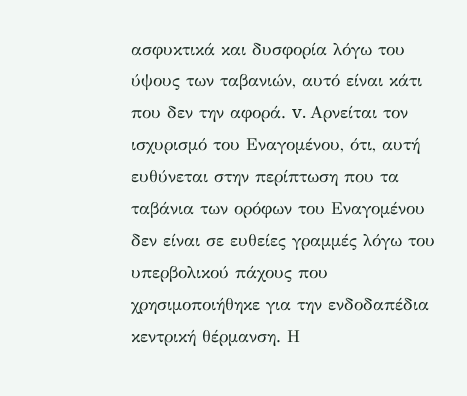ασφυκτικά και δυσφορία λόγω του ύψους των ταβανιών, αυτό είναι κάτι που δεν την αφορά. v. Αρνείται τον ισχυρισμό του Εναγομένου, ότι, αυτή ευθύνεται στην περίπτωση που τα ταβάνια των ορόφων του Εναγομένου δεν είναι σε ευθείες γραμμές λόγω του υπερβολικού πάχους που χρησιμοποιήθηκε για την ενδοδαπέδια κεντρική θέρμανση. Η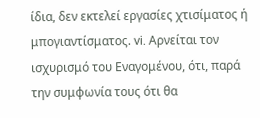ίδια, δεν εκτελεί εργασίες χτισίματος ή μπογιαντίσματος. vi. Αρνείται τον ισχυρισμό του Εναγομένου, ότι, παρά την συμφωνία τους ότι θα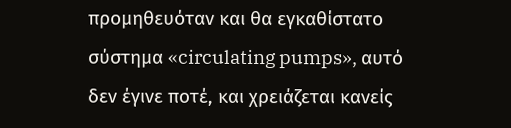προμηθευόταν και θα εγκαθίστατο σύστημα «circulating pumps», αυτό δεν έγινε ποτέ, και χρειάζεται κανείς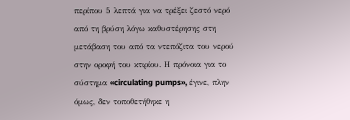περίπου 5 λεπτά για να τρέξει ζεστό νερό από τη βρύση λόγω καθυστέρησης στη μετάβαση του από τα ντεπόζιτα του νερού στην οροφή του κτιρίου. Η πρόνοια για το σύστημα «circulating pumps», έγινε, πλην όμως, δεν τοποθετήθηκε η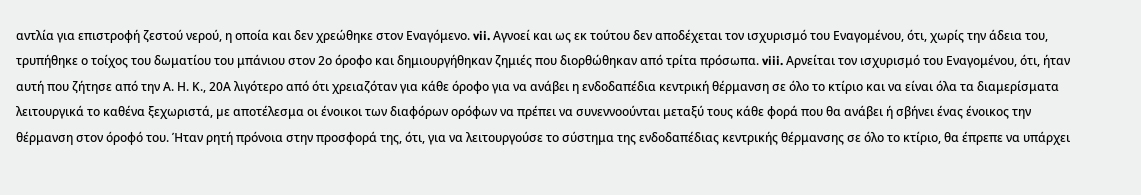αντλία για επιστροφή ζεστού νερού, η οποία και δεν χρεώθηκε στον Εναγόμενο. vii. Αγνοεί και ως εκ τούτου δεν αποδέχεται τον ισχυρισμό του Εναγομένου, ότι, χωρίς την άδεια του, τρυπήθηκε ο τοίχος του δωματίου του μπάνιου στον 2ο όροφο και δημιουργήθηκαν ζημιές που διορθώθηκαν από τρίτα πρόσωπα. viii. Αρνείται τον ισχυρισμό του Εναγομένου, ότι, ήταν αυτή που ζήτησε από την Α. Η. Κ., 20Α λιγότερο από ότι χρειαζόταν για κάθε όροφο για να ανάβει η ενδοδαπέδια κεντρική θέρμανση σε όλο το κτίριο και να είναι όλα τα διαμερίσματα λειτουργικά το καθένα ξεχωριστά, µε αποτέλεσμα οι ένοικοι των διαφόρων ορόφων να πρέπει να συνεννοούνται μεταξύ τους κάθε φορά που θα ανάβει ή σβήνει ένας ένοικος την θέρμανση στον όροφό του. Ήταν ρητή πρόνοια στην προσφορά της, ότι, για να λειτουργούσε το σύστημα της ενδοδαπέδιας κεντρικής θέρμανσης σε όλο το κτίριο, θα έπρεπε να υπάρχει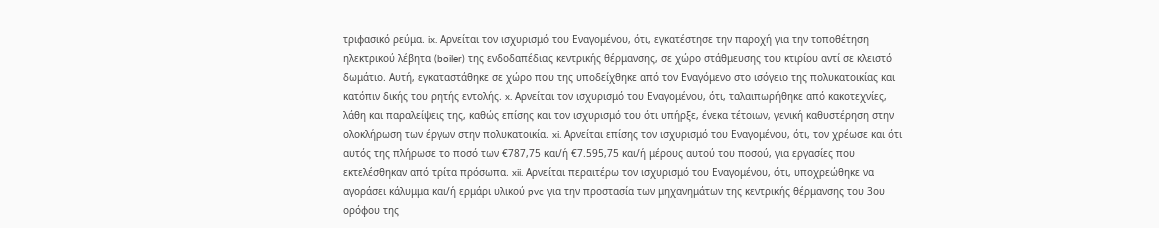τριφασικό ρεύμα. ix. Αρνείται τον ισχυρισμό του Εναγομένου, ότι, εγκατέστησε την παροχή για την τοποθέτηση ηλεκτρικού λέβητα (boiler) της ενδοδαπέδιας κεντρικής θέρμανσης, σε χώρο στάθμευσης του κτιρίου αντί σε κλειστό δωμάτιο. Αυτή, εγκαταστάθηκε σε χώρο που της υποδείχθηκε από τον Εναγόμενο στο ισόγειο της πολυκατοικίας και κατόπιν δικής του ρητής εντολής. x. Αρνείται τον ισχυρισμό του Εναγομένου, ότι, ταλαιπωρήθηκε από κακοτεχνίες, λάθη και παραλείψεις της, καθώς επίσης και τον ισχυρισμό του ότι υπήρξε, ένεκα τέτοιων, γενική καθυστέρηση στην ολοκλήρωση των έργων στην πολυκατοικία. xi. Αρνείται επίσης τον ισχυρισμό του Εναγομένου, ότι, τον χρέωσε και ότι αυτός της πλήρωσε το ποσό των €787,75 και/ή €7.595,75 και/ή μέρους αυτού του ποσού, για εργασίες που εκτελέσθηκαν από τρίτα πρόσωπα. xii. Αρνείται περαιτέρω τον ισχυρισμό του Εναγομένου, ότι, υποχρεώθηκε να αγοράσει κάλυμμα και/ή ερμάρι υλικού pvc για την προστασία των μηχανημάτων της κεντρικής θέρμανσης του 3ου ορόφου της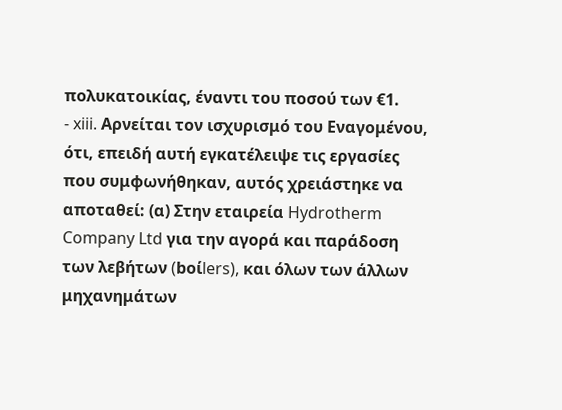πολυκατοικίας, έναντι του ποσού των €1.
- xiii. Αρνείται τον ισχυρισμό του Εναγομένου, ότι, επειδή αυτή εγκατέλειψε τις εργασίες που συμφωνήθηκαν, αυτός χρειάστηκε να αποταθεί: (α) Στην εταιρεία Hydrotherm Company Ltd για την αγορά και παράδοση των λεβήτων (boίlers), και όλων των άλλων μηχανημάτων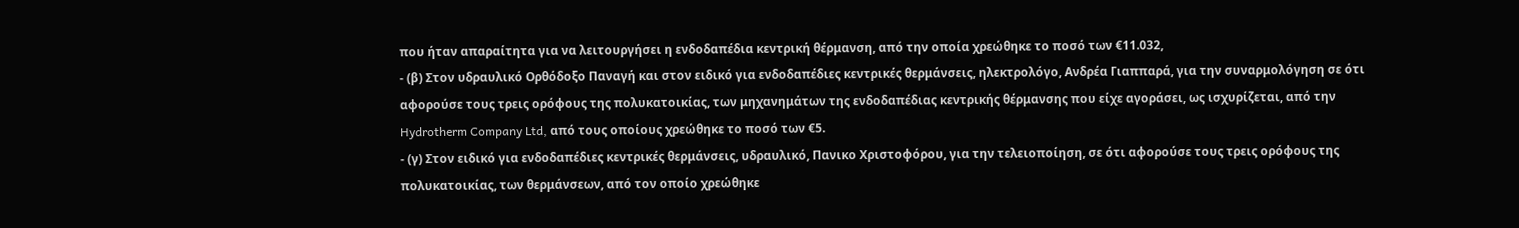που ήταν απαραίτητα για να λειτουργήσει η ενδοδαπέδια κεντρική θέρμανση, από την οποία χρεώθηκε το ποσό των €11.032,
- (β) Στον υδραυλικό Ορθόδοξο Παναγή και στον ειδικό για ενδοδαπέδιες κεντρικές θερμάνσεις, ηλεκτρολόγο, Ανδρέα Γιαππαρά, για την συναρμολόγηση σε ότι αφορούσε τους τρεις ορόφους της πολυκατοικίας, των μηχανημάτων της ενδοδαπέδιας κεντρικής θέρμανσης που είχε αγοράσει, ως ισχυρίζεται, από την Hydrotherm Company Ltd, από τους οποίους χρεώθηκε το ποσό των €5.
- (γ) Στον ειδικό για ενδοδαπέδιες κεντρικές θερμάνσεις, υδραυλικό, Πανικο Χριστοφόρου, για την τελειοποίηση, σε ότι αφορούσε τους τρεις ορόφους της πολυκατοικίας, των θερμάνσεων, από τον οποίο χρεώθηκε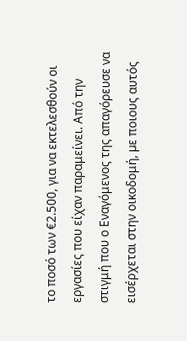το ποσό των €2.500, για να εκτελεσθούν οι εργασίες που είχαν παραμείνει. Από την στιγμή που ο Εναγόμενος της απαγόρευσε να εισέρχεται στην οικοδομή, µε ποιους αυτός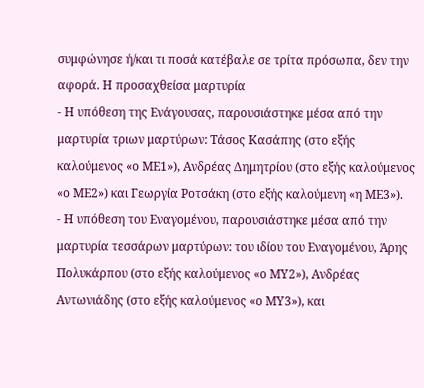συμφώνησε ή/και τι ποσά κατέβαλε σε τρίτα πρόσωπα, δεν την αφορά. Η προσαχθείσα μαρτυρία
- Η υπόθεση της Ενάγουσας, παρουσιάστηκε μέσα από την μαρτυρία τριων μαρτύρων: Τάσος Κασάπης (στο εξής καλούμενος «ο ΜΕ1»), Ανδρέας Δημητρίου (στο εξής καλούμενος «ο ΜΕ2») και Γεωργία Ροτσάκη (στο εξής καλούμενη «η ΜΕ3»).
- Η υπόθεση του Εναγομένου, παρουσιάστηκε μέσα από την μαρτυρία τεσσάρων μαρτύρων: του ιδίου του Εναγομένου, Άρης Πολυκάρπου (στο εξής καλούμενος «ο ΜΥ2»), Ανδρέας Αντωνιάδης (στο εξής καλούμενος «ο ΜΥ3»), και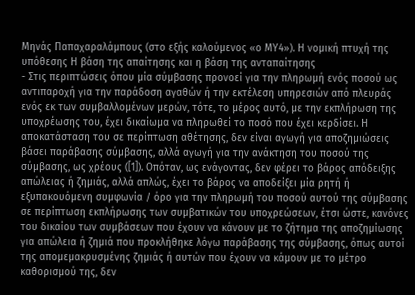Μηνάς Παπαχαραλάμπους (στο εξής καλούμενος «ο ΜΥ4»). Η νομική πτυχή της υπόθεσης Η βάση της απαίτησης και η βάση της ανταπαίτησης
- Στις περιπτώσεις όπου μία σύμβασης προνοεί για την πληρωμή ενός ποσού ως αντιπαροχή για την παράδοση αγαθών ή την εκτέλεση υπηρεσιών από πλευράς ενός εκ των συμβαλλομένων μερών, τότε, το μέρος αυτό, με την εκπλήρωση της υποχρέωσης του, έχει δικαίωμα να πληρωθεί το ποσό που έχει κερδίσει. Η αποκατάσταση του σε περίπτωση αθέτησης, δεν είναι αγωγή για αποζημιώσεις βάσει παράβασης σύμβασης, αλλά αγωγή για την ανάκτηση του ποσού της σύμβασης, ως χρέους ([1]). Οπόταν, ως ενάγοντας, δεν φέρει το βάρος απόδειξης απώλειας ή ζημιάς, αλλά απλώς, έχει το βάρος να αποδείξει μία ρητή ή εξυπακουόμενη συμφωνία / όρο για την πληρωμή του ποσού αυτού της σύμβασης σε περίπτωση εκπλήρωσης των συμβατικών του υποχρεώσεων, έτσι ώστε, κανόνες του δικαίου των συμβάσεων που έχουν να κάνουν με το ζήτημα της αποζημίωσης για απώλεια ή ζημιά που προκλήθηκε λόγω παράβασης της σύμβασης, όπως αυτοί της απομεμακρυσμένης ζημιάς ή αυτών που έχουν να κάμουν με το μέτρο καθορισμού της, δεν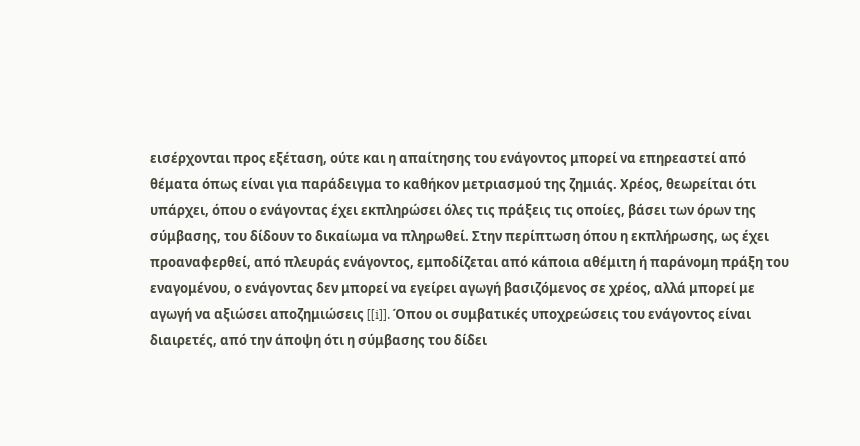εισέρχονται προς εξέταση, ούτε και η απαίτησης του ενάγοντος μπορεί να επηρεαστεί από θέματα όπως είναι για παράδειγμα το καθήκον μετριασμού της ζημιάς. Χρέος, θεωρείται ότι υπάρχει, όπου ο ενάγοντας έχει εκπληρώσει όλες τις πράξεις τις οποίες, βάσει των όρων της σύμβασης, του δίδουν το δικαίωμα να πληρωθεί. Στην περίπτωση όπου η εκπλήρωσης, ως έχει προαναφερθεί, από πλευράς ενάγοντος, εμποδίζεται από κάποια αθέμιτη ή παράνομη πράξη του εναγομένου, ο ενάγοντας δεν μπορεί να εγείρει αγωγή βασιζόμενος σε χρέος, αλλά μπορεί με αγωγή να αξιώσει αποζημιώσεις [[i]]. Όπου οι συμβατικές υποχρεώσεις του ενάγοντος είναι διαιρετές, από την άποψη ότι η σύμβασης του δίδει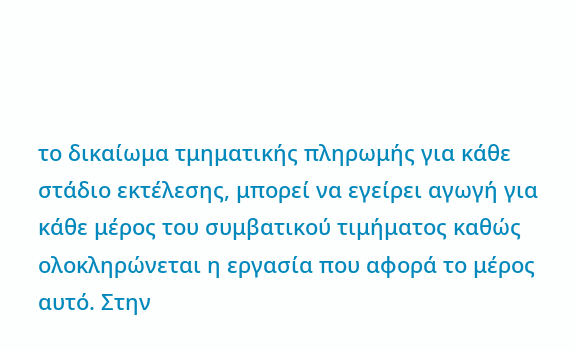το δικαίωμα τμηματικής πληρωμής για κάθε στάδιο εκτέλεσης, μπορεί να εγείρει αγωγή για κάθε μέρος του συμβατικού τιμήματος καθώς ολοκληρώνεται η εργασία που αφορά το μέρος αυτό. Στην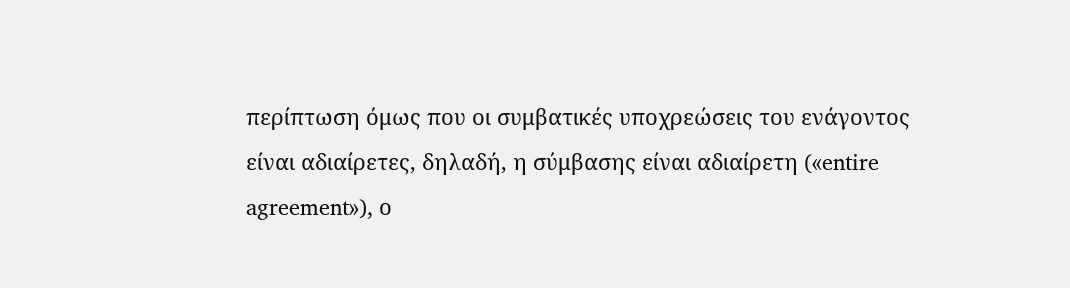περίπτωση όμως που οι συμβατικές υποχρεώσεις του ενάγοντος είναι αδιαίρετες, δηλαδή, η σύμβασης είναι αδιαίρετη («entire agreement»), ο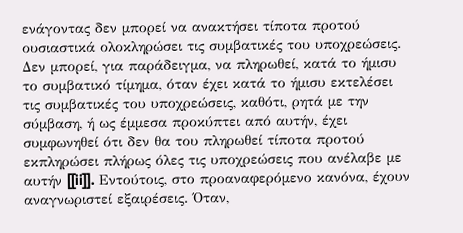ενάγοντας δεν μπορεί να ανακτήσει τίποτα προτού ουσιαστικά ολοκληρώσει τις συμβατικές του υποχρεώσεις. Δεν μπορεί, για παράδειγμα, να πληρωθεί, κατά το ήμισυ το συμβατικό τίμημα, όταν έχει κατά το ήμισυ εκτελέσει τις συμβατικές του υποχρεώσεις, καθότι, ρητά με την σύμβαση, ή ως έμμεσα προκύπτει από αυτήν, έχει συμφωνηθεί ότι δεν θα του πληρωθεί τίποτα προτού εκπληρώσει πλήρως όλες τις υποχρεώσεις που ανέλαβε με αυτήν [[ii]]. Εντούτοις, στο προαναφερόμενο κανόνα, έχουν αναγνωριστεί εξαιρέσεις. Όταν,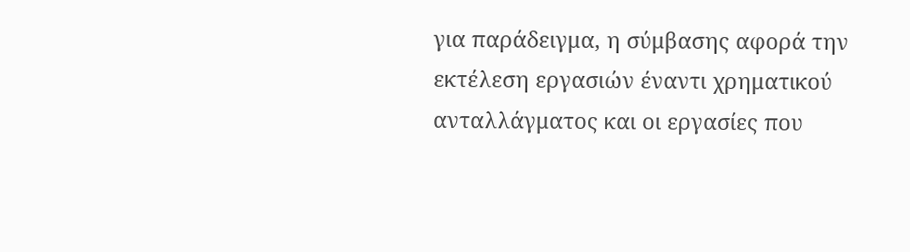για παράδειγμα, η σύμβασης αφορά την εκτέλεση εργασιών έναντι χρηματικού ανταλλάγματος και οι εργασίες που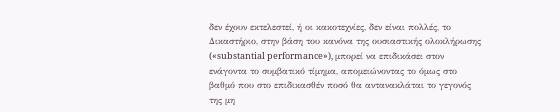δεν έχουν εκτελεστεί, ή οι κακοτεχνίες, δεν είναι πολλές, το Δικαστήριο, στην βάση του κανόνα της ουσιαστικής ολοκλήρωσης («substantial performance»), μπορεί να επιδικάσει στον ενάγοντα το συμβατικό τίμημα, απομειώνοντας το όμως στο βαθμό που στο επιδικασθέν ποσό θα αντανακλάται το γεγονός της μη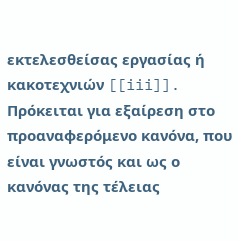εκτελεσθείσας εργασίας ή κακοτεχνιών [[iii]]. Πρόκειται για εξαίρεση στο προαναφερόμενο κανόνα, που είναι γνωστός και ως ο κανόνας της τέλειας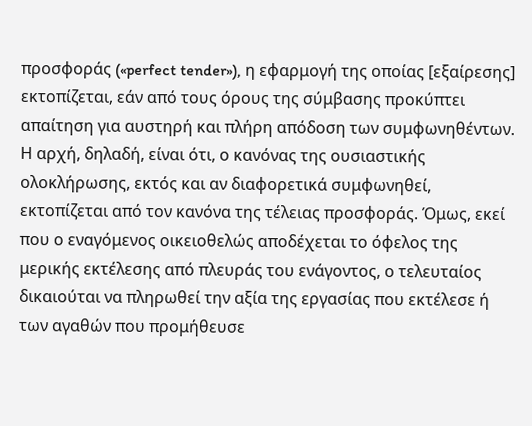προσφοράς («perfect tender»), η εφαρμογή της οποίας [εξαίρεσης] εκτοπίζεται, εάν από τους όρους της σύμβασης προκύπτει απαίτηση για αυστηρή και πλήρη απόδοση των συμφωνηθέντων. Η αρχή, δηλαδή, είναι ότι, ο κανόνας της ουσιαστικής ολοκλήρωσης, εκτός και αν διαφορετικά συμφωνηθεί, εκτοπίζεται από τον κανόνα της τέλειας προσφοράς. Όμως, εκεί που ο εναγόμενος οικειοθελώς αποδέχεται το όφελος της μερικής εκτέλεσης από πλευράς του ενάγοντος, ο τελευταίος δικαιούται να πληρωθεί την αξία της εργασίας που εκτέλεσε ή των αγαθών που προμήθευσε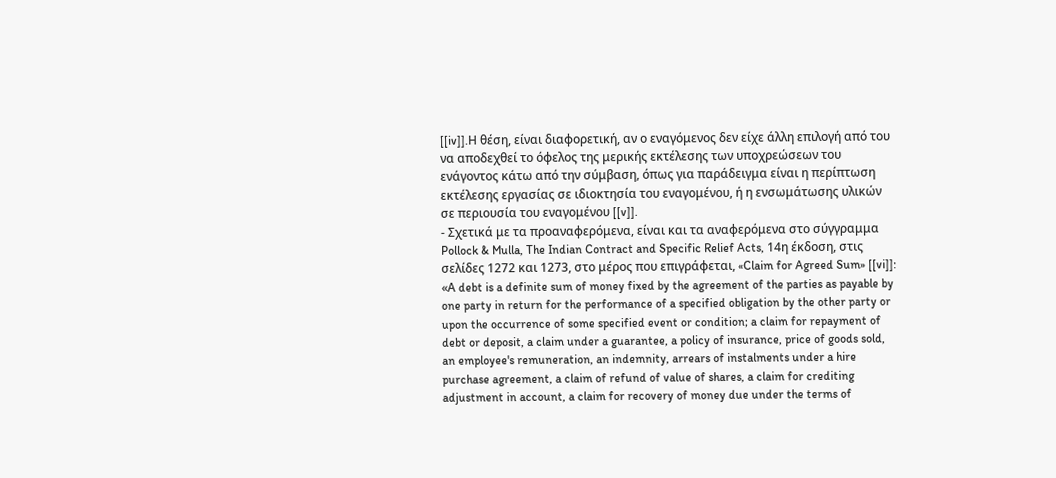[[iv]].Η θέση, είναι διαφορετική, αν ο εναγόμενος δεν είχε άλλη επιλογή από του να αποδεχθεί το όφελος της μερικής εκτέλεσης των υποχρεώσεων του ενάγοντος κάτω από την σύμβαση, όπως για παράδειγμα είναι η περίπτωση εκτέλεσης εργασίας σε ιδιοκτησία του εναγομένου, ή η ενσωμάτωσης υλικών σε περιουσία του εναγομένου [[v]].
- Σχετικά με τα προαναφερόμενα, είναι και τα αναφερόμενα στο σύγγραμμα Pollock & Mulla, The Indian Contract and Specific Relief Acts, 14η έκδοση, στις σελίδες 1272 και 1273, στο μέρος που επιγράφεται, «Claim for Agreed Sum» [[vi]]: «Α debt is a definite sum of money fixed by the agreement of the parties as payable by one party in return for the performance of a specified obligation by the other party or upon the occurrence of some specified event or condition; a claim for repayment of debt or deposit, a claim under a guarantee, a policy of insurance, price of goods sold, an employee's remuneration, an indemnity, arrears of instalments under a hire purchase agreement, a claim of refund of value of shares, a claim for crediting adjustment in account, a claim for recovery of money due under the terms of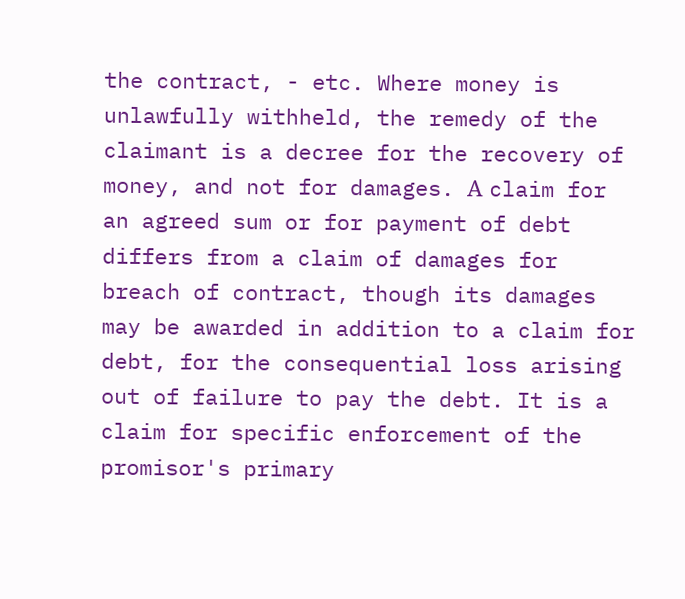the contract, - etc. Where money is unlawfully withheld, the remedy of the claimant is a decree for the recovery of money, and not for damages. Α claim for an agreed sum or for payment of debt differs from a claim of damages for breach of contract, though its damages may be awarded in addition to a claim for debt, for the consequential loss arising out of failure to pay the debt. It is a claim for specific enforcement of the promisor's primary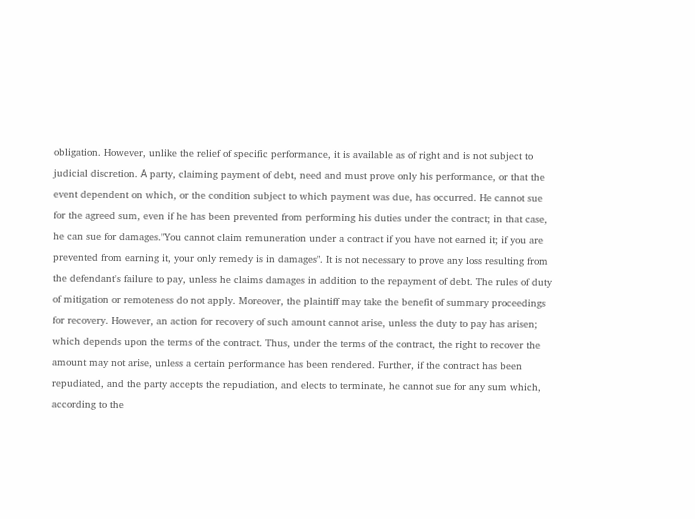obligation. However, unlike the relief of specific performance, it is available as of right and is not subject to judicial discretion. Α party, claiming payment of debt, need and must prove only his performance, or that the event dependent on which, or the condition subject to which payment was due, has occurred. He cannot sue for the agreed sum, even if he has been prevented from performing his duties under the contract; in that case, he can sue for damages."You cannot claim remuneration under a contract if you have not earned it; if you are prevented from earning it, your only remedy is in damages". It is not necessary to prove any loss resulting from the defendant's failure to pay, unless he claims damages in addition to the repayment of debt. The rules of duty of mitigation or remoteness do not apply. Moreover, the plaintiff may take the benefit of summary proceedings for recovery. However, an action for recovery of such amount cannot arise, unless the duty to pay has arisen; which depends upon the terms of the contract. Thus, under the terms of the contract, the right to recover the amount may not arise, unless a certain performance has been rendered. Further, if the contract has been repudiated, and the party accepts the repudiation, and elects to terminate, he cannot sue for any sum which, according to the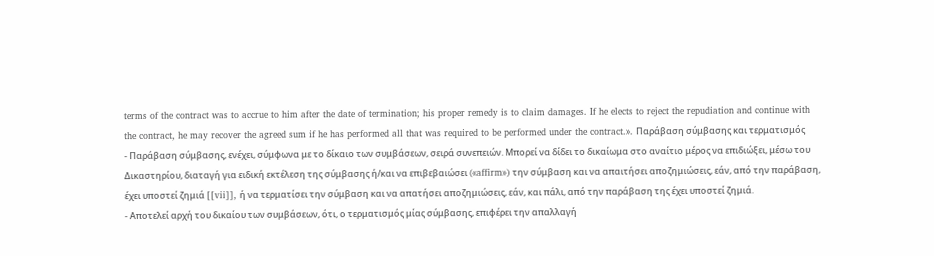terms of the contract was to accrue to him after the date of termination; his proper remedy is to claim damages. If he elects to reject the repudiation and continue with the contract, he may recover the agreed sum if he has performed all that was required to be performed under the contract.». Παράβαση σύμβασης και τερματισμός
- Παράβαση σύμβασης, ενέχει, σύμφωνα με το δίκαιο των συμβάσεων, σειρά συνεπειών. Μπορεί να δίδει το δικαίωμα στο αναίτιο μέρος να επιδιώξει, μέσω του Δικαστηρίου, διαταγή για ειδική εκτέλεση της σύμβασης ή/και να επιβεβαιώσει («affirm») την σύμβαση και να απαιτήσει αποζημιώσεις, εάν, από την παράβαση, έχει υποστεί ζημιά [[vii]], ή να τερματίσει την σύμβαση και να απατήσει αποζημιώσεις, εάν, και πάλι, από την παράβαση της έχει υποστεί ζημιά.
- Αποτελεί αρχή του δικαίου των συμβάσεων, ότι, ο τερματισμός μίας σύμβασης, επιφέρει την απαλλαγή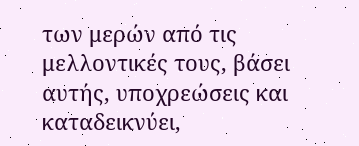των μερών από τις μελλοντικές τους, βάσει αυτής, υποχρεώσεις και καταδεικνύει,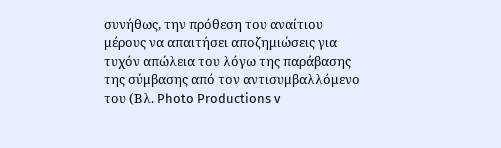συνήθως, την πρόθεση του αναίτιου μέρους να απαιτήσει αποζημιώσεις για τυχόν απώλεια του λόγω της παράβασης της σύμβασης από τον αντισυμβαλλόμενο του (Βλ. Photo Productions v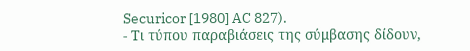Securicor [1980] AC 827).
- Τι τύπου παραβιάσεις της σύμβασης δίδουν,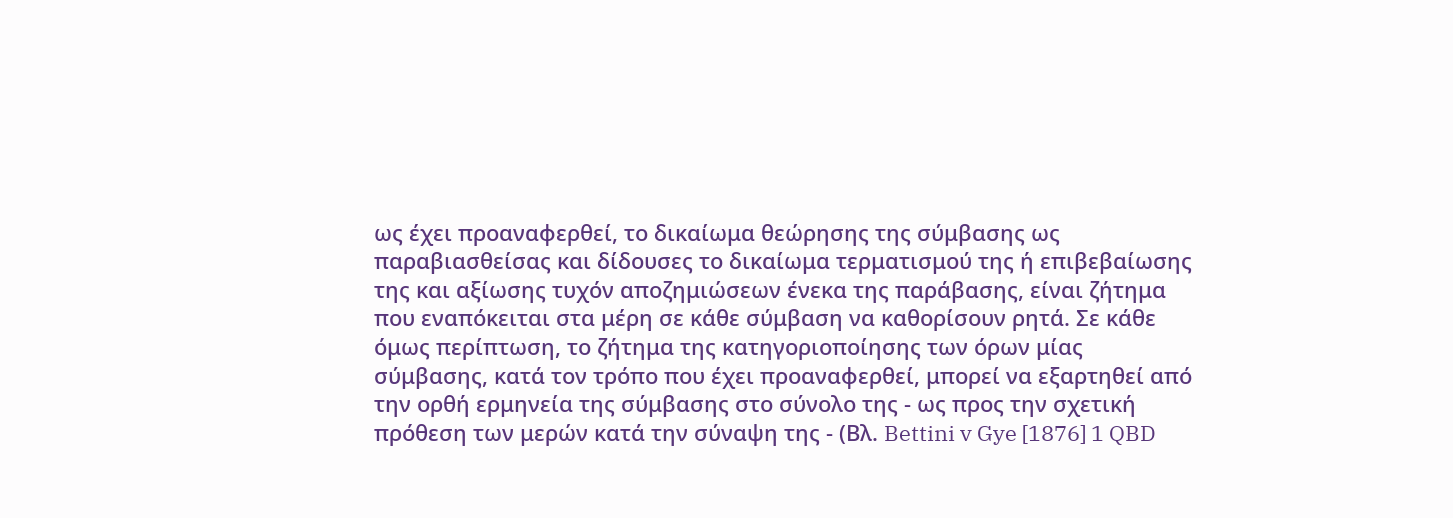ως έχει προαναφερθεί, το δικαίωμα θεώρησης της σύμβασης ως παραβιασθείσας και δίδουσες το δικαίωμα τερματισμού της ή επιβεβαίωσης της και αξίωσης τυχόν αποζημιώσεων ένεκα της παράβασης, είναι ζήτημα που εναπόκειται στα μέρη σε κάθε σύμβαση να καθορίσουν ρητά. Σε κάθε όμως περίπτωση, το ζήτημα της κατηγοριοποίησης των όρων μίας σύμβασης, κατά τον τρόπο που έχει προαναφερθεί, μπορεί να εξαρτηθεί από την ορθή ερμηνεία της σύμβασης στο σύνολο της - ως προς την σχετική πρόθεση των μερών κατά την σύναψη της - (Βλ. Bettini v Gye [1876] 1 QBD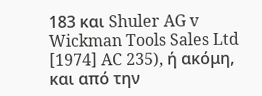183 και Shuler AG v Wickman Tools Sales Ltd [1974] AC 235), ή ακόμη, και από την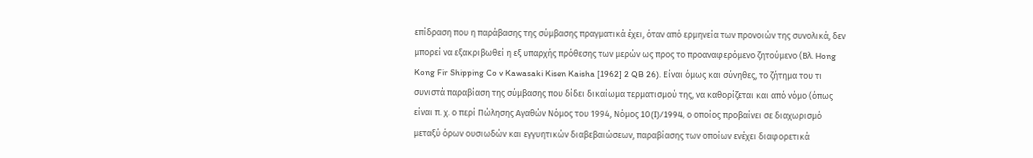επίδραση που η παράβασης της σύμβασης πραγματικά έχει, όταν από ερμηνεία των προνοιών της συνολικά, δεν μπορεί να εξακριβωθεί η εξ υπαρχής πρόθεσης των μερών ως προς το προαναφερόμενο ζητούμενο (Βλ. Hong Kong Fir Shipping Co v Kawasaki Kisen Kaisha [1962] 2 QB 26). Είναι όμως και σύνηθες, το ζήτημα του τι συνιστά παραβίαση της σύμβασης που δίδει δικαίωμα τερματισμού της, να καθορίζεται και από νόμο (όπως είναι π. χ. ο περί Πώλησης Αγαθών Νόμος του 1994, Νόμος 10(I)/1994, ο οποίος προβαίνει σε διαχωρισμό μεταξύ όρων ουσιωδών και εγγυητικών διαβεβαιώσεων, παραβίασης των οποίων ενέχει διαφορετικά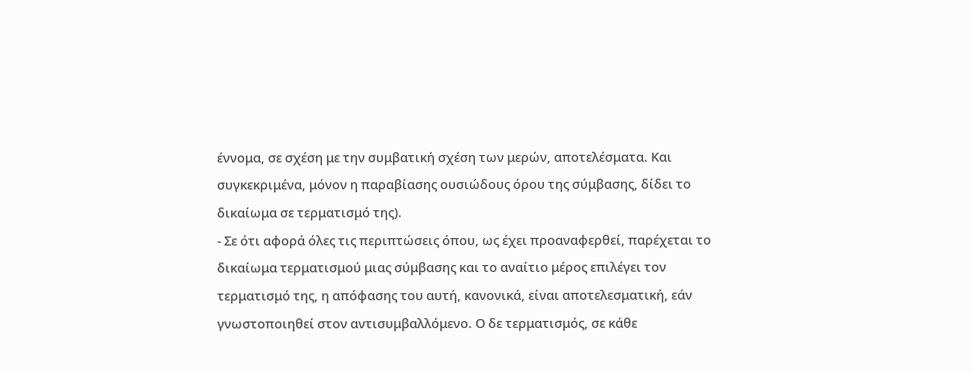έννομα, σε σχέση με την συμβατική σχέση των μερών, αποτελέσματα. Και συγκεκριμένα, μόνον η παραβίασης ουσιώδους όρου της σύμβασης, δίδει το δικαίωμα σε τερματισμό της).
- Σε ότι αφορά όλες τις περιπτώσεις όπου, ως έχει προαναφερθεί, παρέχεται το δικαίωμα τερματισμού μιας σύμβασης και το αναίτιο μέρος επιλέγει τον τερματισμό της, η απόφασης του αυτή, κανονικά, είναι αποτελεσματική, εάν γνωστοποιηθεί στον αντισυμβαλλόμενο. Ο δε τερματισμός, σε κάθε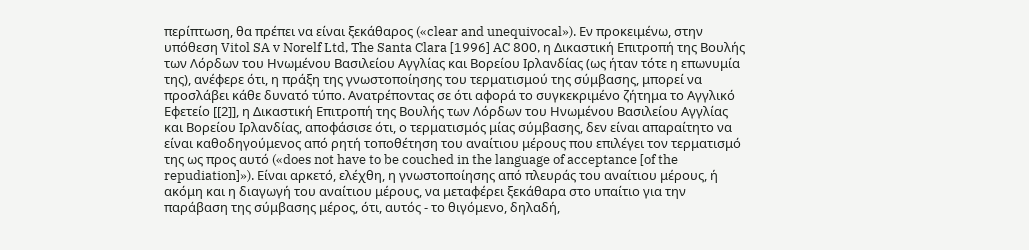περίπτωση, θα πρέπει να είναι ξεκάθαρος («clear and unequivocal»). Εν προκειμένω, στην υπόθεση Vitol SA v Norelf Ltd, The Santa Clara [1996] AC 800, η Δικαστική Επιτροπή της Βουλής των Λόρδων του Ηνωμένου Βασιλείου Αγγλίας και Βορείου Ιρλανδίας (ως ήταν τότε η επωνυμία της), ανέφερε ότι, η πράξη της γνωστοποίησης του τερματισμού της σύμβασης, μπορεί να προσλάβει κάθε δυνατό τύπο. Ανατρέποντας σε ότι αφορά το συγκεκριμένο ζήτημα το Αγγλικό Εφετείο [[2]], η Δικαστική Επιτροπή της Βουλής των Λόρδων του Ηνωμένου Βασιλείου Αγγλίας και Βορείου Ιρλανδίας, αποφάσισε ότι, ο τερματισμός μίας σύμβασης, δεν είναι απαραίτητο να είναι καθοδηγούμενος από ρητή τοποθέτηση του αναίτιου μέρους που επιλέγει τον τερματισμό της ως προς αυτό («does not have to be couched in the language of acceptance [of the repudiation]»). Είναι αρκετό, ελέχθη, η γνωστοποίησης από πλευράς του αναίτιου μέρους, ή ακόμη και η διαγωγή του αναίτιου μέρους, να μεταφέρει ξεκάθαρα στο υπαίτιο για την παράβαση της σύμβασης μέρος, ότι, αυτός - το θιγόμενο, δηλαδή,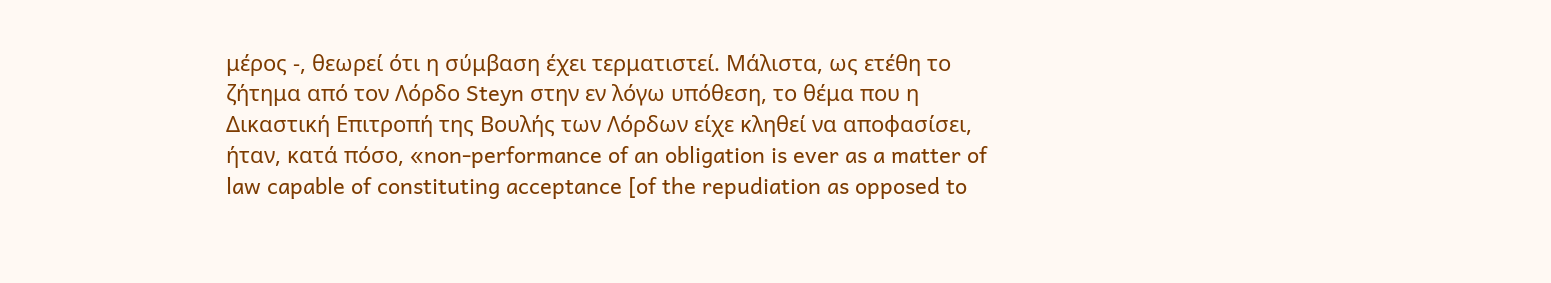μέρος -, θεωρεί ότι η σύμβαση έχει τερματιστεί. Μάλιστα, ως ετέθη το ζήτημα από τον Λόρδο Steyn στην εν λόγω υπόθεση, το θέμα που η Δικαστική Επιτροπή της Βουλής των Λόρδων είχε κληθεί να αποφασίσει, ήταν, κατά πόσο, «non-performance of an obligation is ever as a matter of law capable of constituting acceptance [of the repudiation as opposed to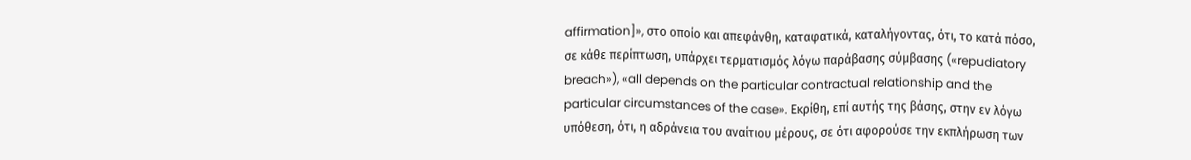affirmation]», στο οποίο και απεφάνθη, καταφατικά, καταλήγοντας, ότι, το κατά πόσο, σε κάθε περίπτωση, υπάρχει τερματισμός λόγω παράβασης σύμβασης («repudiatory breach»), «all depends on the particular contractual relationship and the particular circumstances of the case». Εκρίθη, επί αυτής της βάσης, στην εν λόγω υπόθεση, ότι, η αδράνεια του αναίτιου μέρους, σε ότι αφορούσε την εκπλήρωση των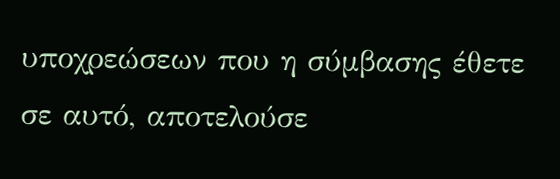υποχρεώσεων που η σύμβασης έθετε σε αυτό, αποτελούσε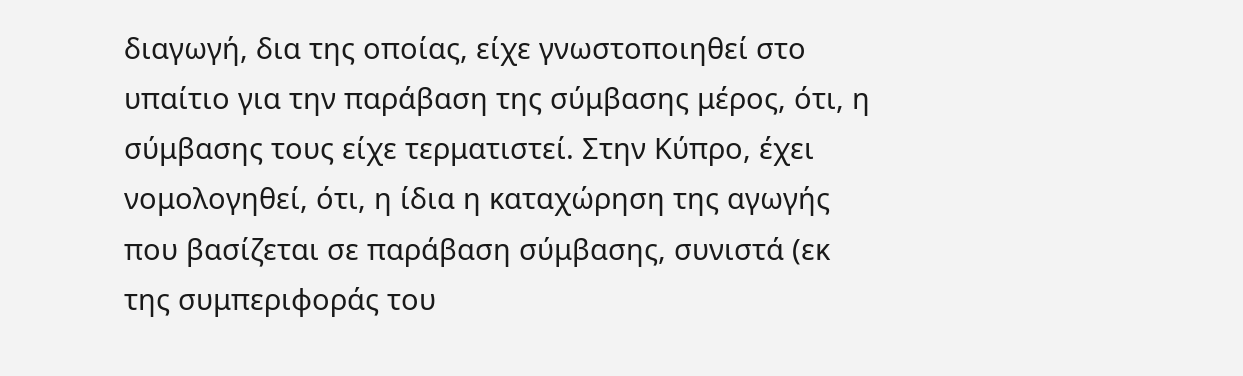διαγωγή, δια της οποίας, είχε γνωστοποιηθεί στο υπαίτιο για την παράβαση της σύμβασης μέρος, ότι, η σύμβασης τους είχε τερματιστεί. Στην Κύπρο, έχει νομολογηθεί, ότι, η ίδια η καταχώρηση της αγωγής που βασίζεται σε παράβαση σύμβασης, συνιστά (εκ της συμπεριφοράς του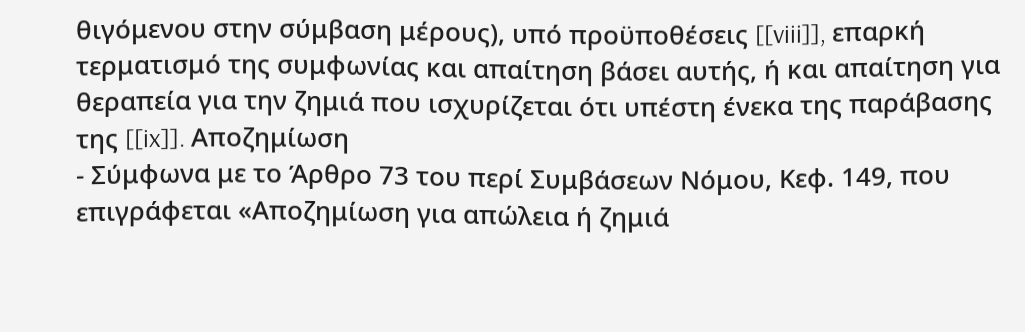θιγόμενου στην σύμβαση μέρους), υπό προϋποθέσεις [[viii]], επαρκή τερματισμό της συμφωνίας και απαίτηση βάσει αυτής, ή και απαίτηση για θεραπεία για την ζημιά που ισχυρίζεται ότι υπέστη ένεκα της παράβασης της [[ix]]. Αποζημίωση
- Σύμφωνα με το Άρθρο 73 του περί Συμβάσεων Νόμου, Κεφ. 149, που επιγράφεται «Αποζημίωση για απώλεια ή ζημιά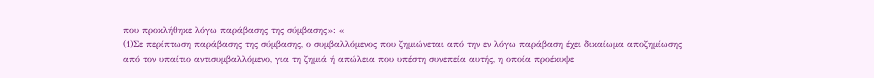που προκλήθηκε λόγω παράβασης της σύμβασης»: «
(1)Σε περίπτωση παράβασης της σύμβασης, ο συμβαλλόμενος που ζημιώνεται από την εν λόγω παράβαση έχει δικαίωμα αποζημίωσης από τον υπαίτιο αντισυμβαλλόμενο, για τη ζημιά ή απώλεια που υπέστη συνεπεία αυτής, η οποία προέκυψε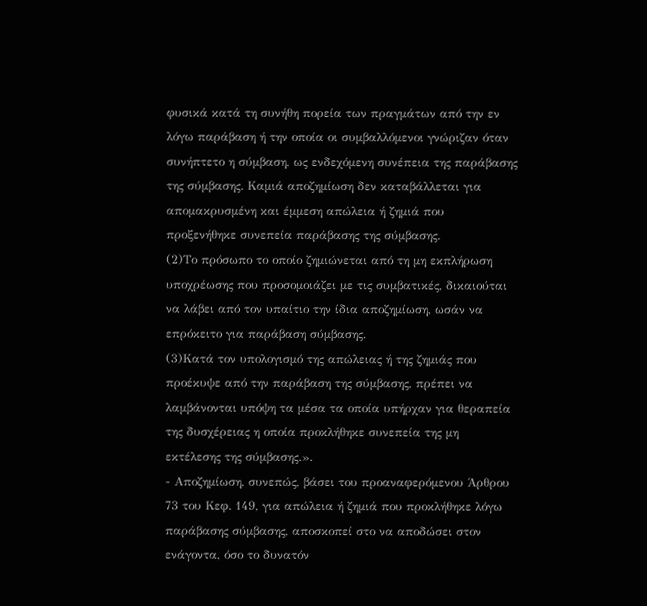φυσικά κατά τη συνήθη πορεία των πραγμάτων από την εν λόγω παράβαση ή την οποία οι συμβαλλόμενοι γνώριζαν όταν συνήπτετο η σύμβαση, ως ενδεχόμενη συνέπεια της παράβασης της σύμβασης. Καμιά αποζημίωση δεν καταβάλλεται για απομακρυσμένη και έμμεση απώλεια ή ζημιά που προξενήθηκε συνεπεία παράβασης της σύμβασης.
(2)Το πρόσωπο το οποίο ζημιώνεται από τη μη εκπλήρωση υποχρέωσης που προσομοιάζει με τις συμβατικές, δικαιούται να λάβει από τον υπαίτιο την ίδια αποζημίωση, ωσάν να επρόκειτο για παράβαση σύμβασης.
(3)Κατά τον υπολογισμό της απώλειας ή της ζημιάς που προέκυψε από την παράβαση της σύμβασης, πρέπει να λαμβάνονται υπόψη τα μέσα τα οποία υπήρχαν για θεραπεία της δυσχέρειας η οποία προκλήθηκε συνεπεία της μη εκτέλεσης της σύμβασης.».
- Αποζημίωση, συνεπώς, βάσει του προαναφερόμενου Άρθρου 73 του Κεφ. 149, για απώλεια ή ζημιά που προκλήθηκε λόγω παράβασης σύμβασης, αποσκοπεί στο να αποδώσει στον ενάγοντα, όσο το δυνατόν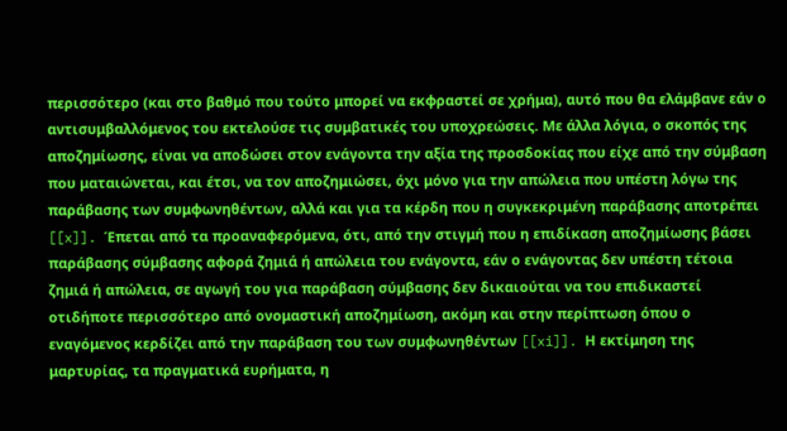περισσότερο (και στο βαθμό που τούτο μπορεί να εκφραστεί σε χρήμα), αυτό που θα ελάμβανε εάν ο αντισυμβαλλόμενος του εκτελούσε τις συμβατικές του υποχρεώσεις. Με άλλα λόγια, ο σκοπός της αποζημίωσης, είναι να αποδώσει στον ενάγοντα την αξία της προσδοκίας που είχε από την σύμβαση που ματαιώνεται, και έτσι, να τον αποζημιώσει, όχι μόνο για την απώλεια που υπέστη λόγω της παράβασης των συμφωνηθέντων, αλλά και για τα κέρδη που η συγκεκριμένη παράβασης αποτρέπει [[x]]. Έπεται από τα προαναφερόμενα, ότι, από την στιγμή που η επιδίκαση αποζημίωσης βάσει παράβασης σύμβασης αφορά ζημιά ή απώλεια του ενάγοντα, εάν ο ενάγοντας δεν υπέστη τέτοια ζημιά ή απώλεια, σε αγωγή του για παράβαση σύμβασης δεν δικαιούται να του επιδικαστεί οτιδήποτε περισσότερο από ονομαστική αποζημίωση, ακόμη και στην περίπτωση όπου ο εναγόμενος κερδίζει από την παράβαση του των συμφωνηθέντων [[xi]]. Η εκτίμηση της μαρτυρίας, τα πραγματικά ευρήματα, η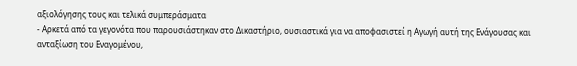αξιολόγησης τους και τελικά συμπεράσματα
- Αρκετά από τα γεγονότα που παρουσιάστηκαν στο Δικαστήριο, ουσιαστικά για να αποφασιστεί η Αγωγή αυτή της Ενάγουσας και ανταξίωση του Εναγομένου,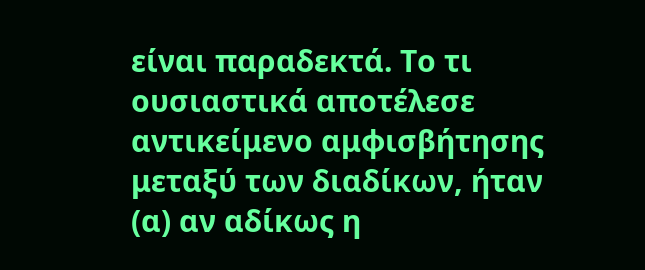είναι παραδεκτά. Το τι ουσιαστικά αποτέλεσε αντικείμενο αμφισβήτησης μεταξύ των διαδίκων, ήταν (α) αν αδίκως η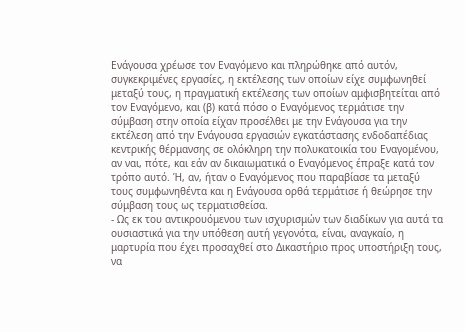Ενάγουσα χρέωσε τον Εναγόμενο και πληρώθηκε από αυτόν, συγκεκριμένες εργασίες, η εκτέλεσης των οποίων είχε συμφωνηθεί μεταξύ τους, η πραγματική εκτέλεσης των οποίων αμφισβητείται από τον Εναγόμενο, και (β) κατά πόσο ο Εναγόμενος τερμάτισε την σύμβαση στην οποία είχαν προσέλθει με την Ενάγουσα για την εκτέλεση από την Ενάγουσα εργασιών εγκατάστασης ενδοδαπέδιας κεντρικής θέρμανσης σε ολόκληρη την πολυκατοικία του Εναγομένου, αν ναι, πότε, και εάν αν δικαιωματικά ο Εναγόμενος έπραξε κατά τον τρόπο αυτό. Ή, αν, ήταν ο Εναγόμενος που παραβίασε τα μεταξύ τους συμφωνηθέντα και η Ενάγουσα ορθά τερμάτισε ή θεώρησε την σύμβαση τους ως τερματισθείσα.
- Ως εκ του αντικρουόμενου των ισχυρισμών των διαδίκων για αυτά τα ουσιαστικά για την υπόθεση αυτή γεγονότα, είναι, αναγκαίο, η μαρτυρία που έχει προσαχθεί στο Δικαστήριο προς υποστήριξη τους, να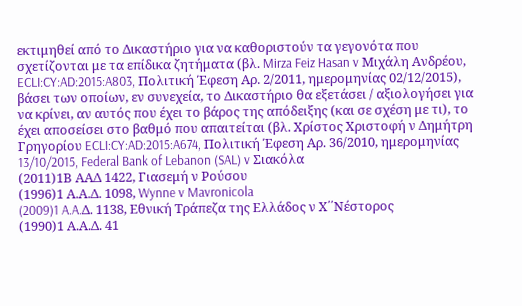εκτιμηθεί από το Δικαστήριο για να καθοριστούν τα γεγονότα που σχετίζονται με τα επίδικα ζητήματα (βλ. Mirza Feiz Hasan v Μιχάλη Ανδρέου, ECLI:CY:AD:2015:A803, Πολιτική Έφεση Αρ. 2/2011, ημερομηνίας 02/12/2015), βάσει των οποίων, εν συνεχεία, το Δικαστήριο θα εξετάσει / αξιολογήσει για να κρίνει, αν αυτός που έχει το βάρος της απόδειξης (και σε σχέση με τι), το έχει αποσείσει στο βαθμό που απαιτείται (βλ. Χρίστος Χριστοφή ν Δημήτρη Γρηγορίου ECLI:CY:AD:2015:A674, Πολιτική Έφεση Αρ. 36/2010, ημερομηνίας 13/10/2015, Federal Bank of Lebanon (SAL) v Σιακόλα
(2011)1Β ΑΑΔ 1422, Γιασεμή ν Ρούσου
(1996)1 Α.Α.Δ. 1098, Wynne v Mavronicola
(2009)1 A.A.Δ. 1138, Εθνική Τράπεζα της Ελλάδος ν Χ΄΄Νέστορος
(1990)1 Α.Α.Δ. 41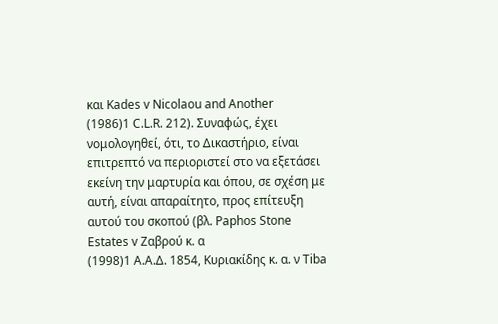και Kades v Nicolaou and Another
(1986)1 C.L.R. 212). Συναφώς, έχει νομολογηθεί, ότι, το Δικαστήριο, είναι επιτρεπτό να περιοριστεί στο να εξετάσει εκείνη την μαρτυρία και όπου, σε σχέση με αυτή, είναι απαραίτητο, προς επίτευξη αυτού του σκοπού (βλ. Paphos Stone Estates v Ζαβρού κ. α
(1998)1 Α.Α.Δ. 1854, Κυριακίδης κ. α. ν Tiba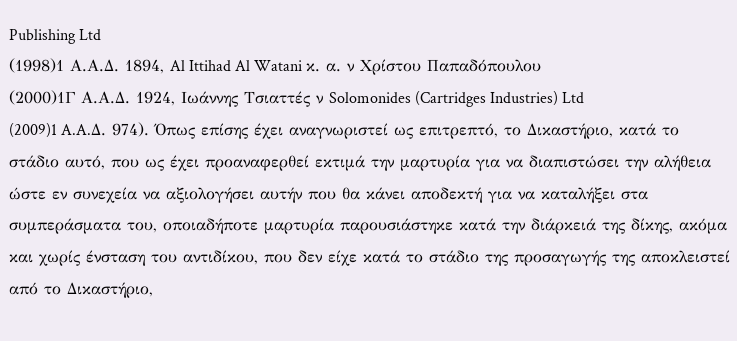Publishing Ltd
(1998)1 Α.Α.Δ. 1894, Al Ittihad Al Watani κ. α. ν Χρίστου Παπαδόπουλου
(2000)1Γ Α.Α.Δ. 1924, Ιωάννης Τσιαττές ν Solomonides (Cartridges Industries) Ltd
(2009)1 A.A.Δ. 974). Όπως επίσης έχει αναγνωριστεί ως επιτρεπτό, το Δικαστήριο, κατά το στάδιο αυτό, που ως έχει προαναφερθεί εκτιμά την μαρτυρία για να διαπιστώσει την αλήθεια ώστε εν συνεχεία να αξιολογήσει αυτήν που θα κάνει αποδεκτή για να καταλήξει στα συμπεράσματα του, οποιαδήποτε μαρτυρία παρουσιάστηκε κατά την διάρκειά της δίκης, ακόμα και χωρίς ένσταση του αντιδίκου, που δεν είχε κατά το στάδιο της προσαγωγής της αποκλειστεί από το Δικαστήριο,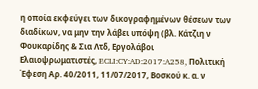η οποία εκφεύγει των δικογραφημένων θέσεων των διαδίκων, να μην την λάβει υπόψη (βλ. Κάτζιη ν Φουκαρίδης & Σια Λτδ, Εργολάβοι Ελαιοψρωματιστές, ECLI:CY:AD:2017:A258, Πολιτική Έφεση Αρ. 40/2011, 11/07/2017, Βοσκού κ. α. ν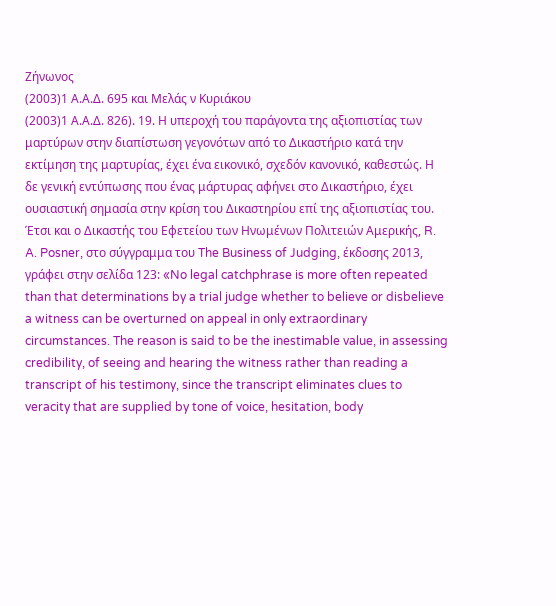Ζήνωνος
(2003)1 Α.Α.Δ. 695 και Μελάς ν Κυριάκου
(2003)1 Α.Α.Δ. 826). 19. Η υπεροχή του παράγοντα της αξιοπιστίας των μαρτύρων στην διαπίστωση γεγονότων από το Δικαστήριο κατά την εκτίμηση της μαρτυρίας, έχει ένα εικονικό, σχεδόν κανονικό, καθεστώς. Η δε γενική εντύπωσης που ένας μάρτυρας αφήνει στο Δικαστήριο, έχει ουσιαστική σημασία στην κρίση του Δικαστηρίου επί της αξιοπιστίας του. Έτσι και ο Δικαστής του Εφετείου των Ηνωμένων Πολιτειών Αμερικής, R. A. Posner, στο σύγγραμμα του The Business of Judging, έκδοσης 2013, γράφει στην σελίδα 123: «No legal catchphrase is more often repeated than that determinations by a trial judge whether to believe or disbelieve a witness can be overturned on appeal in only extraordinary circumstances. The reason is said to be the inestimable value, in assessing credibility, of seeing and hearing the witness rather than reading a transcript of his testimony, since the transcript eliminates clues to veracity that are supplied by tone of voice, hesitation, body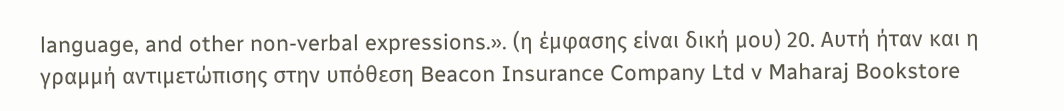language, and other non-verbal expressions.». (η έμφασης είναι δική μου) 20. Αυτή ήταν και η γραμμή αντιμετώπισης στην υπόθεση Beacon Insurance Company Ltd v Maharaj Bookstore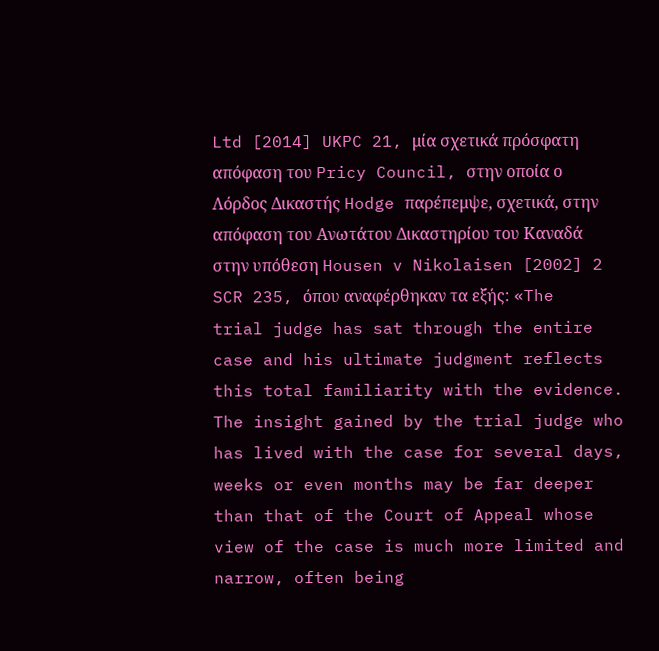Ltd [2014] UKPC 21, μία σχετικά πρόσφατη απόφαση του Pricy Council, στην οποία ο Λόρδος Δικαστής Hodge παρέπεμψε, σχετικά, στην απόφαση του Ανωτάτου Δικαστηρίου του Καναδά στην υπόθεση Housen v Nikolaisen [2002] 2 SCR 235, όπου αναφέρθηκαν τα εξής: «The trial judge has sat through the entire case and his ultimate judgment reflects this total familiarity with the evidence. The insight gained by the trial judge who has lived with the case for several days, weeks or even months may be far deeper than that of the Court of Appeal whose view of the case is much more limited and narrow, often being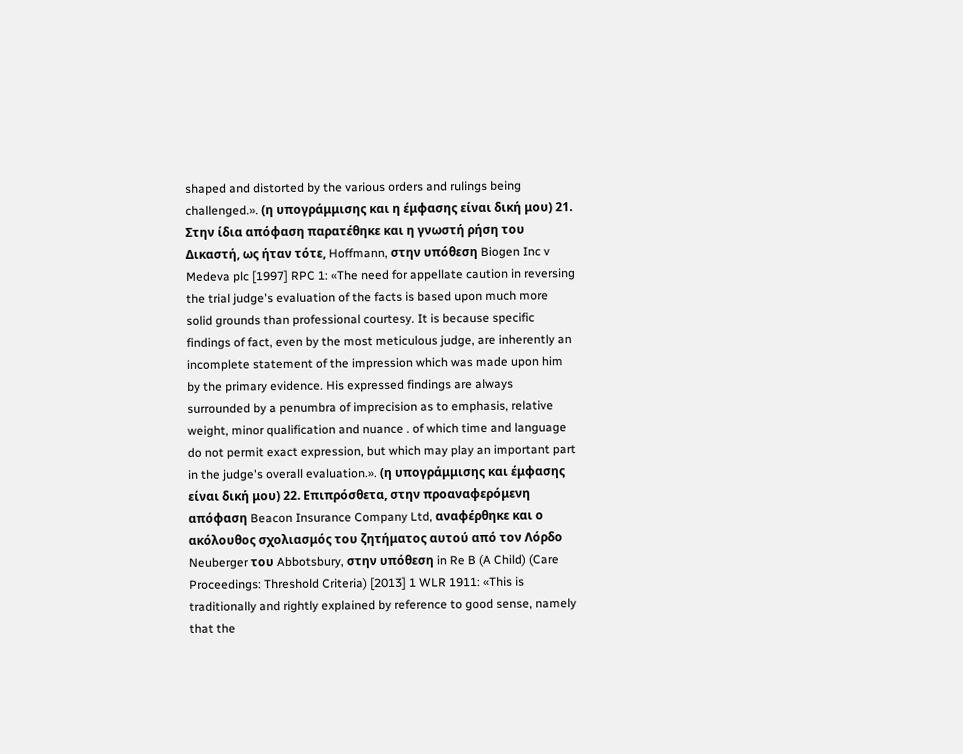shaped and distorted by the various orders and rulings being challenged.». (η υπογράμμισης και η έμφασης είναι δική μου) 21. Στην ίδια απόφαση παρατέθηκε και η γνωστή ρήση του Δικαστή, ως ήταν τότε, Hoffmann, στην υπόθεση Biogen Inc v Medeva plc [1997] RPC 1: «The need for appellate caution in reversing the trial judge's evaluation of the facts is based upon much more solid grounds than professional courtesy. It is because specific findings of fact, even by the most meticulous judge, are inherently an incomplete statement of the impression which was made upon him by the primary evidence. His expressed findings are always surrounded by a penumbra of imprecision as to emphasis, relative weight, minor qualification and nuance . of which time and language do not permit exact expression, but which may play an important part in the judge's overall evaluation.». (η υπογράμμισης και έμφασης είναι δική μου) 22. Επιπρόσθετα, στην προαναφερόμενη απόφαση Beacon Insurance Company Ltd, αναφέρθηκε και ο ακόλουθος σχολιασμός του ζητήματος αυτού από τον Λόρδο Neuberger του Abbotsbury, στην υπόθεση in Re B (A Child) (Care Proceedings: Threshold Criteria) [2013] 1 WLR 1911: «This is traditionally and rightly explained by reference to good sense, namely that the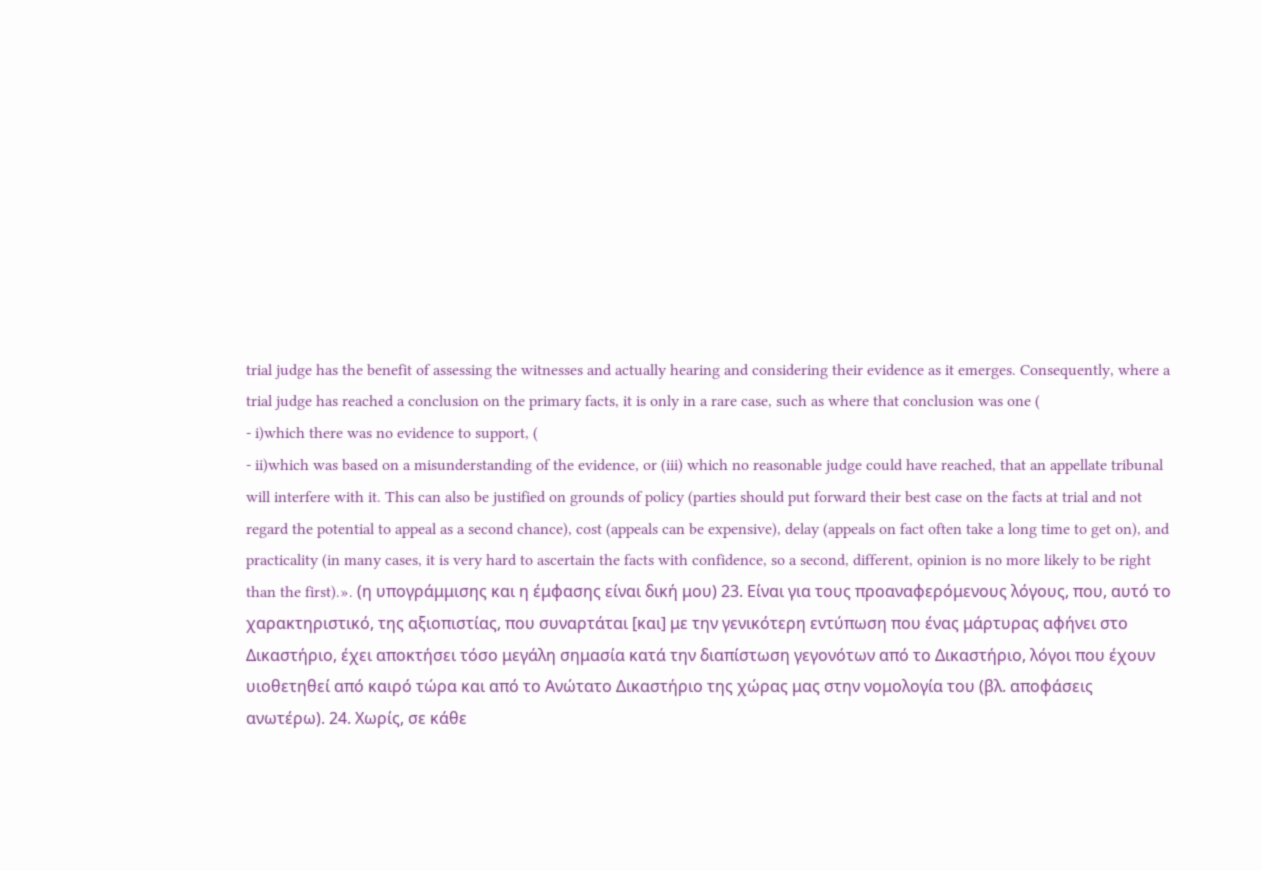trial judge has the benefit of assessing the witnesses and actually hearing and considering their evidence as it emerges. Consequently, where a trial judge has reached a conclusion on the primary facts, it is only in a rare case, such as where that conclusion was one (
- i)which there was no evidence to support, (
- ii)which was based on a misunderstanding of the evidence, or (iii) which no reasonable judge could have reached, that an appellate tribunal will interfere with it. This can also be justified on grounds of policy (parties should put forward their best case on the facts at trial and not regard the potential to appeal as a second chance), cost (appeals can be expensive), delay (appeals on fact often take a long time to get on), and practicality (in many cases, it is very hard to ascertain the facts with confidence, so a second, different, opinion is no more likely to be right than the first).». (η υπογράμμισης και η έμφασης είναι δική μου) 23. Είναι για τους προαναφερόμενους λόγους, που, αυτό το χαρακτηριστικό, της αξιοπιστίας, που συναρτάται [και] με την γενικότερη εντύπωση που ένας μάρτυρας αφήνει στο Δικαστήριο, έχει αποκτήσει τόσο μεγάλη σημασία κατά την διαπίστωση γεγονότων από το Δικαστήριο, λόγοι που έχουν υιοθετηθεί από καιρό τώρα και από το Ανώτατο Δικαστήριο της χώρας μας στην νομολογία του (βλ. αποφάσεις ανωτέρω). 24. Χωρίς, σε κάθε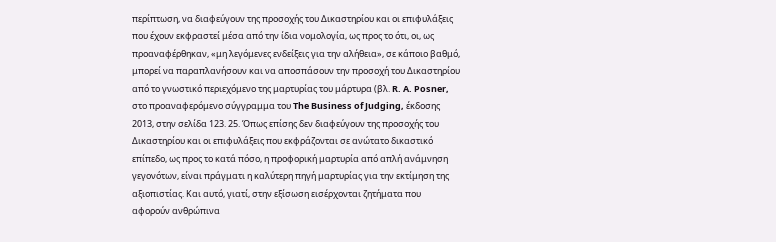περίπτωση, να διαφεύγουν της προσοχής του Δικαστηρίου και οι επιφυλάξεις που έχουν εκφραστεί μέσα από την ίδια νομολογία, ως προς το ότι, οι, ως προαναφέρθηκαν, «μη λεγόμενες ενδείξεις για την αλήθεια», σε κάποιο βαθμό, μπορεί να παραπλανήσουν και να αποσπάσουν την προσοχή του Δικαστηρίου από το γνωστικό περιεχόμενο της μαρτυρίας του μάρτυρα (βλ. R. A. Posner, στο προαναφερόμενο σύγγραμμα του The Business of Judging, έκδοσης 2013, στην σελίδα 123. 25. Όπως επίσης δεν διαφεύγουν της προσοχής του Δικαστηρίου και οι επιφυλάξεις που εκφράζονται σε ανώτατο δικαστικό επίπεδο, ως προς το κατά πόσο, η προφορική μαρτυρία από απλή ανάμνηση γεγονότων, είναι πράγματι η καλύτερη πηγή μαρτυρίας για την εκτίμηση της αξιοπιστίας. Και αυτό, γιατί, στην εξίσωση εισέρχονται ζητήματα που αφορούν ανθρώπινα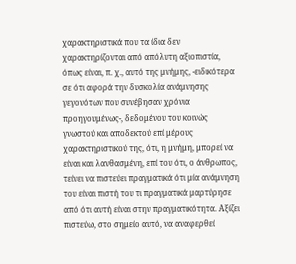χαρακτηριστικά που τα ίδια δεν χαρακτηρίζονται από απόλυτη αξιοπιστία, όπως είναι, π. χ., αυτό της μνήμης, -ειδικότερα σε ότι αφορά την δυσκολία ανάμνησης γεγονότων που συνέβησαν χρόνια προηγουμένως-, δεδομένου του κοινώς γνωστού και αποδεκτού επί μέρους χαρακτηριστικού της, ότι, η μνήμη, μπορεί να είναι και λανθασμένη, επί του ότι, ο άνθρωπος, τείνει να πιστεύει πραγματικά ότι μία ανάμνηση του είναι πιστή του τι πραγματικά μαρτύρησε από ότι αυτή είναι στην πραγματικότητα. Αξίζει πιστεύω, στο σημείο αυτό, να αναφερθεί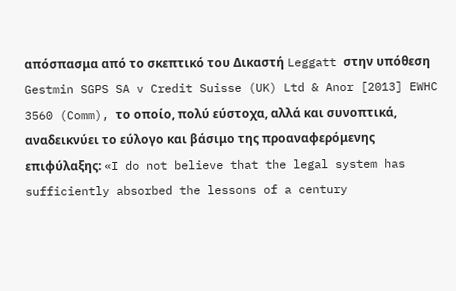απόσπασμα από το σκεπτικό του Δικαστή Leggatt στην υπόθεση Gestmin SGPS SA v Credit Suisse (UK) Ltd & Anor [2013] EWHC 3560 (Comm), το οποίο, πολύ εύστοχα, αλλά και συνοπτικά, αναδεικνύει το εύλογο και βάσιμο της προαναφερόμενης επιφύλαξης: «I do not believe that the legal system has sufficiently absorbed the lessons of a century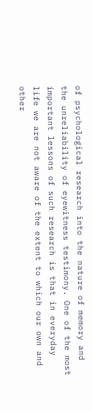of psychological research into the nature of memory and the unreliability of eyewitness testimony. One of the most important lessons of such research is that in everyday life we are not aware of the extent to which our own and other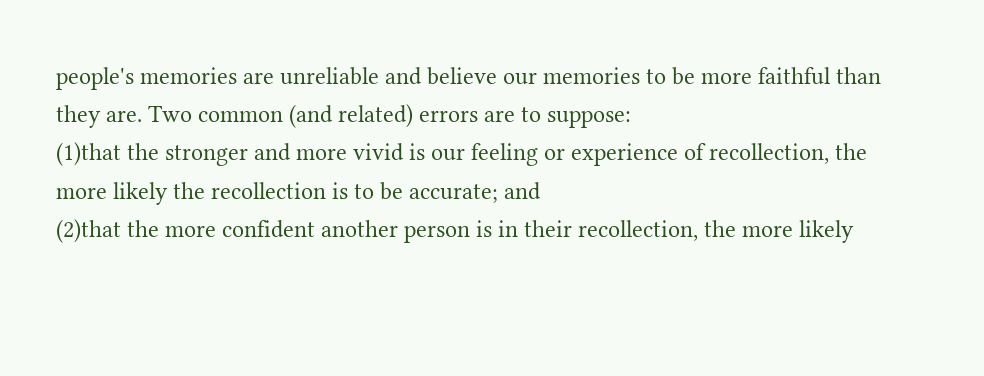people's memories are unreliable and believe our memories to be more faithful than they are. Two common (and related) errors are to suppose:
(1)that the stronger and more vivid is our feeling or experience of recollection, the more likely the recollection is to be accurate; and
(2)that the more confident another person is in their recollection, the more likely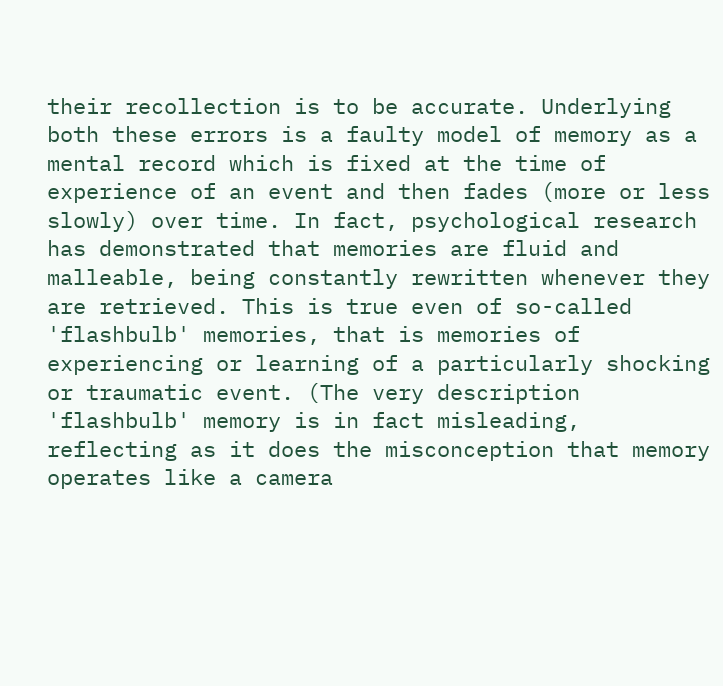their recollection is to be accurate. Underlying both these errors is a faulty model of memory as a mental record which is fixed at the time of experience of an event and then fades (more or less slowly) over time. In fact, psychological research has demonstrated that memories are fluid and malleable, being constantly rewritten whenever they are retrieved. This is true even of so-called 'flashbulb' memories, that is memories of experiencing or learning of a particularly shocking or traumatic event. (The very description 'flashbulb' memory is in fact misleading, reflecting as it does the misconception that memory operates like a camera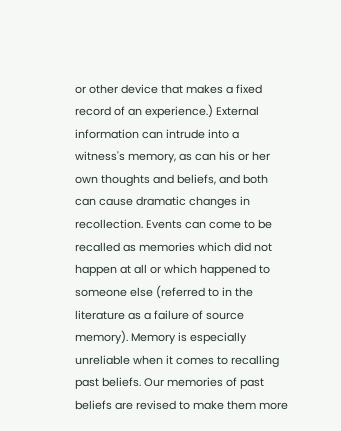or other device that makes a fixed record of an experience.) External information can intrude into a witness's memory, as can his or her own thoughts and beliefs, and both can cause dramatic changes in recollection. Events can come to be recalled as memories which did not happen at all or which happened to someone else (referred to in the literature as a failure of source memory). Memory is especially unreliable when it comes to recalling past beliefs. Our memories of past beliefs are revised to make them more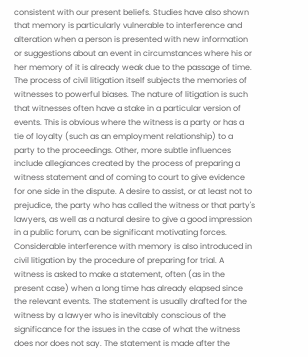consistent with our present beliefs. Studies have also shown that memory is particularly vulnerable to interference and alteration when a person is presented with new information or suggestions about an event in circumstances where his or her memory of it is already weak due to the passage of time. The process of civil litigation itself subjects the memories of witnesses to powerful biases. The nature of litigation is such that witnesses often have a stake in a particular version of events. This is obvious where the witness is a party or has a tie of loyalty (such as an employment relationship) to a party to the proceedings. Other, more subtle influences include allegiances created by the process of preparing a witness statement and of coming to court to give evidence for one side in the dispute. A desire to assist, or at least not to prejudice, the party who has called the witness or that party's lawyers, as well as a natural desire to give a good impression in a public forum, can be significant motivating forces. Considerable interference with memory is also introduced in civil litigation by the procedure of preparing for trial. A witness is asked to make a statement, often (as in the present case) when a long time has already elapsed since the relevant events. The statement is usually drafted for the witness by a lawyer who is inevitably conscious of the significance for the issues in the case of what the witness does nor does not say. The statement is made after the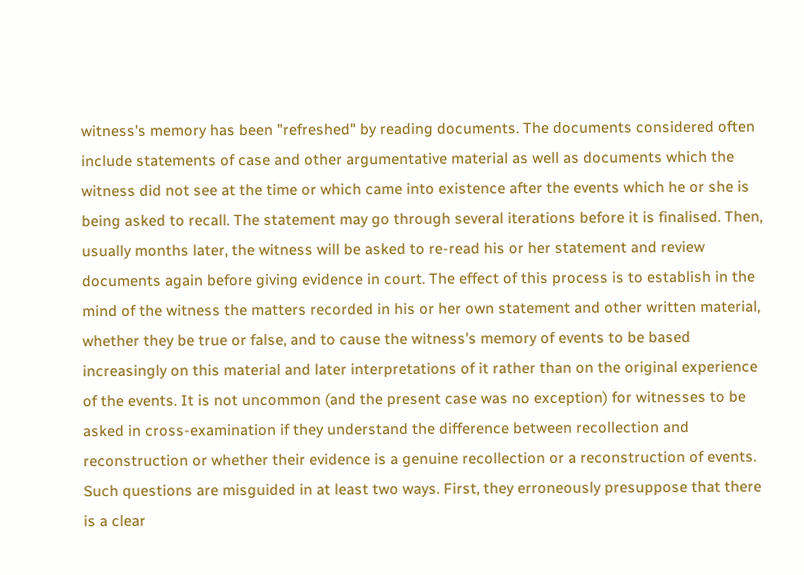witness's memory has been "refreshed" by reading documents. The documents considered often include statements of case and other argumentative material as well as documents which the witness did not see at the time or which came into existence after the events which he or she is being asked to recall. The statement may go through several iterations before it is finalised. Then, usually months later, the witness will be asked to re-read his or her statement and review documents again before giving evidence in court. The effect of this process is to establish in the mind of the witness the matters recorded in his or her own statement and other written material, whether they be true or false, and to cause the witness's memory of events to be based increasingly on this material and later interpretations of it rather than on the original experience of the events. It is not uncommon (and the present case was no exception) for witnesses to be asked in cross-examination if they understand the difference between recollection and reconstruction or whether their evidence is a genuine recollection or a reconstruction of events. Such questions are misguided in at least two ways. First, they erroneously presuppose that there is a clear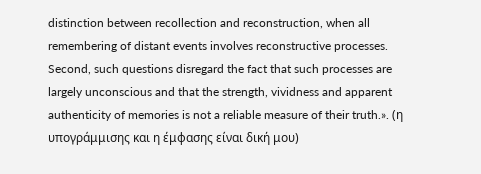distinction between recollection and reconstruction, when all remembering of distant events involves reconstructive processes. Second, such questions disregard the fact that such processes are largely unconscious and that the strength, vividness and apparent authenticity of memories is not a reliable measure of their truth.». (η υπογράμμισης και η έμφασης είναι δική μου)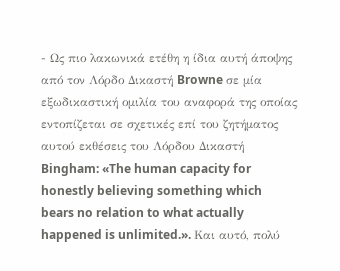- Ως πιο λακωνικά ετέθη η ίδια αυτή άποψης από τον Λόρδο Δικαστή Browne σε μία εξωδικαστική ομιλία του αναφορά της οποίας εντοπίζεται σε σχετικές επί του ζητήματος αυτού εκθέσεις του Λόρδου Δικαστή Bingham: «The human capacity for honestly believing something which bears no relation to what actually happened is unlimited.». Και αυτό, πολύ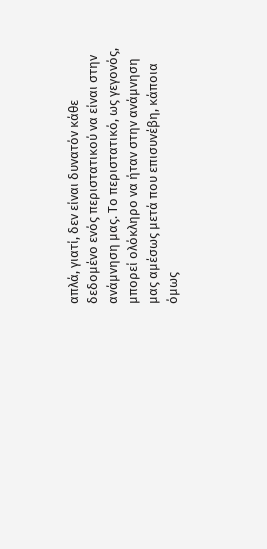απλά, γιατί, δεν είναι δυνατόν κάθε δεδομένο ενός περιστατικού να είναι στην ανάμνηση μας. Το περιστατικό, ως γεγονός, μπορεί ολόκληρο να ήταν στην ανάμνηση μας αμέσως μετά που επισυνέβη, κάποια όμως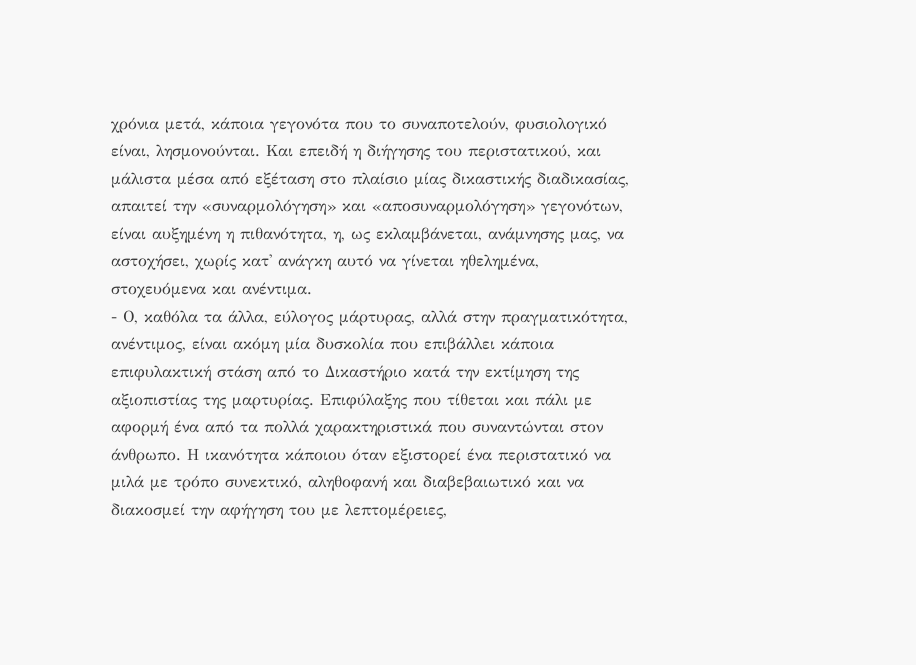χρόνια μετά, κάποια γεγονότα που το συναποτελούν, φυσιολογικό είναι, λησμονούνται. Και επειδή η διήγησης του περιστατικού, και μάλιστα μέσα από εξέταση στο πλαίσιο μίας δικαστικής διαδικασίας, απαιτεί την «συναρμολόγηση» και «αποσυναρμολόγηση» γεγονότων, είναι αυξημένη η πιθανότητα, η, ως εκλαμβάνεται, ανάμνησης μας, να αστοχήσει, χωρίς κατ' ανάγκη αυτό να γίνεται ηθελημένα, στοχευόμενα και ανέντιμα.
- Ο, καθόλα τα άλλα, εύλογος μάρτυρας, αλλά στην πραγματικότητα, ανέντιμος, είναι ακόμη μία δυσκολία που επιβάλλει κάποια επιφυλακτική στάση από το Δικαστήριο κατά την εκτίμηση της αξιοπιστίας της μαρτυρίας. Επιφύλαξης που τίθεται και πάλι με αφορμή ένα από τα πολλά χαρακτηριστικά που συναντώνται στον άνθρωπο. Η ικανότητα κάποιου όταν εξιστορεί ένα περιστατικό να μιλά με τρόπο συνεκτικό, αληθοφανή και διαβεβαιωτικό και να διακοσμεί την αφήγηση του με λεπτομέρειες,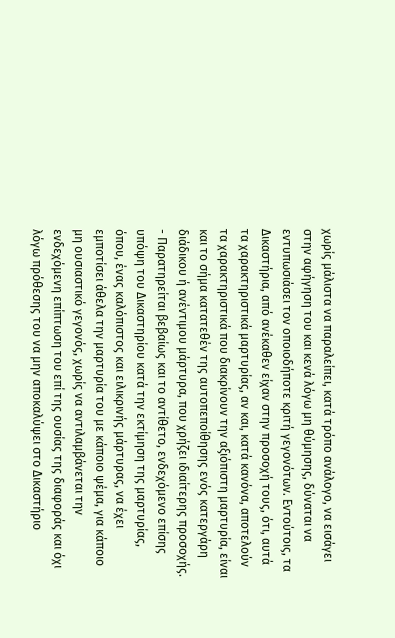χωρίς μάλιστα να παραλείπει, κατά τρόπο ανάλογο, να εισάγει στην αφήγηση του και κενά λόγω μη θύμησης, δύναται να εντυπωσιάσει τον οποιοδήποτε κριτή γεγονότων. Εντούτοις, τα Δικαστήρια, από ανέκαθεν είχαν στην προσοχή τους, ότι, αυτά τα χαρακτηριστικά μαρτυρίας, αν και, κατά κανόνα, αποτελούν τα χαρακτηριστικά που διακρίνουν την αξιόπιστη μαρτυρία, είναι και το σήμα κατατεθέν της αυτοπεποίθησης ενός κατεργάρη διάδικου ή ανέντιμου μάρτυρα, που χρήζει ιδιαίτερης προσοχής.
- Παρατηρείται βεβαίως και το αντίθετο, ενδεχόμενο επίσης υπόψη του Δικαστηρίου κατά την εκτίμηση της μαρτυρίας, όπου, ένας καλόπιστος και ειλικρινής μάρτυρας, να έχει εμποτίσει άθελα την μαρτυρία του με κάποιο ψέμα, για κάποιο μη ουσιαστικό γεγονός, χωρίς να αντιλαμβάνεται την ενδεχόμενη επίπτωση του επί της ουσίας της διαφοράς και όχι λόγω πρόθεσης του να μην αποκαλύψει στο Δικαστήριο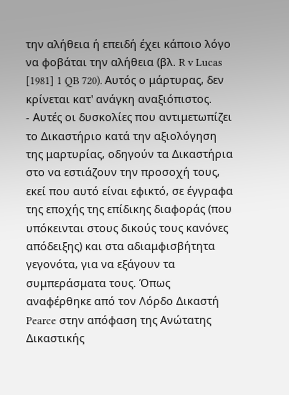την αλήθεια ή επειδή έχει κάποιο λόγο να φοβάται την αλήθεια (βλ. R v Lucas [1981] 1 QB 720). Αυτός ο μάρτυρας, δεν κρίνεται κατ' ανάγκη αναξιόπιστος.
- Αυτές οι δυσκολίες που αντιμετωπίζει το Δικαστήριο κατά την αξιολόγηση της μαρτυρίας, οδηγούν τα Δικαστήρια στο να εστιάζουν την προσοχή τους, εκεί που αυτό είναι εφικτό, σε έγγραφα της εποχής της επίδικης διαφοράς (που υπόκεινται στους δικούς τους κανόνες απόδειξης) και στα αδιαμφισβήτητα γεγονότα, για να εξάγουν τα συμπεράσματα τους. Όπως αναφέρθηκε από τον Λόρδο Δικαστή Pearce στην απόφαση της Ανώτατης Δικαστικής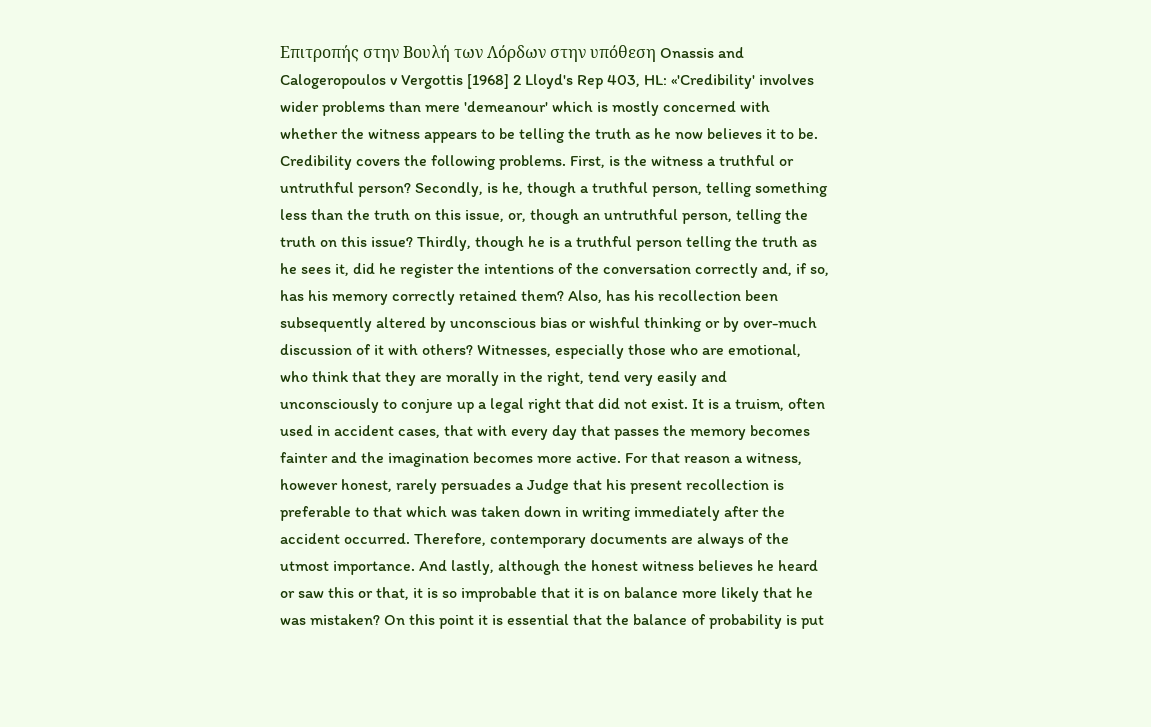Επιτροπής στην Βουλή των Λόρδων στην υπόθεση Onassis and Calogeropoulos v Vergottis [1968] 2 Lloyd's Rep 403, HL: «'Credibility' involves wider problems than mere 'demeanour' which is mostly concerned with whether the witness appears to be telling the truth as he now believes it to be. Credibility covers the following problems. First, is the witness a truthful or untruthful person? Secondly, is he, though a truthful person, telling something less than the truth on this issue, or, though an untruthful person, telling the truth on this issue? Thirdly, though he is a truthful person telling the truth as he sees it, did he register the intentions of the conversation correctly and, if so, has his memory correctly retained them? Also, has his recollection been subsequently altered by unconscious bias or wishful thinking or by over-much discussion of it with others? Witnesses, especially those who are emotional, who think that they are morally in the right, tend very easily and unconsciously to conjure up a legal right that did not exist. It is a truism, often used in accident cases, that with every day that passes the memory becomes fainter and the imagination becomes more active. For that reason a witness, however honest, rarely persuades a Judge that his present recollection is preferable to that which was taken down in writing immediately after the accident occurred. Therefore, contemporary documents are always of the utmost importance. And lastly, although the honest witness believes he heard or saw this or that, it is so improbable that it is on balance more likely that he was mistaken? On this point it is essential that the balance of probability is put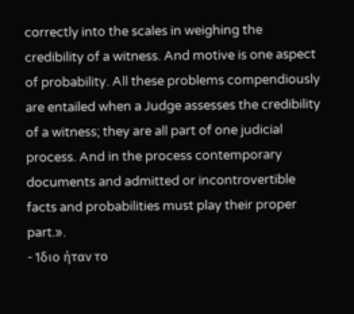correctly into the scales in weighing the credibility of a witness. And motive is one aspect of probability. All these problems compendiously are entailed when a Judge assesses the credibility of a witness; they are all part of one judicial process. And in the process contemporary documents and admitted or incontrovertible facts and probabilities must play their proper part.».
- Ίδιο ήταν το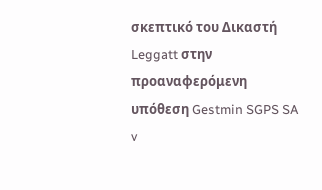σκεπτικό του Δικαστή Leggatt στην προαναφερόμενη υπόθεση Gestmin SGPS SA v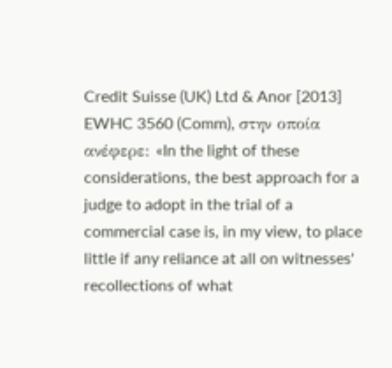Credit Suisse (UK) Ltd & Anor [2013] EWHC 3560 (Comm), στην οποία ανέφερε: «In the light of these considerations, the best approach for a judge to adopt in the trial of a commercial case is, in my view, to place little if any reliance at all on witnesses' recollections of what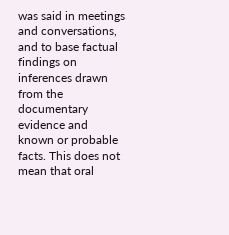was said in meetings and conversations, and to base factual findings on inferences drawn from the documentary evidence and known or probable facts. This does not mean that oral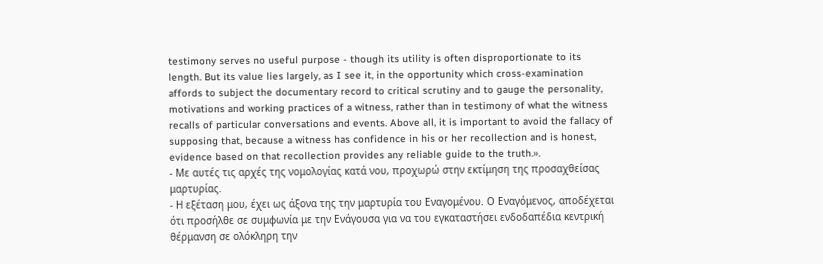testimony serves no useful purpose - though its utility is often disproportionate to its length. But its value lies largely, as I see it, in the opportunity which cross-examination affords to subject the documentary record to critical scrutiny and to gauge the personality, motivations and working practices of a witness, rather than in testimony of what the witness recalls of particular conversations and events. Above all, it is important to avoid the fallacy of supposing that, because a witness has confidence in his or her recollection and is honest, evidence based on that recollection provides any reliable guide to the truth.».
- Με αυτές τις αρχές της νομολογίας κατά νου, προχωρώ στην εκτίμηση της προσαχθείσας μαρτυρίας.
- Η εξέταση μου, έχει ως άξονα της την μαρτυρία του Εναγομένου. Ο Εναγόμενος, αποδέχεται ότι προσήλθε σε συμφωνία με την Ενάγουσα για να του εγκαταστήσει ενδοδαπέδια κεντρική θέρμανση σε ολόκληρη την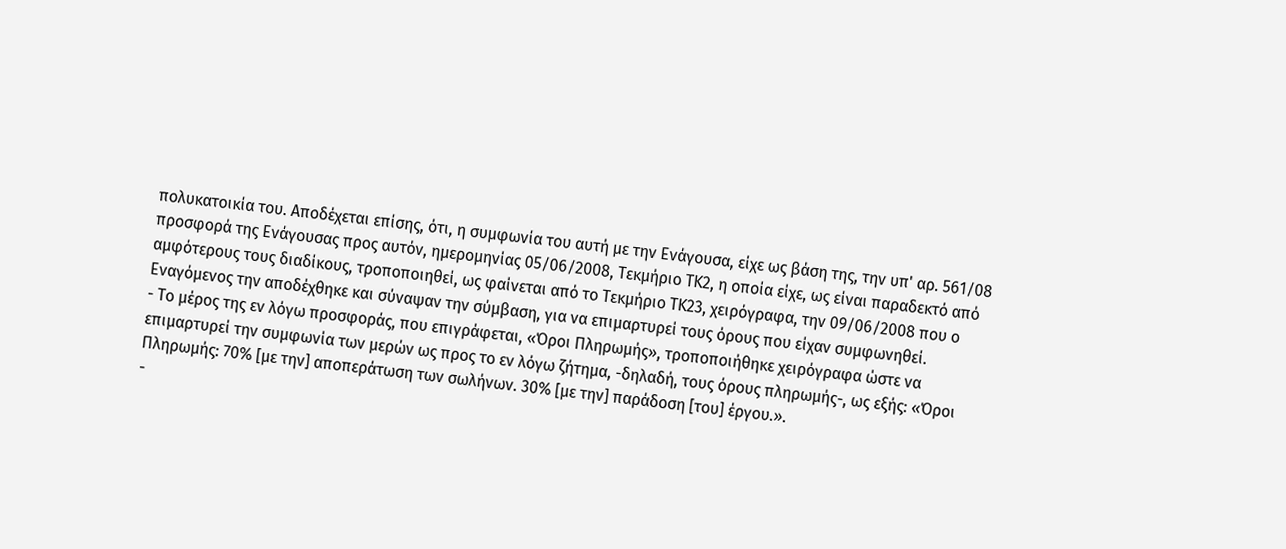πολυκατοικία του. Αποδέχεται επίσης, ότι, η συμφωνία του αυτή με την Ενάγουσα, είχε ως βάση της, την υπ' αρ. 561/08 προσφορά της Ενάγουσας προς αυτόν, ημερομηνίας 05/06/2008, Τεκμήριο ΤΚ2, η οποία είχε, ως είναι παραδεκτό από αμφότερους τους διαδίκους, τροποποιηθεί, ως φαίνεται από το Τεκμήριο ΤΚ23, χειρόγραφα, την 09/06/2008 που ο Εναγόμενος την αποδέχθηκε και σύναψαν την σύμβαση, για να επιμαρτυρεί τους όρους που είχαν συμφωνηθεί.
- Το μέρος της εν λόγω προσφοράς, που επιγράφεται, «Όροι Πληρωμής», τροποποιήθηκε χειρόγραφα ώστε να επιμαρτυρεί την συμφωνία των μερών ως προς το εν λόγω ζήτημα, -δηλαδή, τους όρους πληρωμής-, ως εξής: «Όροι Πληρωμής: 70% [με την] αποπεράτωση των σωλήνων. 30% [με την] παράδοση [του] έργου.».
-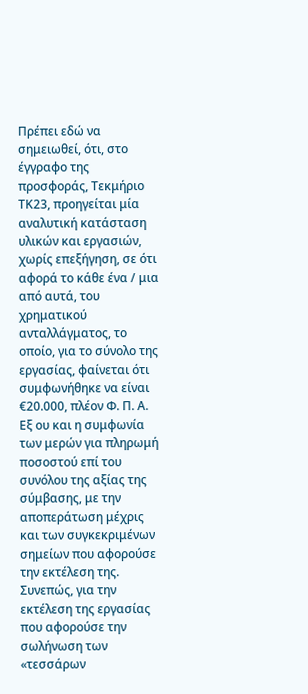Πρέπει εδώ να σημειωθεί, ότι, στο έγγραφο της προσφοράς, Τεκμήριο ΤΚ23, προηγείται μία αναλυτική κατάσταση υλικών και εργασιών, χωρίς επεξήγηση, σε ότι αφορά το κάθε ένα / μια από αυτά, του χρηματικού ανταλλάγματος, το οποίο, για το σύνολο της εργασίας, φαίνεται ότι συμφωνήθηκε να είναι €20.000, πλέον Φ. Π. Α. Εξ ου και η συμφωνία των μερών για πληρωμή ποσοστού επί του συνόλου της αξίας της σύμβασης, με την αποπεράτωση μέχρις και των συγκεκριμένων σημείων που αφορούσε την εκτέλεση της. Συνεπώς, για την εκτέλεση της εργασίας που αφορούσε την σωλήνωση των «τεσσάρων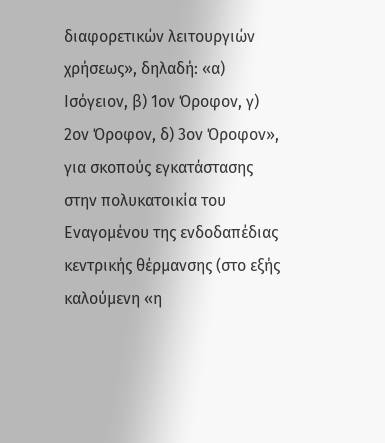διαφορετικών λειτουργιών χρήσεως», δηλαδή: «α) Ισόγειον, β) 1ον Όροφον, γ) 2ον Όροφον, δ) 3ον Όροφον», για σκοπούς εγκατάστασης στην πολυκατοικία του Εναγομένου της ενδοδαπέδιας κεντρικής θέρμανσης (στο εξής καλούμενη «η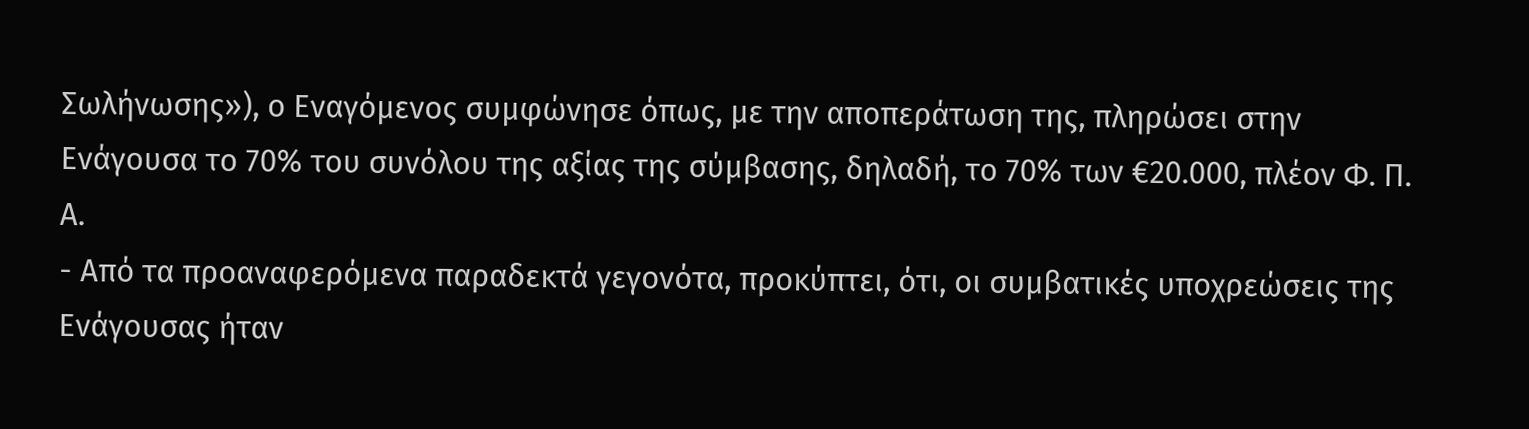Σωλήνωσης»), ο Εναγόμενος συμφώνησε όπως, με την αποπεράτωση της, πληρώσει στην Ενάγουσα το 70% του συνόλου της αξίας της σύμβασης, δηλαδή, το 70% των €20.000, πλέον Φ. Π. Α.
- Από τα προαναφερόμενα παραδεκτά γεγονότα, προκύπτει, ότι, οι συμβατικές υποχρεώσεις της Ενάγουσας ήταν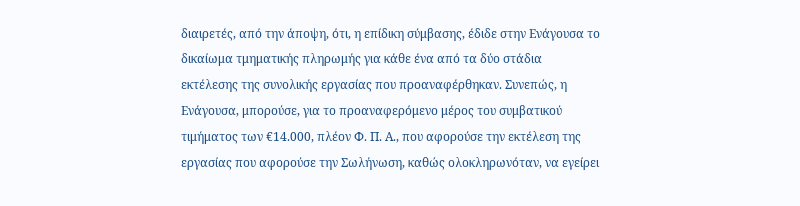διαιρετές, από την άποψη, ότι, η επίδικη σύμβασης, έδιδε στην Ενάγουσα το δικαίωμα τμηματικής πληρωμής για κάθε ένα από τα δύο στάδια εκτέλεσης της συνολικής εργασίας που προαναφέρθηκαν. Συνεπώς, η Ενάγουσα, μπορούσε, για το προαναφερόμενο μέρος του συμβατικού τιμήματος των €14.000, πλέον Φ. Π. Α., που αφορούσε την εκτέλεση της εργασίας που αφορούσε την Σωλήνωση, καθώς ολοκληρωνόταν, να εγείρει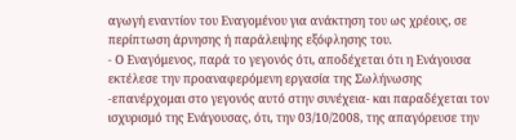αγωγή εναντίον του Εναγομένου για ανάκτηση του ως χρέους, σε περίπτωση άρνησης ή παράλειψης εξόφλησης του.
- Ο Εναγόμενος, παρά το γεγονός ότι, αποδέχεται ότι η Ενάγουσα εκτέλεσε την προαναφερόμενη εργασία της Σωλήνωσης -επανέρχομαι στο γεγονός αυτό στην συνέχεια- και παραδέχεται τον ισχυρισμό της Ενάγουσας, ότι, την 03/10/2008, της απαγόρευσε την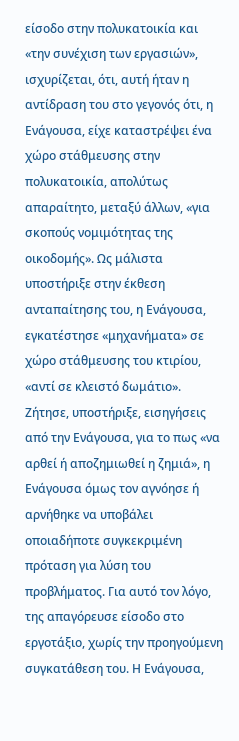είσοδο στην πολυκατοικία και «την συνέχιση των εργασιών», ισχυρίζεται, ότι, αυτή ήταν η αντίδραση του στο γεγονός ότι, η Ενάγουσα, είχε καταστρέψει ένα χώρο στάθμευσης στην πολυκατοικία, απολύτως απαραίτητο, μεταξύ άλλων, «για σκοπούς νομιμότητας της οικοδομής». Ως μάλιστα υποστήριξε στην έκθεση ανταπαίτησης του, η Ενάγουσα, εγκατέστησε «μηχανήματα» σε χώρο στάθμευσης του κτιρίου, «αντί σε κλειστό δωμάτιο». Ζήτησε, υποστήριξε, εισηγήσεις από την Ενάγουσα, για το πως «να αρθεί ή αποζημιωθεί η ζημιά», η Ενάγουσα όμως τον αγνόησε ή αρνήθηκε να υποβάλει οποιαδήποτε συγκεκριμένη πρόταση για λύση του προβλήματος. Για αυτό τον λόγο, της απαγόρευσε είσοδο στο εργοτάξιο, χωρίς την προηγούμενη συγκατάθεση του. Η Ενάγουσα,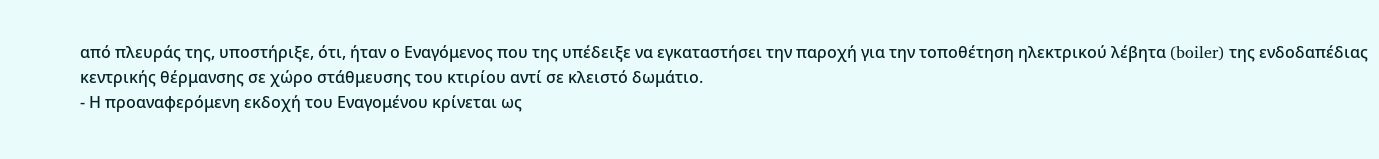από πλευράς της, υποστήριξε, ότι, ήταν ο Εναγόμενος που της υπέδειξε να εγκαταστήσει την παροχή για την τοποθέτηση ηλεκτρικού λέβητα (boiler) της ενδοδαπέδιας κεντρικής θέρμανσης σε χώρο στάθμευσης του κτιρίου αντί σε κλειστό δωμάτιο.
- Η προαναφερόμενη εκδοχή του Εναγομένου κρίνεται ως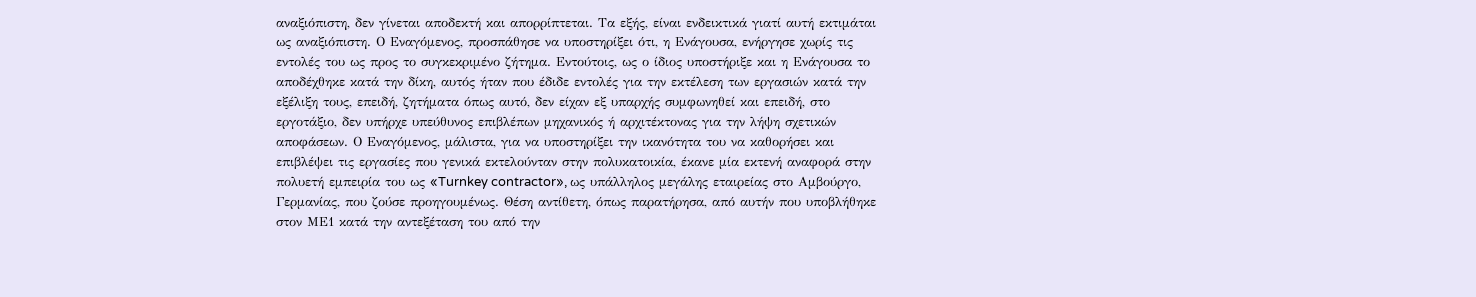αναξιόπιστη, δεν γίνεται αποδεκτή και απορρίπτεται. Τα εξής, είναι ενδεικτικά γιατί αυτή εκτιμάται ως αναξιόπιστη. Ο Εναγόμενος, προσπάθησε να υποστηρίξει ότι, η Ενάγουσα, ενήργησε χωρίς τις εντολές του ως προς το συγκεκριμένο ζήτημα. Εντούτοις, ως ο ίδιος υποστήριξε και η Ενάγουσα το αποδέχθηκε κατά την δίκη, αυτός ήταν που έδιδε εντολές για την εκτέλεση των εργασιών κατά την εξέλιξη τους, επειδή, ζητήματα όπως αυτό, δεν είχαν εξ υπαρχής συμφωνηθεί και επειδή, στο εργοτάξιο, δεν υπήρχε υπεύθυνος επιβλέπων μηχανικός ή αρχιτέκτονας για την λήψη σχετικών αποφάσεων. Ο Εναγόμενος, μάλιστα, για να υποστηρίξει την ικανότητα του να καθορήσει και επιβλέψει τις εργασίες που γενικά εκτελούνταν στην πολυκατοικία, έκανε μία εκτενή αναφορά στην πολυετή εμπειρία του ως «Turnkey contractor», ως υπάλληλος μεγάλης εταιρείας στο Αμβούργο, Γερμανίας, που ζούσε προηγουμένως. Θέση αντίθετη, όπως παρατήρησα, από αυτήν που υποβλήθηκε στον ΜΕ1 κατά την αντεξέταση του από την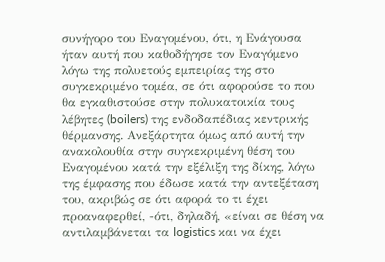συνήγορο του Εναγομένου, ότι, η Ενάγουσα ήταν αυτή που καθοδήγησε τον Εναγόμενο λόγω της πολυετούς εμπειρίας της στο συγκεκριμένο τομέα, σε ότι αφορούσε το που θα εγκαθιστούσε στην πολυκατοικία τους λέβητες (boilers) της ενδοδαπέδιας κεντρικής θέρμανσης. Ανεξάρτητα όμως από αυτή την ανακολουθία στην συγκεκριμένη θέση του Εναγομένου κατά την εξέλιξη της δίκης, λόγω της έμφασης που έδωσε κατά την αντεξέταση του, ακριβώς σε ότι αφορά το τι έχει προαναφερθεί, -ότι, δηλαδή, «είναι σε θέση να αντιλαμβάνεται τα logistics και να έχει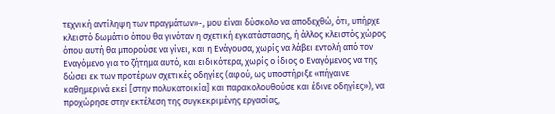τεχνική αντίληψη των πραγμάτων»-, μου είναι δύσκολο να αποδεχθώ, ότι, υπήρχε κλειστό δωμάτιο όπου θα γινόταν η σχετική εγκατάστασης, ή άλλος κλειστός χώρος όπου αυτή θα μπορούσε να γίνει, και η Ενάγουσα, χωρίς να λάβει εντολή από τον Εναγόμενο για το ζήτημα αυτό, και ειδικότερα, χωρίς ο ίδιος ο Εναγόμενος να της δώσει εκ των προτέρων σχετικές οδηγίες (αφού, ως υποστήριξε «πήγαινε καθημερινά εκεί [στην πολυκατοικία] και παρακολουθούσε και έδινε οδηγίες»), να προχώρησε στην εκτέλεση της συγκεκριμένης εργασίας,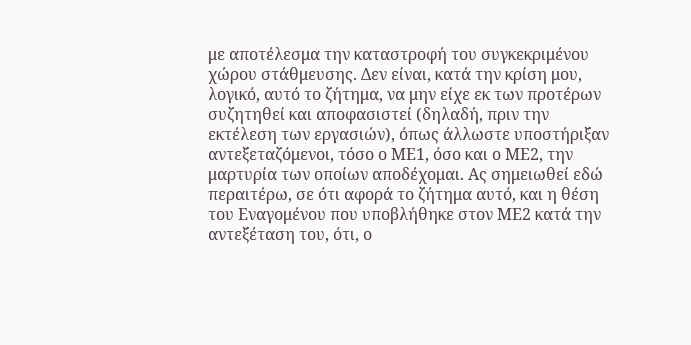με αποτέλεσμα την καταστροφή του συγκεκριμένου χώρου στάθμευσης. Δεν είναι, κατά την κρίση μου, λογικό, αυτό το ζήτημα, να μην είχε εκ των προτέρων συζητηθεί και αποφασιστεί (δηλαδή, πριν την εκτέλεση των εργασιών), όπως άλλωστε υποστήριξαν αντεξεταζόμενοι, τόσο ο ΜΕ1, όσο και ο ΜΕ2, την μαρτυρία των οποίων αποδέχομαι. Ας σημειωθεί εδώ περαιτέρω, σε ότι αφορά το ζήτημα αυτό, και η θέση του Εναγομένου που υποβλήθηκε στον ΜΕ2 κατά την αντεξέταση του, ότι, ο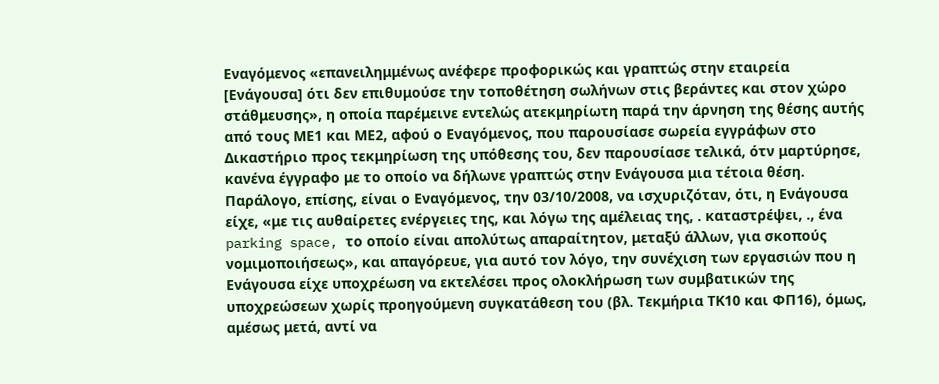Εναγόμενος «επανειλημμένως ανέφερε προφορικώς και γραπτώς στην εταιρεία [Ενάγουσα] ότι δεν επιθυμούσε την τοποθέτηση σωλήνων στις βεράντες και στον χώρο στάθμευσης», η οποία παρέμεινε εντελώς ατεκμηρίωτη παρά την άρνηση της θέσης αυτής από τους ΜΕ1 και ΜΕ2, αφού ο Εναγόμενος, που παρουσίασε σωρεία εγγράφων στο Δικαστήριο προς τεκμηρίωση της υπόθεσης του, δεν παρουσίασε τελικά, ότν μαρτύρησε, κανένα έγγραφο με το οποίο να δήλωνε γραπτώς στην Ενάγουσα μια τέτοια θέση. Παράλογο, επίσης, είναι ο Εναγόμενος, την 03/10/2008, να ισχυριζόταν, ότι, η Ενάγουσα είχε, «με τις αυθαίρετες ενέργειες της, και λόγω της αμέλειας της, . καταστρέψει, ., ένα parking space, το οποίο είναι απολύτως απαραίτητον, μεταξύ άλλων, για σκοπούς νομιμοποιήσεως», και απαγόρευε, για αυτό τον λόγο, την συνέχιση των εργασιών που η Ενάγουσα είχε υποχρέωση να εκτελέσει προς ολοκλήρωση των συμβατικών της υποχρεώσεων χωρίς προηγούμενη συγκατάθεση του (βλ. Τεκμήρια ΤΚ10 και ΦΠ16), όμως, αμέσως μετά, αντί να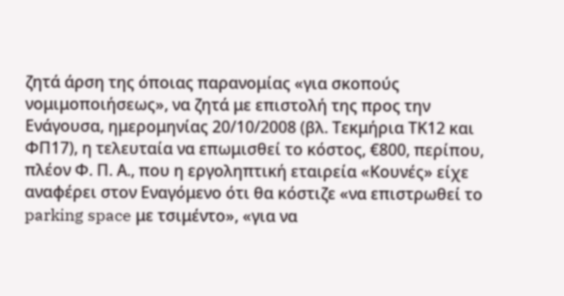ζητά άρση της όποιας παρανομίας «για σκοπούς νομιμοποιήσεως», να ζητά με επιστολή της προς την Ενάγουσα, ημερομηνίας 20/10/2008 (βλ. Τεκμήρια ΤΚ12 και ΦΠ17), η τελευταία να επωμισθεί το κόστος, €800, περίπου, πλέον Φ. Π. Α., που η εργοληπτική εταιρεία «Κουνές» είχε αναφέρει στον Εναγόμενο ότι θα κόστιζε «να επιστρωθεί το parking space με τσιμέντο», «για να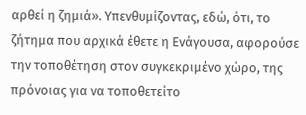αρθεί η ζημιά». Υπενθυμίζοντας, εδώ, ότι, το ζήτημα που αρχικά έθετε η Ενάγουσα, αφορούσε την τοποθέτηση στον συγκεκριμένο χώρο, της πρόνοιας για να τοποθετείτο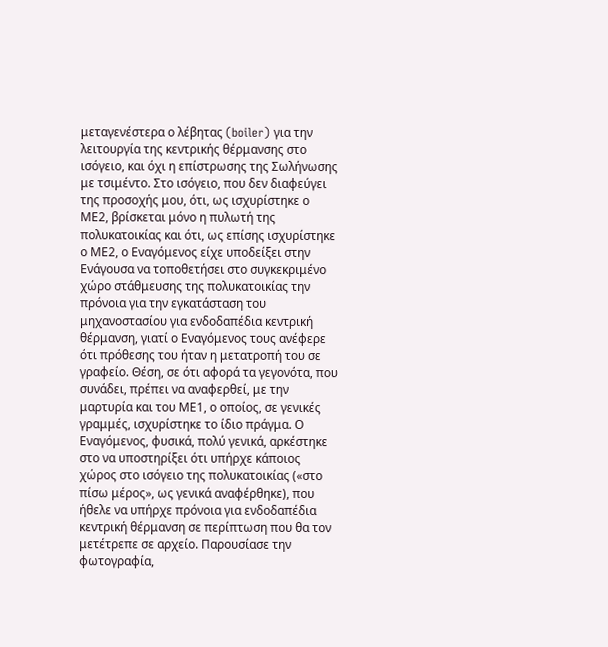μεταγενέστερα ο λέβητας (boiler) για την λειτουργία της κεντρικής θέρμανσης στο ισόγειο, και όχι η επίστρωσης της Σωλήνωσης με τσιμέντο. Στο ισόγειο, που δεν διαφεύγει της προσοχής μου, ότι, ως ισχυρίστηκε ο ΜΕ2, βρίσκεται μόνο η πυλωτή της πολυκατοικίας και ότι, ως επίσης ισχυρίστηκε ο ΜΕ2, ο Εναγόμενος είχε υποδείξει στην Ενάγουσα να τοποθετήσει στο συγκεκριμένο χώρο στάθμευσης της πολυκατοικίας την πρόνοια για την εγκατάσταση του μηχανοστασίου για ενδοδαπέδια κεντρική θέρμανση, γιατί ο Εναγόμενος τους ανέφερε ότι πρόθεσης του ήταν η μετατροπή του σε γραφείο. Θέση, σε ότι αφορά τα γεγονότα, που συνάδει, πρέπει να αναφερθεί, με την μαρτυρία και του ΜΕ1, ο οποίος, σε γενικές γραμμές, ισχυρίστηκε το ίδιο πράγμα. Ο Εναγόμενος, φυσικά, πολύ γενικά, αρκέστηκε στο να υποστηρίξει ότι υπήρχε κάποιος χώρος στο ισόγειο της πολυκατοικίας («στο πίσω μέρος», ως γενικά αναφέρθηκε), που ήθελε να υπήρχε πρόνοια για ενδοδαπέδια κεντρική θέρμανση σε περίπτωση που θα τον μετέτρεπε σε αρχείο. Παρουσίασε την φωτογραφία,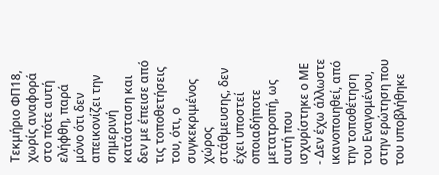Τεκμήριο ΦΠ18, χωρίς αναφορά στο πότε αυτή ελήφθη, παρά μόνο ότι δεν απεικονίζει την σημερινή κατάσταση και δεν με έπεισε από τις τοποθετήσεις του, ότι, ο συγκεκριμένος χώρος στάθμευσης, δεν έχει υποστεί οποιαδήποτε μετατροπή, ως αυτή που ισχυρίστηκε ο ΜΕ
- Δεν έχω άλλωστε ικανοποιηθεί, από την τοποθέτηση του Εναγομένου, στην ερώτηση που του υποβλήθηκε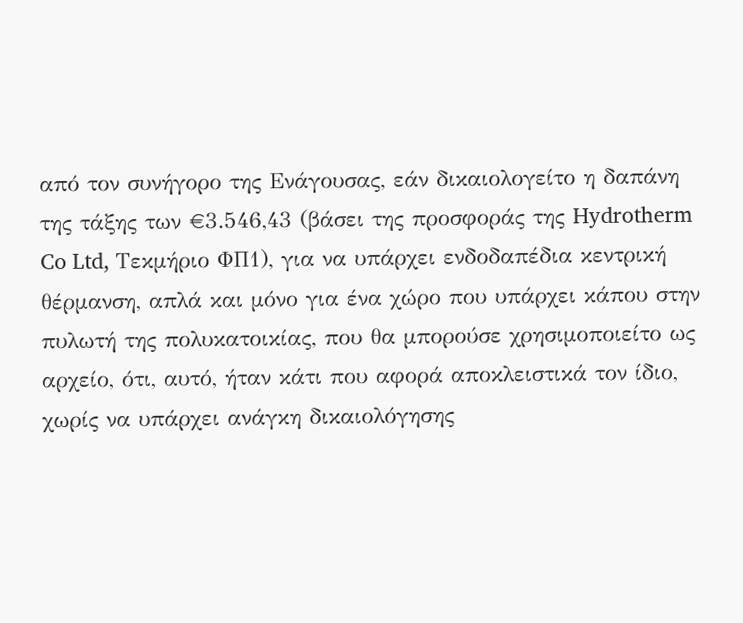από τον συνήγορο της Ενάγουσας, εάν δικαιολογείτο η δαπάνη της τάξης των €3.546,43 (βάσει της προσφοράς της Hydrotherm Co Ltd, Τεκμήριο ΦΠ1), για να υπάρχει ενδοδαπέδια κεντρική θέρμανση, απλά και μόνο για ένα χώρο που υπάρχει κάπου στην πυλωτή της πολυκατοικίας, που θα μπορούσε χρησιμοποιείτο ως αρχείο, ότι, αυτό, ήταν κάτι που αφορά αποκλειστικά τον ίδιο, χωρίς να υπάρχει ανάγκη δικαιολόγησης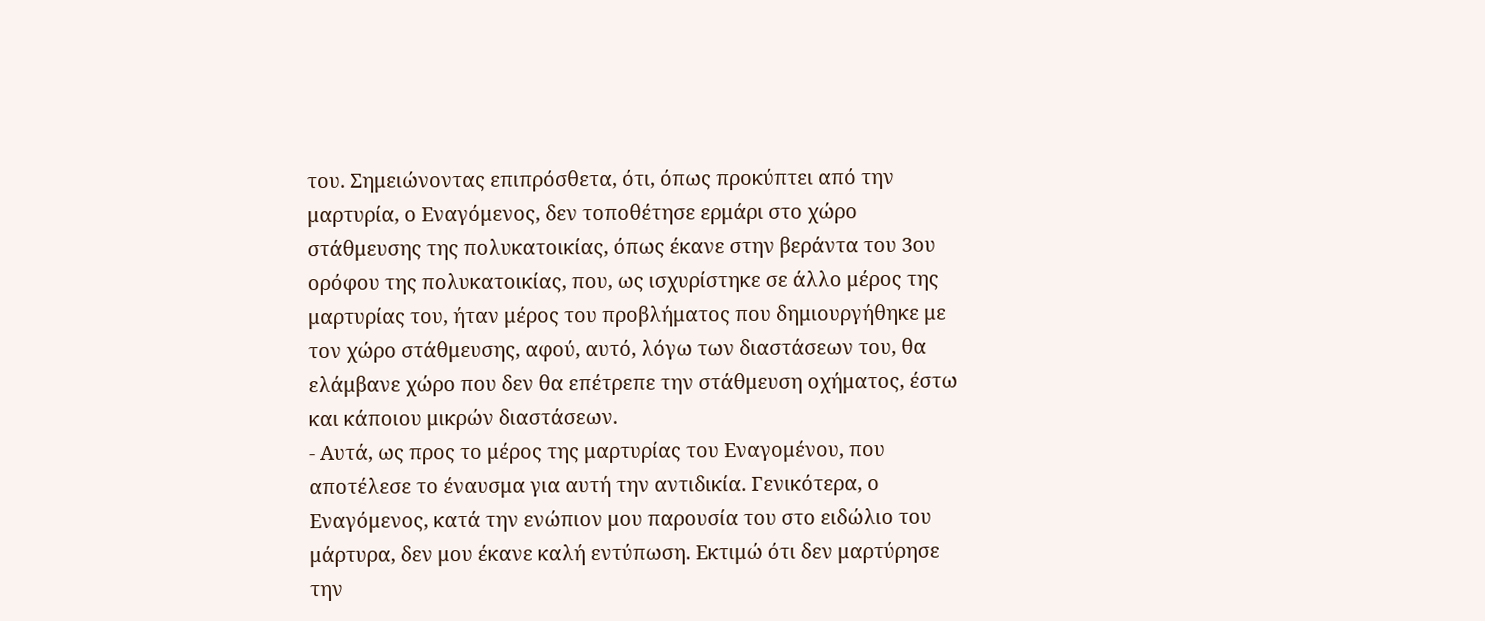του. Σημειώνοντας επιπρόσθετα, ότι, όπως προκύπτει από την μαρτυρία, ο Εναγόμενος, δεν τοποθέτησε ερμάρι στο χώρο στάθμευσης της πολυκατοικίας, όπως έκανε στην βεράντα του 3ου ορόφου της πολυκατοικίας, που, ως ισχυρίστηκε σε άλλο μέρος της μαρτυρίας του, ήταν μέρος του προβλήματος που δημιουργήθηκε με τον χώρο στάθμευσης, αφού, αυτό, λόγω των διαστάσεων του, θα ελάμβανε χώρο που δεν θα επέτρεπε την στάθμευση οχήματος, έστω και κάποιου μικρών διαστάσεων.
- Αυτά, ως προς το μέρος της μαρτυρίας του Εναγομένου, που αποτέλεσε το έναυσμα για αυτή την αντιδικία. Γενικότερα, ο Εναγόμενος, κατά την ενώπιον μου παρουσία του στο ειδώλιο του μάρτυρα, δεν μου έκανε καλή εντύπωση. Εκτιμώ ότι δεν μαρτύρησε την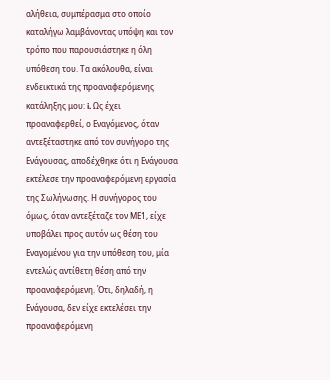αλήθεια, συμπέρασμα στο οποίο καταλήγω λαμβάνοντας υπόψη και τον τρόπο που παρουσιάστηκε η όλη υπόθεση του. Τα ακόλουθα, είναι ενδεικτικά της προαναφερόμενης κατάληξης μου: i. Ως έχει προαναφερθεί, ο Εναγόμενος, όταν αντεξέταστηκε από τον συνήγορο της Ενάγουσας, αποδέχθηκε ότι η Ενάγουσα εκτέλεσε την προαναφερόμενη εργασία της Σωλήνωσης. Η συνήγορος του όμως, όταν αντεξέταζε τον ΜΕ1, είχε υποβάλει προς αυτόν ως θέση του Εναγομένου για την υπόθεση του, μία εντελώς αντίθετη θέση από την προαναφερόμενη. Ότι, δηλαδή, η Ενάγουσα, δεν είχε εκτελέσει την προαναφερόμενη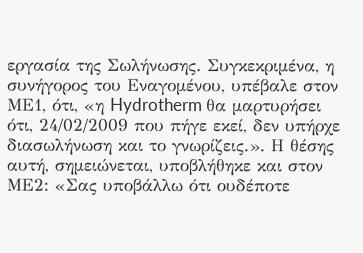εργασία της Σωλήνωσης. Συγκεκριμένα, η συνήγορος του Εναγομένου, υπέβαλε στον ΜΕ1, ότι, «η Hydrotherm θα μαρτυρήσει ότι, 24/02/2009 που πήγε εκεί, δεν υπήρχε διασωλήνωση και το γνωρίζεις.». Η θέσης αυτή, σημειώνεται, υποβλήθηκε και στον ΜΕ2: «Σας υποβάλλω ότι ουδέποτε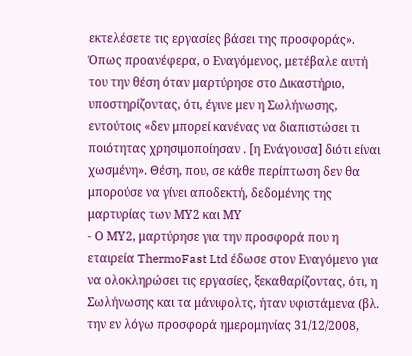εκτελέσετε τις εργασίες βάσει της προσφοράς». Όπως προανέφερα, ο Εναγόμενος, μετέβαλε αυτή του την θέση όταν μαρτύρησε στο Δικαστήριο, υποστηρίζοντας, ότι, έγινε μεν η Σωλήνωσης, εντούτοις «δεν μπορεί κανένας να διαπιστώσει τι ποιότητας χρησιμοποίησαν . [η Ενάγουσα] διότι είναι χωσμένη». Θέση, που, σε κάθε περίπτωση δεν θα μπορούσε να γίνει αποδεκτή, δεδομένης της μαρτυρίας των ΜΥ2 και ΜΥ
- Ο ΜΥ2, μαρτύρησε για την προσφορά που η εταιρεία ThermoFast Ltd έδωσε στον Εναγόμενο για να ολοκληρώσει τις εργασίες, ξεκαθαρίζοντας, ότι, η Σωλήνωσης και τα μάνιφολτς, ήταν υφιστάμενα (βλ. την εν λόγω προσφορά ημερομηνίας 31/12/2008,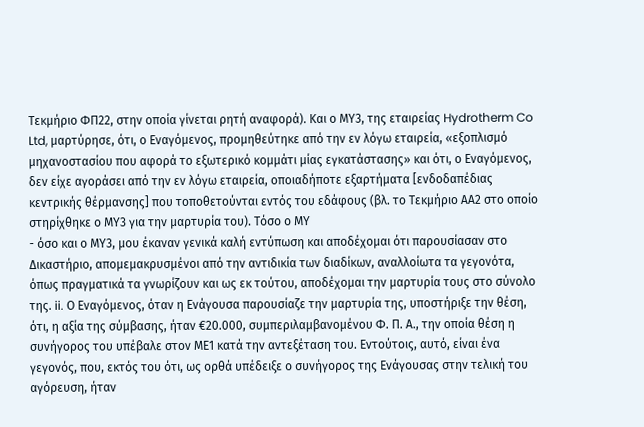Τεκμήριο ΦΠ22, στην οποία γίνεται ρητή αναφορά). Και ο ΜΥ3, της εταιρείας Hydrotherm Co Ltd, μαρτύρησε, ότι, ο Εναγόμενος, προμηθεύτηκε από την εν λόγω εταιρεία, «εξοπλισμό μηχανοστασίου που αφορά το εξωτερικό κομμάτι μίας εγκατάστασης» και ότι, ο Εναγόμενος, δεν είχε αγοράσει από την εν λόγω εταιρεία, οποιαδήποτε εξαρτήματα [ενδοδαπέδιας κεντρικής θέρμανσης] που τοποθετούνται εντός του εδάφους (βλ. το Τεκμήριο ΑΑ2 στο οποίο στηρίχθηκε ο ΜΥ3 για την μαρτυρία του). Τόσο ο ΜΥ
- όσο και ο ΜΥ3, μου έκαναν γενικά καλή εντύπωση και αποδέχομαι ότι παρουσίασαν στο Δικαστήριο, απομεμακρυσμένοι από την αντιδικία των διαδίκων, αναλλοίωτα τα γεγονότα, όπως πραγματικά τα γνωρίζουν και ως εκ τούτου, αποδέχομαι την μαρτυρία τους στο σύνολο της. ii. Ο Εναγόμενος, όταν η Ενάγουσα παρουσίαζε την μαρτυρία της, υποστήριξε την θέση, ότι, η αξία της σύμβασης, ήταν €20.000, συμπεριλαμβανομένου Φ. Π. Α., την οποία θέση η συνήγορος του υπέβαλε στον ΜΕ1 κατά την αντεξέταση του. Εντούτοις, αυτό, είναι ένα γεγονός, που, εκτός του ότι, ως ορθά υπέδειξε ο συνήγορος της Ενάγουσας στην τελική του αγόρευση, ήταν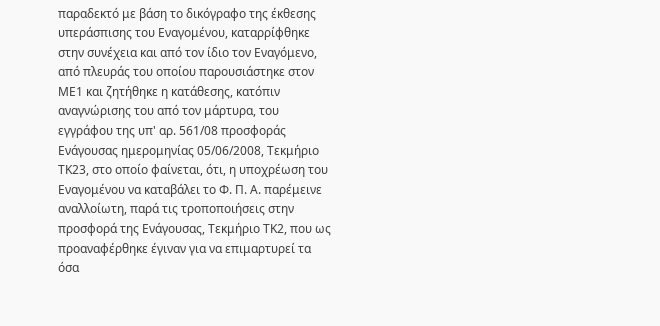παραδεκτό με βάση το δικόγραφο της έκθεσης υπεράσπισης του Εναγομένου, καταρρίφθηκε στην συνέχεια και από τον ίδιο τον Εναγόμενο, από πλευράς του οποίου παρουσιάστηκε στον ΜΕ1 και ζητήθηκε η κατάθεσης, κατόπιν αναγνώρισης του από τον μάρτυρα, του εγγράφου της υπ' αρ. 561/08 προσφοράς Ενάγουσας ημερομηνίας 05/06/2008, Τεκμήριο ΤΚ23, στο οποίο φαίνεται, ότι, η υποχρέωση του Εναγομένου να καταβάλει το Φ. Π. Α. παρέμεινε αναλλοίωτη, παρά τις τροποποιήσεις στην προσφορά της Ενάγουσας, Τεκμήριο ΤΚ2, που ως προαναφέρθηκε έγιναν για να επιμαρτυρεί τα όσα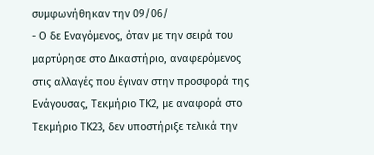συμφωνήθηκαν την 09/06/
- Ο δε Εναγόμενος, όταν με την σειρά του μαρτύρησε στο Δικαστήριο, αναφερόμενος στις αλλαγές που έγιναν στην προσφορά της Ενάγουσας, Τεκμήριο ΤΚ2, με αναφορά στο Τεκμήριο ΤΚ23, δεν υποστήριξε τελικά την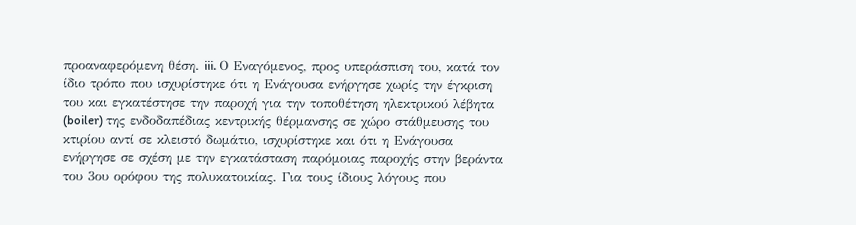προαναφερόμενη θέση. iii. Ο Εναγόμενος, προς υπεράσπιση του, κατά τον ίδιο τρόπο που ισχυρίστηκε ότι η Ενάγουσα ενήργησε χωρίς την έγκριση του και εγκατέστησε την παροχή για την τοποθέτηση ηλεκτρικού λέβητα (boiler) της ενδοδαπέδιας κεντρικής θέρμανσης σε χώρο στάθμευσης του κτιρίου αντί σε κλειστό δωμάτιο, ισχυρίστηκε και ότι η Ενάγουσα ενήργησε σε σχέση με την εγκατάσταση παρόμοιας παροχής στην βεράντα του 3ου ορόφου της πολυκατοικίας. Για τους ίδιους λόγους που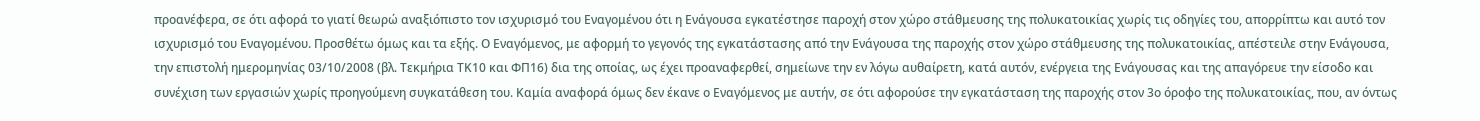προανέφερα, σε ότι αφορά το γιατί θεωρώ αναξιόπιστο τον ισχυρισμό του Εναγομένου ότι η Ενάγουσα εγκατέστησε παροχή στον χώρο στάθμευσης της πολυκατοικίας χωρίς τις οδηγίες του, απορρίπτω και αυτό τον ισχυρισμό του Εναγομένου. Προσθέτω όμως και τα εξής. Ο Εναγόμενος, με αφορμή το γεγονός της εγκατάστασης από την Ενάγουσα της παροχής στον χώρο στάθμευσης της πολυκατοικίας, απέστειλε στην Ενάγουσα, την επιστολή ημερομηνίας 03/10/2008 (βλ. Τεκμήρια ΤΚ10 και ΦΠ16) δια της οποίας, ως έχει προαναφερθεί, σημείωνε την εν λόγω αυθαίρετη, κατά αυτόν, ενέργεια της Ενάγουσας και της απαγόρευε την είσοδο και συνέχιση των εργασιών χωρίς προηγούμενη συγκατάθεση του. Καμία αναφορά όμως δεν έκανε ο Εναγόμενος με αυτήν, σε ότι αφορούσε την εγκατάσταση της παροχής στον 3ο όροφο της πολυκατοικίας, που, αν όντως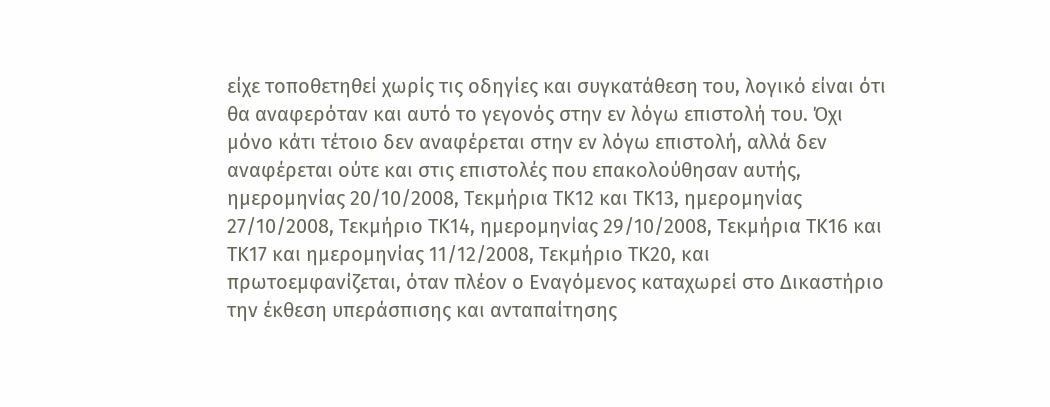είχε τοποθετηθεί χωρίς τις οδηγίες και συγκατάθεση του, λογικό είναι ότι θα αναφερόταν και αυτό το γεγονός στην εν λόγω επιστολή του. Όχι μόνο κάτι τέτοιο δεν αναφέρεται στην εν λόγω επιστολή, αλλά δεν αναφέρεται ούτε και στις επιστολές που επακολούθησαν αυτής, ημερομηνίας 20/10/2008, Τεκμήρια ΤΚ12 και ΤΚ13, ημερομηνίας 27/10/2008, Τεκμήριο ΤΚ14, ημερομηνίας 29/10/2008, Τεκμήρια ΤΚ16 και ΤΚ17 και ημερομηνίας 11/12/2008, Τεκμήριο ΤΚ20, και πρωτοεμφανίζεται, όταν πλέον ο Εναγόμενος καταχωρεί στο Δικαστήριο την έκθεση υπεράσπισης και ανταπαίτησης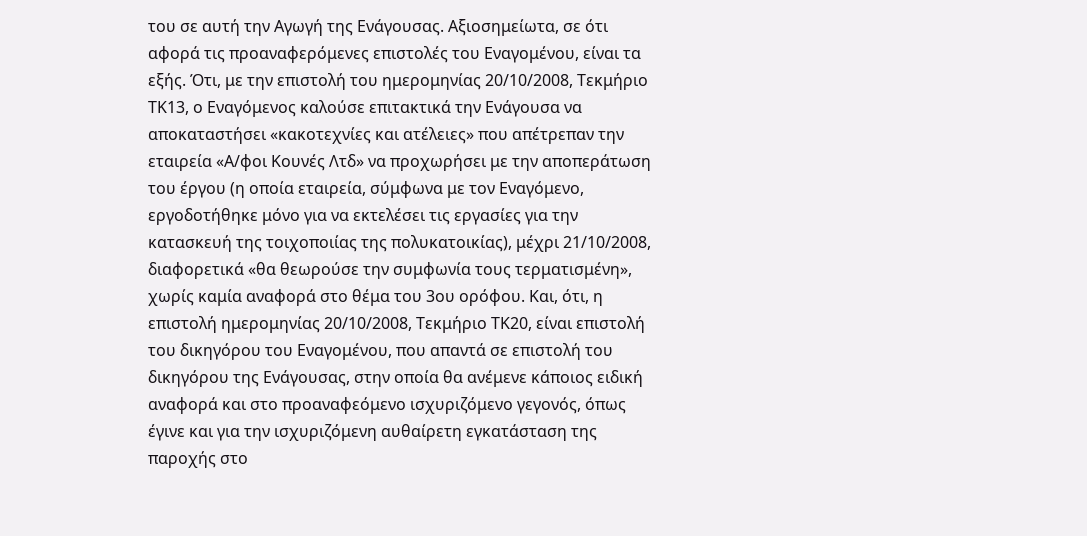του σε αυτή την Αγωγή της Ενάγουσας. Αξιοσημείωτα, σε ότι αφορά τις προαναφερόμενες επιστολές του Εναγομένου, είναι τα εξής. Ότι, με την επιστολή του ημερομηνίας 20/10/2008, Τεκμήριο ΤΚ13, ο Εναγόμενος καλούσε επιτακτικά την Ενάγουσα να αποκαταστήσει «κακοτεχνίες και ατέλειες» που απέτρεπαν την εταιρεία «Α/φοι Κουνές Λτδ» να προχωρήσει με την αποπεράτωση του έργου (η οποία εταιρεία, σύμφωνα με τον Εναγόμενο, εργοδοτήθηκε μόνο για να εκτελέσει τις εργασίες για την κατασκευή της τοιχοποιίας της πολυκατοικίας), μέχρι 21/10/2008, διαφορετικά «θα θεωρούσε την συμφωνία τους τερματισμένη», χωρίς καμία αναφορά στο θέμα του 3ου ορόφου. Και, ότι, η επιστολή ημερομηνίας 20/10/2008, Τεκμήριο ΤΚ20, είναι επιστολή του δικηγόρου του Εναγομένου, που απαντά σε επιστολή του δικηγόρου της Ενάγουσας, στην οποία θα ανέμενε κάποιος ειδική αναφορά και στο προαναφεόμενο ισχυριζόμενο γεγονός, όπως έγινε και για την ισχυριζόμενη αυθαίρετη εγκατάσταση της παροχής στο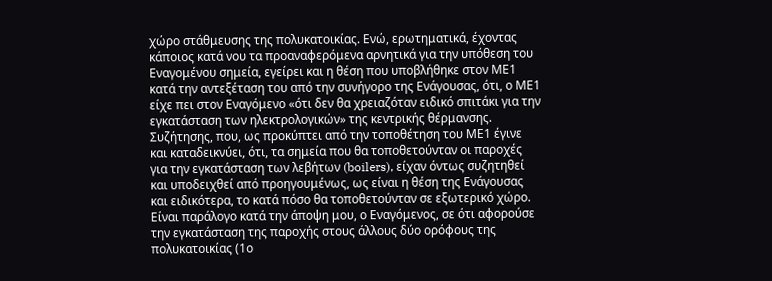χώρο στάθμευσης της πολυκατοικίας. Ενώ, ερωτηματικά, έχοντας κάποιος κατά νου τα προαναφερόμενα αρνητικά για την υπόθεση του Εναγομένου σημεία, εγείρει και η θέση που υποβλήθηκε στον ΜΕ1 κατά την αντεξέταση του από την συνήγορο της Ενάγουσας, ότι, ο ΜΕ1 είχε πει στον Εναγόμενο «ότι δεν θα χρειαζόταν ειδικό σπιτάκι για την εγκατάσταση των ηλεκτρολογικών» της κεντρικής θέρμανσης. Συζήτησης, που, ως προκύπτει από την τοποθέτηση του ΜΕ1 έγινε και καταδεικνύει, ότι, τα σημεία που θα τοποθετούνταν οι παροχές για την εγκατάσταση των λεβήτων (boilers), είχαν όντως συζητηθεί και υποδειχθεί από προηγουμένως, ως είναι η θέση της Ενάγουσας και ειδικότερα, το κατά πόσο θα τοποθετούνταν σε εξωτερικό χώρο. Είναι παράλογο κατά την άποψη μου, ο Εναγόμενος, σε ότι αφορούσε την εγκατάσταση της παροχής στους άλλους δύο ορόφους της πολυκατοικίας (1ο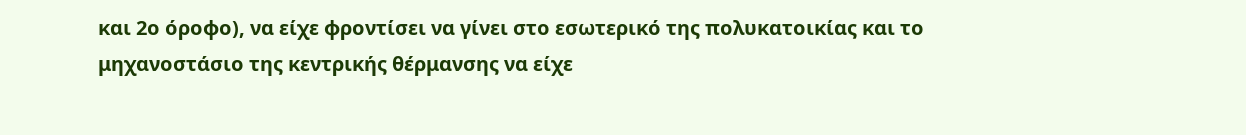και 2ο όροφο), να είχε φροντίσει να γίνει στο εσωτερικό της πολυκατοικίας και το μηχανοστάσιο της κεντρικής θέρμανσης να είχε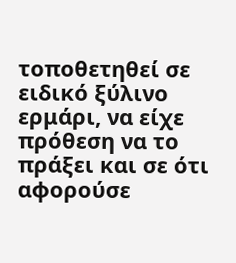τοποθετηθεί σε ειδικό ξύλινο ερμάρι, να είχε πρόθεση να το πράξει και σε ότι αφορούσε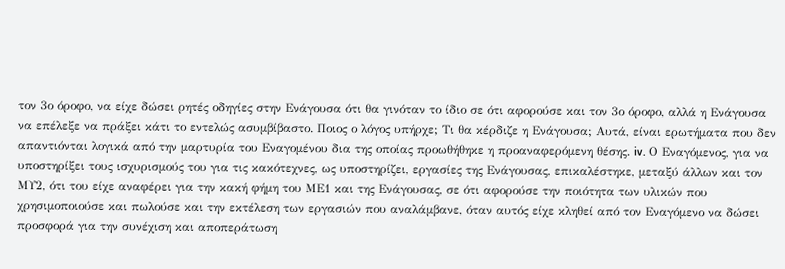τον 3ο όροφο, να είχε δώσει ρητές οδηγίες στην Ενάγουσα ότι θα γινόταν το ίδιο σε ότι αφορούσε και τον 3ο όροφο, αλλά η Ενάγουσα να επέλεξε να πράξει κάτι το εντελώς ασυμβίβαστο. Ποιος ο λόγος υπήρχε; Τι θα κέρδιζε η Ενάγουσα; Αυτά, είναι ερωτήματα που δεν απαντιόνται λογικά από την μαρτυρία του Εναγομένου δια της οποίας προωθήθηκε η προαναφερόμενη θέσης. iv. Ο Εναγόμενος, για να υποστηρίξει τους ισχυρισμούς του για τις κακότεχνες, ως υποστηρίζει, εργασίες της Ενάγουσας, επικαλέστηκε, μεταξύ άλλων και τον ΜΥ2, ότι του είχε αναφέρει για την κακή φήμη του ΜΕ1 και της Ενάγουσας, σε ότι αφορούσε την ποιότητα των υλικών που χρησιμοποιούσε και πωλούσε και την εκτέλεση των εργασιών που αναλάμβανε, όταν αυτός είχε κληθεί από τον Εναγόμενο να δώσει προσφορά για την συνέχιση και αποπεράτωση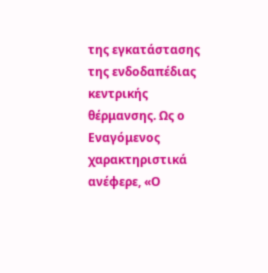της εγκατάστασης της ενδοδαπέδιας κεντρικής θέρμανσης. Ως ο Εναγόμενος χαρακτηριστικά ανέφερε, «Ο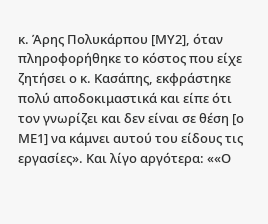κ. Άρης Πολυκάρπου [ΜΥ2], όταν πληροφορήθηκε το κόστος που είχε ζητήσει ο κ. Κασάπης, εκφράστηκε πολύ αποδοκιμαστικά και είπε ότι τον γνωρίζει και δεν είναι σε θέση [ο ΜΕ1] να κάμνει αυτού του είδους τις εργασίες». Και λίγο αργότερα: ««Ο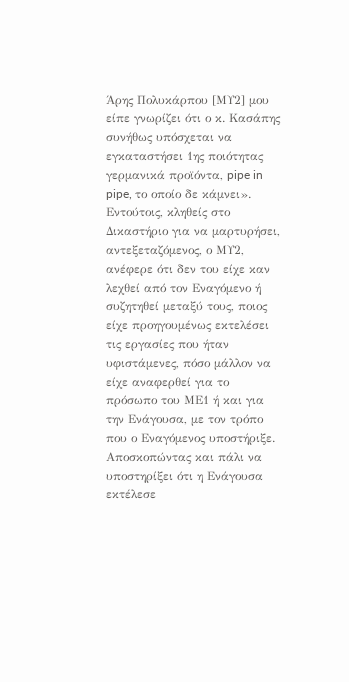Άρης Πολυκάρπου [ΜΥ2] μου είπε γνωρίζει ότι ο κ. Κασάπης συνήθως υπόσχεται να εγκαταστήσει 1ης ποιότητας γερμανικά προϊόντα, pipe in pipe, το οποίο δε κάμνει». Εντούτοις, κληθείς στο Δικαστήριο για να μαρτυρήσει, αντεξεταζόμενος, ο ΜΥ2, ανέφερε ότι δεν του είχε καν λεχθεί από τον Εναγόμενο ή συζητηθεί μεταξύ τους, ποιος είχε προηγουμένως εκτελέσει τις εργασίες που ήταν υφιστάμενες, πόσο μάλλον να είχε αναφερθεί για το πρόσωπο του ΜΕ1 ή και για την Ενάγουσα, με τον τρόπο που ο Εναγόμενος υποστήριξε. Αποσκοπώντας και πάλι να υποστηρίξει ότι η Ενάγουσα εκτέλεσε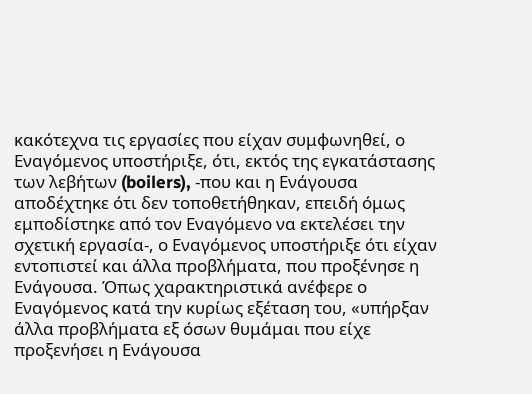κακότεχνα τις εργασίες που είχαν συμφωνηθεί, ο Εναγόμενος υποστήριξε, ότι, εκτός της εγκατάστασης των λεβήτων (boilers), -που και η Ενάγουσα αποδέχτηκε ότι δεν τοποθετήθηκαν, επειδή όμως εμποδίστηκε από τον Εναγόμενο να εκτελέσει την σχετική εργασία-, ο Εναγόμενος υποστήριξε ότι είχαν εντοπιστεί και άλλα προβλήματα, που προξένησε η Ενάγουσα. Όπως χαρακτηριστικά ανέφερε ο Εναγόμενος κατά την κυρίως εξέταση του, «υπήρξαν άλλα προβλήματα εξ όσων θυμάμαι που είχε προξενήσει η Ενάγουσα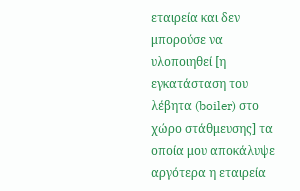εταιρεία και δεν μπορούσε να υλοποιηθεί [η εγκατάσταση του λέβητα (boiler) στο χώρο στάθμευσης] τα οποία μου αποκάλυψε αργότερα η εταιρεία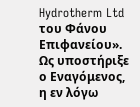Hydrotherm Ltd του Φάνου Επιφανείου». Ως υποστήριξε ο Εναγόμενος, η εν λόγω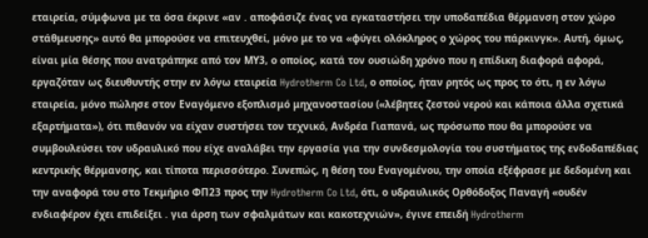εταιρεία, σύμφωνα με τα όσα έκρινε «αν . αποφάσιζε ένας να εγκαταστήσει την υποδαπέδια θέρμανση στον χώρο στάθμευσης» αυτό θα μπορούσε να επιτευχθεί, μόνο με το να «φύγει ολόκληρος ο χώρος του πάρκινγκ». Αυτή, όμως, είναι μία θέσης που ανατράπηκε από τον ΜΥ3, ο οποίος, κατά τον ουσιώδη χρόνο που η επίδικη διαφορά αφορά, εργαζόταν ως διευθυντής στην εν λόγω εταιρεία Hydrotherm Co Ltd, ο οποίος, ήταν ρητός ως προς το ότι, η εν λόγω εταιρεία, μόνο πώλησε στον Εναγόμενο εξοπλισμό μηχανοστασίου («λέβητες ζεστού νερού και κάποια άλλα σχετικά εξαρτήματα»), ότι πιθανόν να είχαν συστήσει τον τεχνικό, Ανδρέα Γιαπανά, ως πρόσωπο που θα μπορούσε να συμβουλεύσει τον υδραυλικό που είχε αναλάβει την εργασία για την συνδεσμολογία του συστήματος της ενδοδαπέδιας κεντρικής θέρμανσης, και τίποτα περισσότερο. Συνεπώς, η θέση του Εναγομένου, την οποία εξέφρασε με δεδομένη και την αναφορά του στο Τεκμήριο ΦΠ23 προς την Hydrotherm Co Ltd, ότι, ο υδραυλικός Ορθόδοξος Παναγή «ουδέν ενδιαφέρον έχει επιδείξει . για άρση των σφαλμάτων και κακοτεχνιών», έγινε επειδή Hydrotherm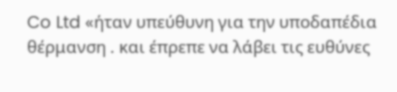Co Ltd «ήταν υπεύθυνη για την υποδαπέδια θέρμανση . και έπρεπε να λάβει τις ευθύνες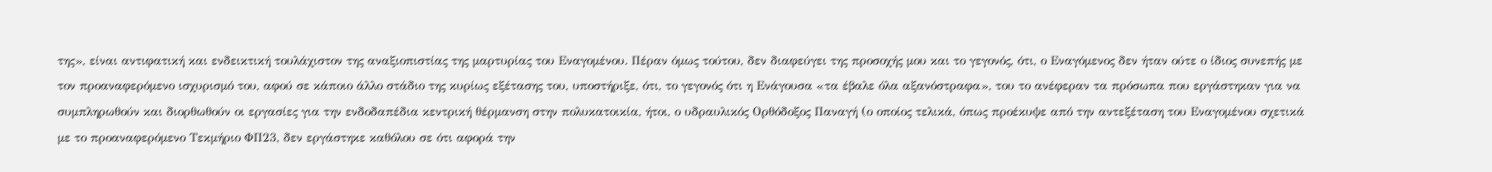της», είναι αντιφατική και ενδεικτική τουλάχιστον της αναξιοπιστίας της μαρτυρίας του Εναγομένου. Πέραν όμως τούτου, δεν διαφεύγει της προσοχής μου και το γεγονός, ότι, ο Εναγόμενος δεν ήταν ούτε ο ίδιος συνεπής με τον προαναφερόμενο ισχυρισμό του, αφού σε κάποιο άλλο στάδιο της κυρίως εξέτασης του, υποστήριξε, ότι, το γεγονός ότι η Ενάγουσα «τα έβαλε όλα αξανόστραφα», του το ανέφεραν τα πρόσωπα που εργάστηκαν για να συμπληρωθούν και διορθωθούν οι εργασίες για την ενδοδαπέδια κεντρική θέρμανση στην πολυκατοικία, ήτοι, ο υδραυλικός Ορθόδοξος Παναγή (ο οποίος τελικά, όπως προέκυψε από την αντεξέταση του Εναγομένου σχετικά με το προαναφερόμενο Τεκμήριο ΦΠ23, δεν εργάστηκε καθόλου σε ότι αφορά την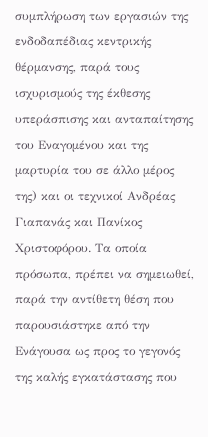συμπλήρωση των εργασιών της ενδοδαπέδιας κεντρικής θέρμανσης, παρά τους ισχυρισμούς της έκθεσης υπεράσπισης και ανταπαίτησης του Εναγομένου και της μαρτυρία του σε άλλο μέρος της) και οι τεχνικοί Ανδρέας Γιαπανάς και Πανίκος Χριστοφόρου. Τα οποία πρόσωπα, πρέπει να σημειωθεί, παρά την αντίθετη θέση που παρουσιάστηκε από την Ενάγουσα ως προς το γεγονός της καλής εγκατάστασης που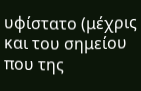υφίστατο (μέχρις και του σημείου που της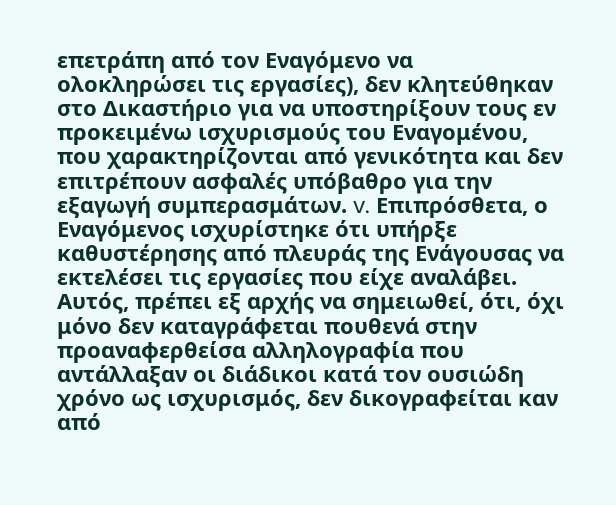επετράπη από τον Εναγόμενο να ολοκληρώσει τις εργασίες), δεν κλητεύθηκαν στο Δικαστήριο για να υποστηρίξουν τους εν προκειμένω ισχυρισμούς του Εναγομένου, που χαρακτηρίζονται από γενικότητα και δεν επιτρέπουν ασφαλές υπόβαθρο για την εξαγωγή συμπερασμάτων. v. Επιπρόσθετα, ο Εναγόμενος ισχυρίστηκε ότι υπήρξε καθυστέρησης από πλευράς της Ενάγουσας να εκτελέσει τις εργασίες που είχε αναλάβει. Αυτός, πρέπει εξ αρχής να σημειωθεί, ότι, όχι μόνο δεν καταγράφεται πουθενά στην προαναφερθείσα αλληλογραφία που αντάλλαξαν οι διάδικοι κατά τον ουσιώδη χρόνο ως ισχυρισμός, δεν δικογραφείται καν από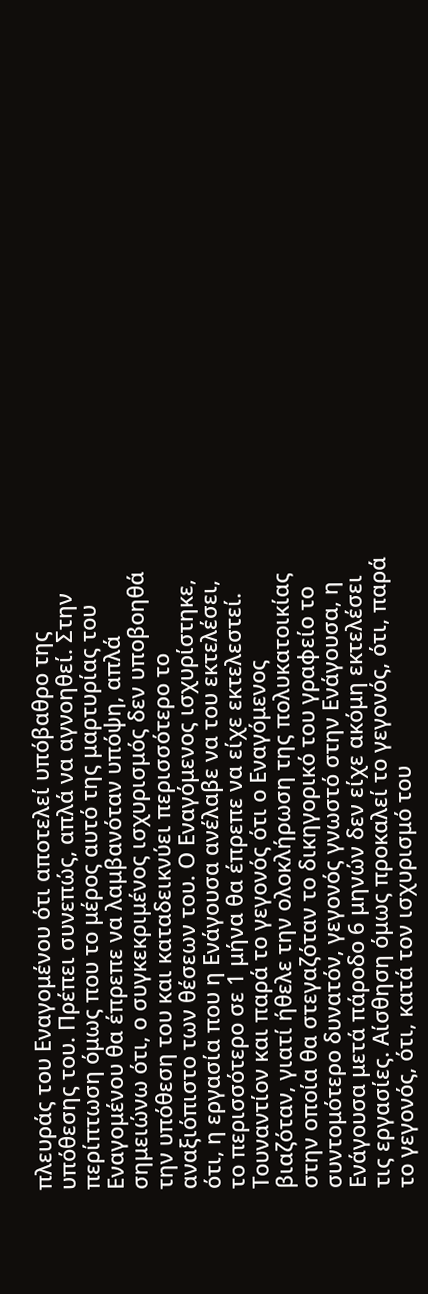πλευράς του Εναγομένου ότι αποτελεί υπόβαθρο της υπόθεσης του. Πρέπει συνεπώς, απλά να αγνοηθεί. Στην περίπτωση όμως που το μέρος αυτό της μαρτυρίας του Εναγομένου θα έπρεπε να λαμβανόταν υπόψη, απλά σημειώνω ότι, ο συγκεκριμένος ισχυρισμός δεν υποβοηθά την υπόθεση του και καταδεικνύει περισσότερο το αναξιόπιστο των θέσεων του. Ο Εναγόμενος ισχυρίστηκε, ότι, η εργασία που η Ενάγουσα ανέλαβε να του εκτελέσει, το περισσότερο σε 1 μήνα θα έπρεπε να είχε εκτελεστεί. Τουναντίον και παρά το γεγονός ότι ο Εναγόμενος βιαζόταν, γιατί ήθελε την ολοκλήρωση της πολυκατοικίας στην οποία θα στεγαζόταν το δικηγορικό του γραφείο το συντομότερο δυνατόν, γεγονός γνωστό στην Ενάγουσα, η Ενάγουσα μετά πάροδο 6 μηνών δεν είχε ακόμη εκτελέσει τις εργασίες. Αίσθηση όμως προκαλεί το γεγονός, ότι, παρά το γεγονός, ότι, κατά τον ισχυρισμό του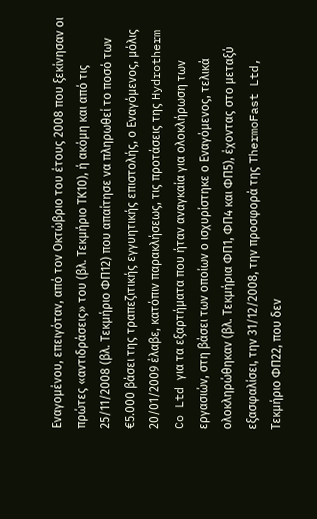Εναγομένου, επειγόταν, από τον Οκτώβριο του έτους 2008 που ξεκίνησαν οι πρώτες «αντιδράσεις» του (βλ. Τεκμήριο ΤΚ10), ή ακόμη και από τις 25/11/2008 (βλ. Τεκμήριο ΦΠ12) που απαίτησε να πληρωθεί το ποσό των €5.000 βάσει της τραπεζιτικής εγγυητικής επιστολής, ο Εναγόμενος, μόλις 20/01/2009 έλαβε, κατόπιν παρακλήσεως, τις προτάσεις της Hydrotherm Co Ltd για τα εξαρτήματα που ήταν αναγκαία για ολοκλήρωση των εργασιών, στη βάσει των οποίων ο ισχυρίστηκε ο Εναγόμενος, τελικά ολοκληρώθηκαν (βλ. Τεκμήρια ΦΠ1, ΦΠ4 και ΦΠ5), έχοντας στο μεταξύ εξασφαλίσει, την 31/12/2008, την προσφορά της ThermoFast Ltd, Τεκμήριο ΦΠ22, που δεν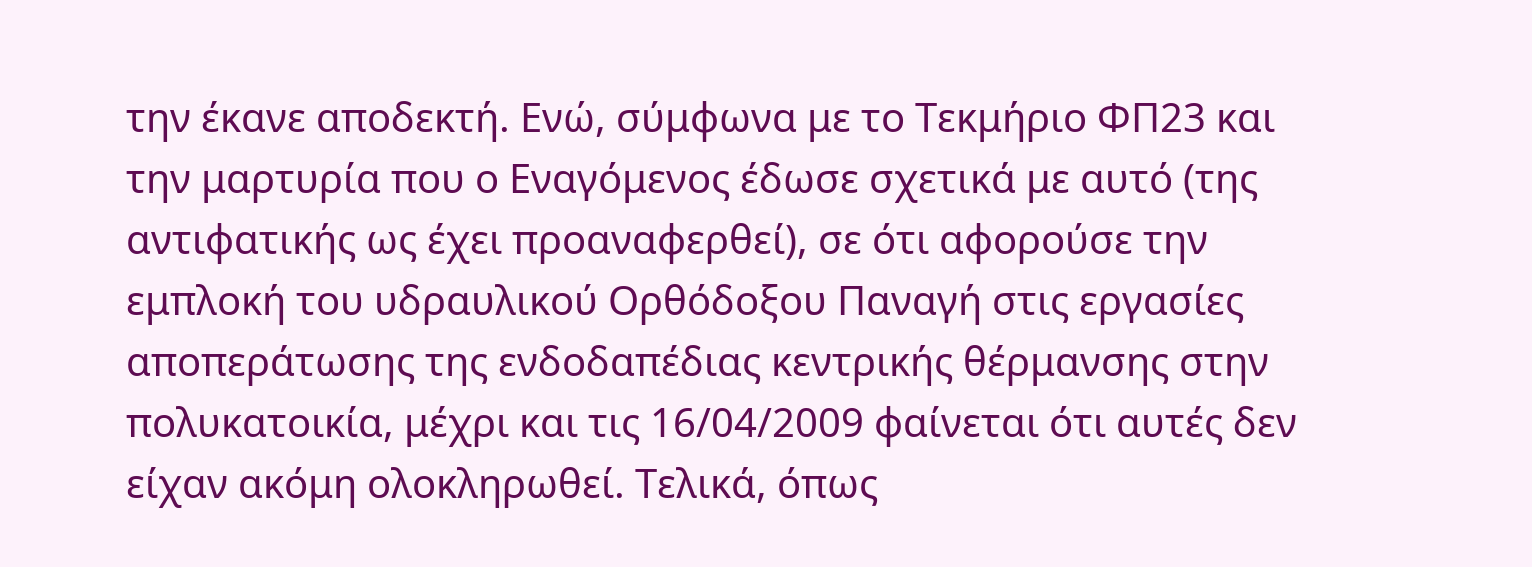την έκανε αποδεκτή. Ενώ, σύμφωνα με το Τεκμήριο ΦΠ23 και την μαρτυρία που ο Εναγόμενος έδωσε σχετικά με αυτό (της αντιφατικής ως έχει προαναφερθεί), σε ότι αφορούσε την εμπλοκή του υδραυλικού Ορθόδοξου Παναγή στις εργασίες αποπεράτωσης της ενδοδαπέδιας κεντρικής θέρμανσης στην πολυκατοικία, μέχρι και τις 16/04/2009 φαίνεται ότι αυτές δεν είχαν ακόμη ολοκληρωθεί. Τελικά, όπως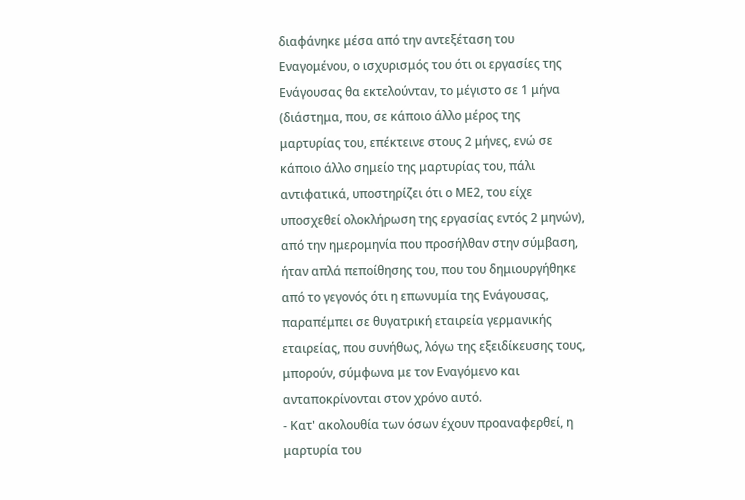διαφάνηκε μέσα από την αντεξέταση του Εναγομένου, ο ισχυρισμός του ότι οι εργασίες της Ενάγουσας θα εκτελούνταν, το μέγιστο σε 1 μήνα (διάστημα, που, σε κάποιο άλλο μέρος της μαρτυρίας του, επέκτεινε στους 2 μήνες, ενώ σε κάποιο άλλο σημείο της μαρτυρίας του, πάλι αντιφατικά, υποστηρίζει ότι ο ΜΕ2, του είχε υποσχεθεί ολοκλήρωση της εργασίας εντός 2 μηνών), από την ημερομηνία που προσήλθαν στην σύμβαση, ήταν απλά πεποίθησης του, που του δημιουργήθηκε από το γεγονός ότι η επωνυμία της Ενάγουσας, παραπέμπει σε θυγατρική εταιρεία γερμανικής εταιρείας, που συνήθως, λόγω της εξειδίκευσης τους, μπορούν, σύμφωνα με τον Εναγόμενο και ανταποκρίνονται στον χρόνο αυτό.
- Κατ' ακολουθία των όσων έχουν προαναφερθεί, η μαρτυρία του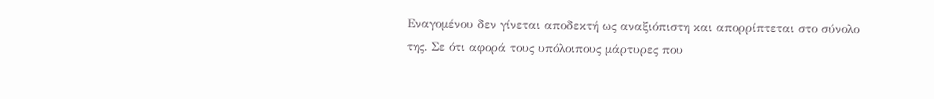Εναγομένου δεν γίνεται αποδεκτή ως αναξιόπιστη και απορρίπτεται στο σύνολο της. Σε ότι αφορά τους υπόλοιπους μάρτυρες που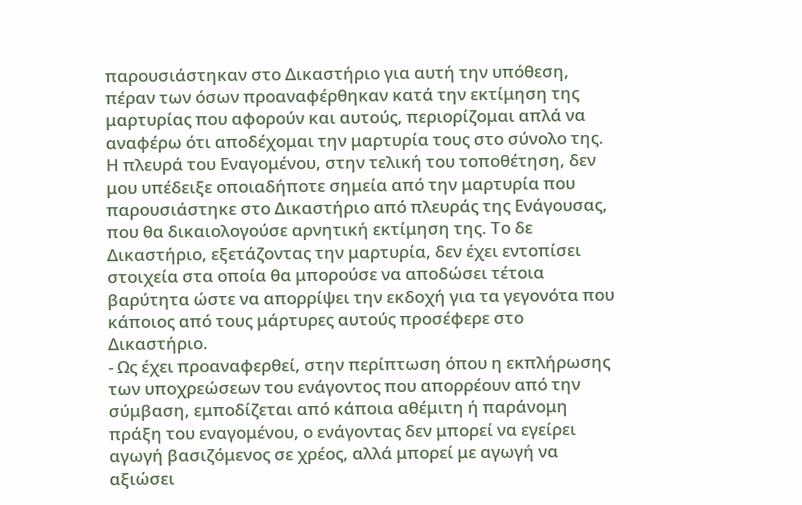παρουσιάστηκαν στο Δικαστήριο για αυτή την υπόθεση, πέραν των όσων προαναφέρθηκαν κατά την εκτίμηση της μαρτυρίας που αφορούν και αυτούς, περιορίζομαι απλά να αναφέρω ότι αποδέχομαι την μαρτυρία τους στο σύνολο της. Η πλευρά του Εναγομένου, στην τελική του τοποθέτηση, δεν μου υπέδειξε οποιαδήποτε σημεία από την μαρτυρία που παρουσιάστηκε στο Δικαστήριο από πλευράς της Ενάγουσας, που θα δικαιολογούσε αρνητική εκτίμηση της. Το δε Δικαστήριο, εξετάζοντας την μαρτυρία, δεν έχει εντοπίσει στοιχεία στα οποία θα μπορούσε να αποδώσει τέτοια βαρύτητα ώστε να απορρίψει την εκδοχή για τα γεγονότα που κάποιος από τους μάρτυρες αυτούς προσέφερε στο Δικαστήριο.
- Ως έχει προαναφερθεί, στην περίπτωση όπου η εκπλήρωσης των υποχρεώσεων του ενάγοντος που απορρέουν από την σύμβαση, εμποδίζεται από κάποια αθέμιτη ή παράνομη πράξη του εναγομένου, ο ενάγοντας δεν μπορεί να εγείρει αγωγή βασιζόμενος σε χρέος, αλλά μπορεί με αγωγή να αξιώσει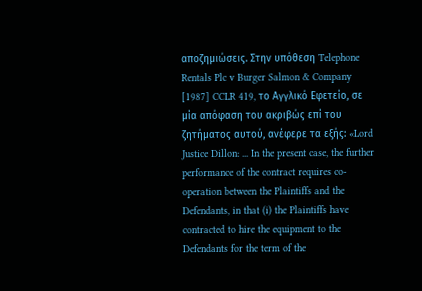αποζημιώσεις. Στην υπόθεση Telephone Rentals Plc v Burger Salmon & Company [1987] CCLR 419, το Αγγλικό Εφετείο, σε μία απόφαση του ακριβώς επί του ζητήματος αυτού, ανέφερε τα εξής: «Lord Justice Dillon: ... In the present case, the further performance of the contract requires co-operation between the Plaintiffs and the Defendants, in that (i) the Plaintiffs have contracted to hire the equipment to the Defendants for the term of the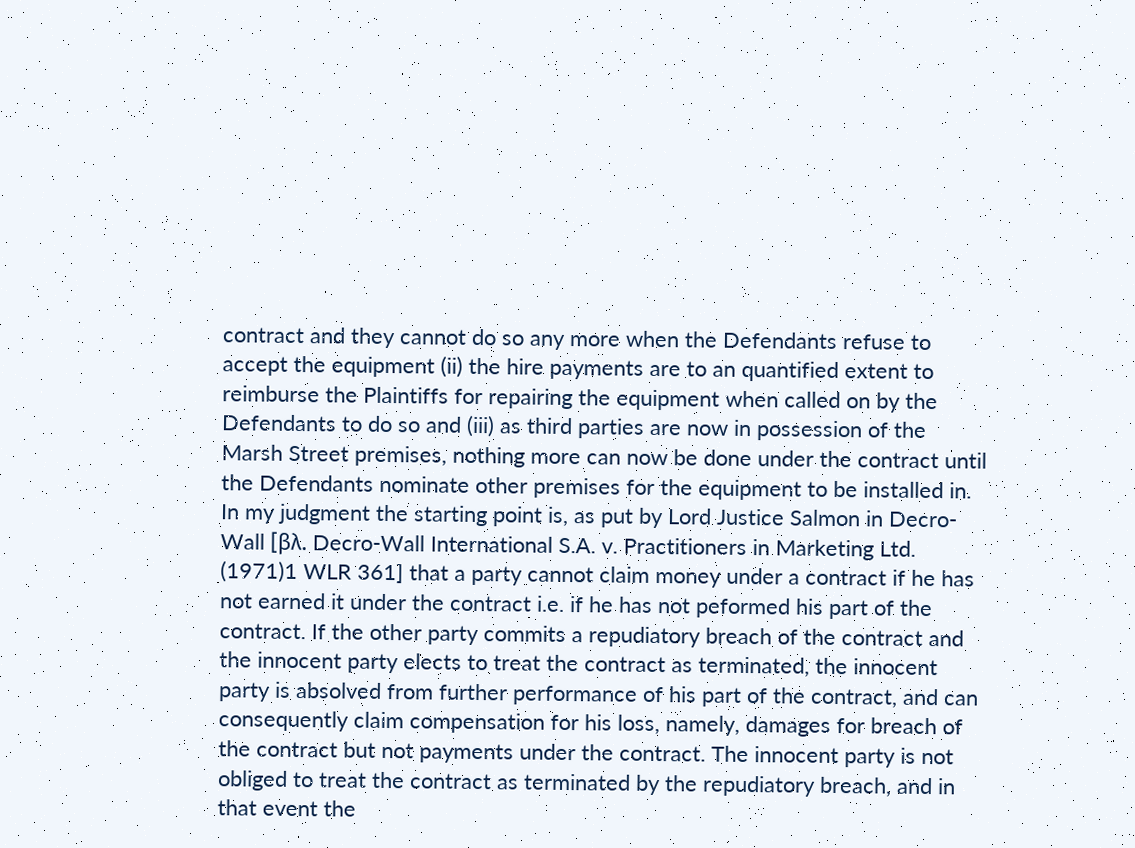contract and they cannot do so any more when the Defendants refuse to accept the equipment (ii) the hire payments are to an quantified extent to reimburse the Plaintiffs for repairing the equipment when called on by the Defendants to do so and (iii) as third parties are now in possession of the Marsh Street premises, nothing more can now be done under the contract until the Defendants nominate other premises for the equipment to be installed in. In my judgment the starting point is, as put by Lord Justice Salmon in Decro-Wall [βλ. Decro-Wall International S.A. v. Practitioners in Marketing Ltd.
(1971)1 WLR 361] that a party cannot claim money under a contract if he has not earned it under the contract i.e. if he has not peformed his part of the contract. If the other party commits a repudiatory breach of the contract and the innocent party elects to treat the contract as terminated, the innocent party is absolved from further performance of his part of the contract, and can consequently claim compensation for his loss, namely, damages for breach of the contract but not payments under the contract. The innocent party is not obliged to treat the contract as terminated by the repudiatory breach, and in that event the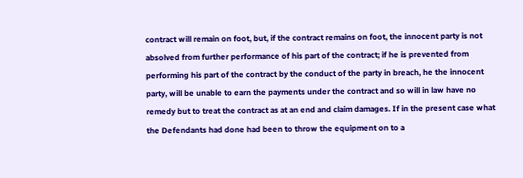contract will remain on foot, but, if the contract remains on foot, the innocent party is not absolved from further performance of his part of the contract; if he is prevented from performing his part of the contract by the conduct of the party in breach, he the innocent party, will be unable to earn the payments under the contract and so will in law have no remedy but to treat the contract as at an end and claim damages. If in the present case what the Defendants had done had been to throw the equipment on to a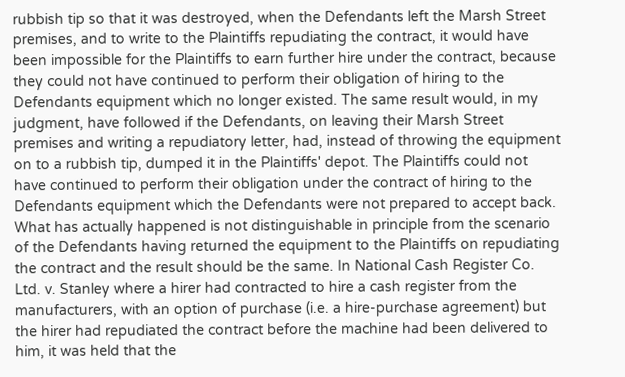rubbish tip so that it was destroyed, when the Defendants left the Marsh Street premises, and to write to the Plaintiffs repudiating the contract, it would have been impossible for the Plaintiffs to earn further hire under the contract, because they could not have continued to perform their obligation of hiring to the Defendants equipment which no longer existed. The same result would, in my judgment, have followed if the Defendants, on leaving their Marsh Street premises and writing a repudiatory letter, had, instead of throwing the equipment on to a rubbish tip, dumped it in the Plaintiffs' depot. The Plaintiffs could not have continued to perform their obligation under the contract of hiring to the Defendants equipment which the Defendants were not prepared to accept back. What has actually happened is not distinguishable in principle from the scenario of the Defendants having returned the equipment to the Plaintiffs on repudiating the contract and the result should be the same. In National Cash Register Co. Ltd. v. Stanley where a hirer had contracted to hire a cash register from the manufacturers, with an option of purchase (i.e. a hire-purchase agreement) but the hirer had repudiated the contract before the machine had been delivered to him, it was held that the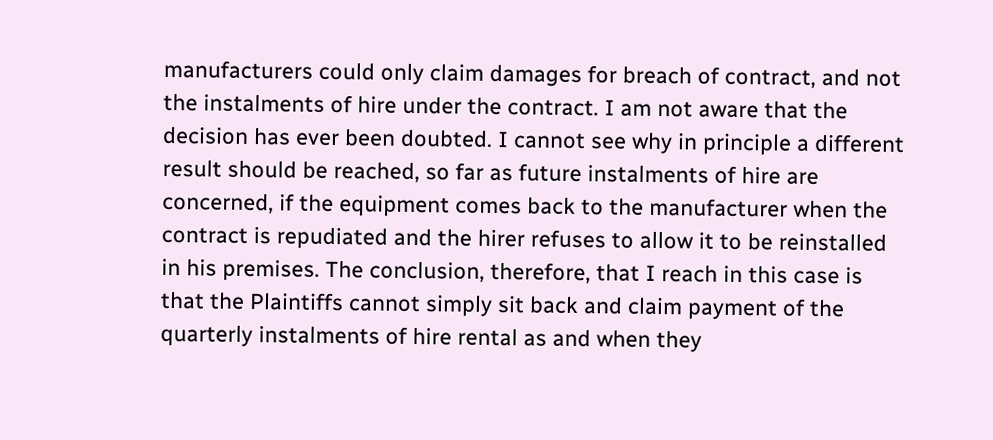manufacturers could only claim damages for breach of contract, and not the instalments of hire under the contract. I am not aware that the decision has ever been doubted. I cannot see why in principle a different result should be reached, so far as future instalments of hire are concerned, if the equipment comes back to the manufacturer when the contract is repudiated and the hirer refuses to allow it to be reinstalled in his premises. The conclusion, therefore, that I reach in this case is that the Plaintiffs cannot simply sit back and claim payment of the quarterly instalments of hire rental as and when they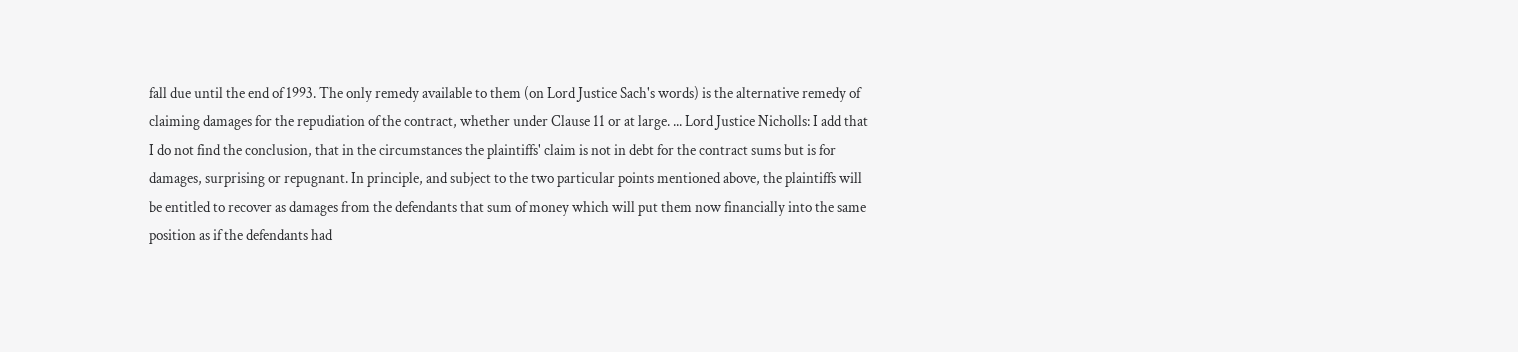fall due until the end of 1993. The only remedy available to them (on Lord Justice Sach's words) is the alternative remedy of claiming damages for the repudiation of the contract, whether under Clause 11 or at large. ... Lord Justice Nicholls: I add that I do not find the conclusion, that in the circumstances the plaintiffs' claim is not in debt for the contract sums but is for damages, surprising or repugnant. In principle, and subject to the two particular points mentioned above, the plaintiffs will be entitled to recover as damages from the defendants that sum of money which will put them now financially into the same position as if the defendants had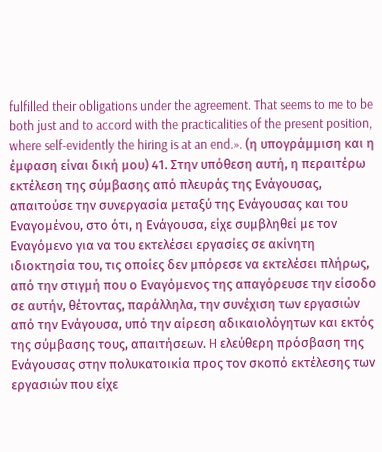fulfilled their obligations under the agreement. That seems to me to be both just and to accord with the practicalities of the present position, where self-evidently the hiring is at an end.». (η υπογράμμιση και η έμφαση είναι δική μου) 41. Στην υπόθεση αυτή, η περαιτέρω εκτέλεση της σύμβασης από πλευράς της Ενάγουσας, απαιτούσε την συνεργασία μεταξύ της Ενάγουσας και του Εναγομένου, στο ότι, η Ενάγουσα, είχε συμβληθεί με τον Εναγόμενο για να του εκτελέσει εργασίες σε ακίνητη ιδιοκτησία του, τις οποίες δεν μπόρεσε να εκτελέσει πλήρως, από την στιγμή που ο Εναγόμενος της απαγόρευσε την είσοδο σε αυτήν, θέτοντας, παράλληλα, την συνέχιση των εργασιών από την Ενάγουσα, υπό την αίρεση αδικαιολόγητων και εκτός της σύμβασης τους, απαιτήσεων. H ελεύθερη πρόσβαση της Ενάγουσας στην πολυκατοικία προς τον σκοπό εκτέλεσης των εργασιών που είχε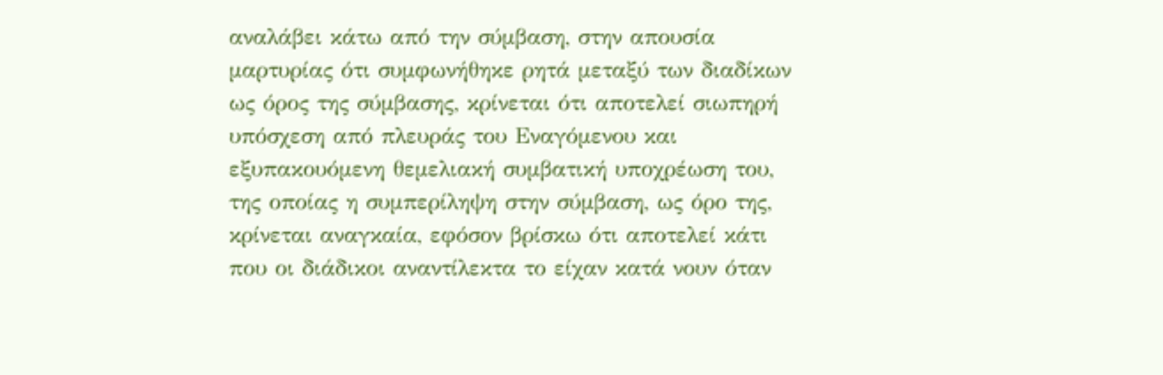αναλάβει κάτω από την σύμβαση, στην απουσία μαρτυρίας ότι συμφωνήθηκε ρητά μεταξύ των διαδίκων ως όρος της σύμβασης, κρίνεται ότι αποτελεί σιωπηρή υπόσχεση από πλευράς του Εναγόμενου και εξυπακουόμενη θεμελιακή συμβατική υποχρέωση του, της οποίας η συμπερίληψη στην σύμβαση, ως όρο της, κρίνεται αναγκαία, εφόσον βρίσκω ότι αποτελεί κάτι που οι διάδικοι αναντίλεκτα το είχαν κατά νουν όταν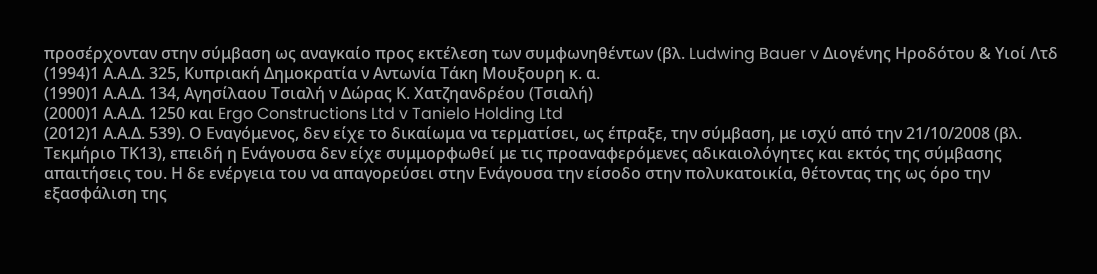προσέρχονταν στην σύμβαση ως αναγκαίο προς εκτέλεση των συμφωνηθέντων (βλ. Ludwing Bauer v Διογένης Ηροδότου & Υιοί Λτδ
(1994)1 Α.Α.Δ. 325, Κυπριακή Δημοκρατία ν Αντωνία Τάκη Μουξουρη κ. α.
(1990)1 Α.Α.Δ. 134, Αγησίλαου Τσιαλή ν Δώρας Κ. Χατζηανδρέου (Τσιαλή)
(2000)1 Α.Α.Δ. 1250 και Ergo Constructions Ltd v Tanielo Holding Ltd
(2012)1 Α.Α.Δ. 539). Ο Εναγόμενος, δεν είχε το δικαίωμα να τερματίσει, ως έπραξε, την σύμβαση, με ισχύ από την 21/10/2008 (βλ. Τεκμήριο ΤΚ13), επειδή η Ενάγουσα δεν είχε συμμορφωθεί με τις προαναφερόμενες αδικαιολόγητες και εκτός της σύμβασης απαιτήσεις του. Η δε ενέργεια του να απαγορεύσει στην Ενάγουσα την είσοδο στην πολυκατοικία, θέτοντας της ως όρο την εξασφάλιση της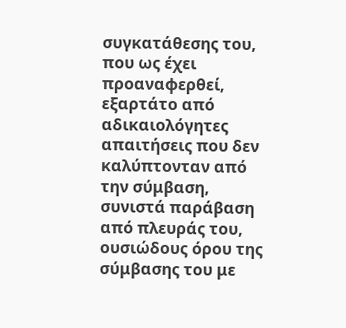συγκατάθεσης του, που ως έχει προαναφερθεί, εξαρτάτο από αδικαιολόγητες απαιτήσεις που δεν καλύπτονταν από την σύμβαση, συνιστά παράβαση από πλευράς του, ουσιώδους όρου της σύμβασης του με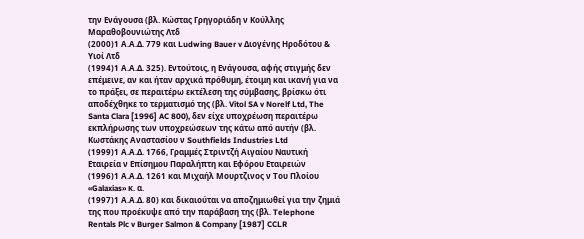την Ενάγουσα (βλ. Κώστας Γρηγοριάδη ν Κούλλης Μαραθοβουνιώτης Λτδ
(2000)1 Α.Α.Δ. 779 και Ludwing Bauer v Διογένης Ηροδότου & Υιοί Λτδ
(1994)1 Α.Α.Δ. 325). Εντούτοις, η Ενάγουσα, αφής στιγμής δεν επέμεινε, αν και ήταν αρχικά πρόθυμη, έτοιμη και ικανή για να το πράξει, σε περαιτέρω εκτέλεση της σύμβασης, βρίσκω ότι αποδέχθηκε το τερματισμό της (βλ. Vitol SA v Norelf Ltd, The Santa Clara [1996] AC 800), δεν είχε υποχρέωση περαιτέρω εκπλήρωσης των υποχρεώσεων της κάτω από αυτήν (βλ. Κωστάκης Αναστασίου ν Southfields Industries Ltd
(1999)1 Α.Α.Δ. 1766, Γραμμές Στριντζή Αιγαίου Ναυτική Εταιρεία ν Επίσημου Παραλήπτη και Εφόρου Εταιρειών
(1996)1 Α.Α.Δ. 1261 και Μιχαήλ Μουρτζινος ν Του Πλοίου «Galaxias» κ. α.
(1997)1 Α.Α.Δ. 80) και δικαιούται να αποζημιωθεί για την ζημιά της που προέκυψε από την παράβαση της (βλ. Telephone Rentals Plc v Burger Salmon & Company [1987] CCLR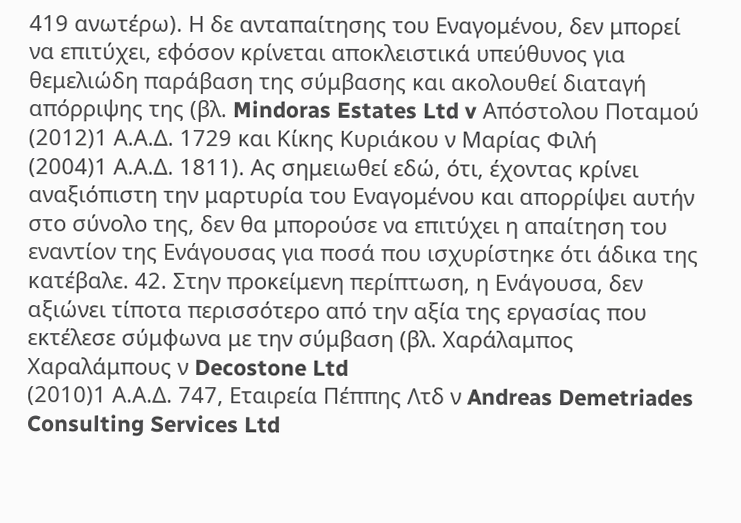419 ανωτέρω). Η δε ανταπαίτησης του Εναγομένου, δεν μπορεί να επιτύχει, εφόσον κρίνεται αποκλειστικά υπεύθυνος για θεμελιώδη παράβαση της σύμβασης και ακολουθεί διαταγή απόρριψης της (βλ. Mindoras Estates Ltd v Απόστολου Ποταμού
(2012)1 Α.Α.Δ. 1729 και Κίκης Κυριάκου ν Μαρίας Φιλή
(2004)1 Α.Α.Δ. 1811). Ας σημειωθεί εδώ, ότι, έχοντας κρίνει αναξιόπιστη την μαρτυρία του Εναγομένου και απορρίψει αυτήν στο σύνολο της, δεν θα μπορούσε να επιτύχει η απαίτηση του εναντίον της Ενάγουσας για ποσά που ισχυρίστηκε ότι άδικα της κατέβαλε. 42. Στην προκείμενη περίπτωση, η Ενάγουσα, δεν αξιώνει τίποτα περισσότερο από την αξία της εργασίας που εκτέλεσε σύμφωνα με την σύμβαση (βλ. Χαράλαμπος Χαραλάμπους ν Decostone Ltd
(2010)1 Α.Α.Δ. 747, Εταιρεία Πέππης Λτδ ν Andreas Demetriades Consulting Services Ltd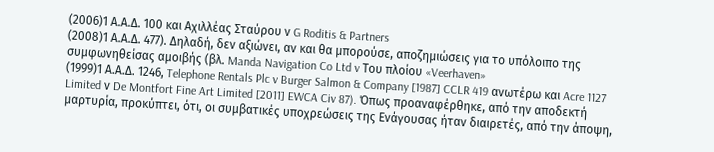(2006)1 Α.Α.Δ. 100 και Αχιλλέας Σταύρου ν G Roditis & Partners
(2008)1 Α.Α.Δ. 477). Δηλαδή, δεν αξιώνει, αν και θα μπορούσε, αποζημιώσεις για το υπόλοιπο της συμφωνηθείσας αμοιβής (βλ. Manda Navigation Co Ltd v Του πλοίου «Veerhaven»
(1999)1 Α.Α.Δ. 1246, Telephone Rentals Plc v Burger Salmon & Company [1987] CCLR 419 ανωτέρω και Acre 1127 Limited ν De Montfort Fine Art Limited [2011] EWCA Civ 87). Όπως προαναφέρθηκε, από την αποδεκτή μαρτυρία, προκύπτει, ότι, οι συμβατικές υποχρεώσεις της Ενάγουσας ήταν διαιρετές, από την άποψη,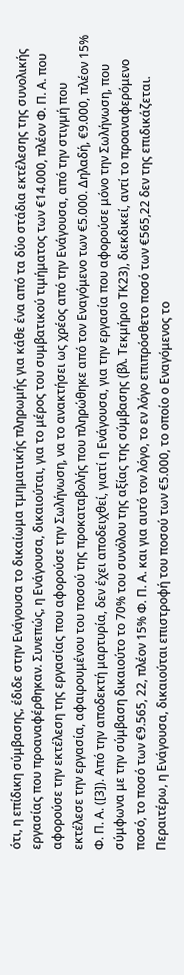ότι, η επίδικη σύμβασης, έδιδε στην Ενάγουσα το δικαίωμα τμηματικής πληρωμής για κάθε ένα από τα δύο στάδια εκτέλεσης της συνολικής εργασίας που προαναφέρθηκαν. Συνεπώς, η Ενάγουσα, δικαιούται, για το μέρος του συμβατικού τιμήματος των €14.000, πλέον Φ. Π. Α. που αφορούσε την εκτέλεση της εργασίας που αφορούσε την Σωλήνωση, να το ανακτήσει ως χρέος από την Ενάγουσα, από την στιγμή που εκτέλεσε την εργασία, αφαιρουμένου του ποσού της προκαταβολής που πληρώθηκε από τον Εναγόμενο των €5.000. Δηλαδή, €9.000, πλέον 15% Φ. Π. Α. ([3]). Από την αποδεκτή μαρτυρία, δεν έχει αποδειχθεί, γιατί η Ενάγουσα, για την εργασία που αφορούσε μόνο την Σωλήνωση, που σύμφωνα με την σύμβαση δικαιούτο το 70% του συνόλου της αξίας της σύμβασης (βλ. Τεκμήριο ΤΚ23), διεκδικεί, αντί το προαναφερόμενο ποσό, το ποσό των €9.565, 22, πλέον 15% Φ. Π. Α. και για αυτό τον λόγο, το εν λόγο επιπρόσθετο ποσό των €565,22 δεν της επιδικάζεται. Περαιτέρω, η Ενάγουσα, δικαιούται επιστροφή του ποσού των €5.000, το οποίο ο Εναγόμενος το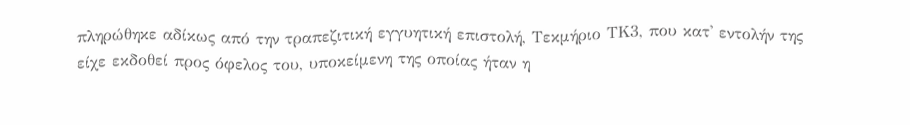πληρώθηκε αδίκως από την τραπεζιτική εγγυητική επιστολή, Τεκμήριο ΤΚ3, που κατ' εντολήν της είχε εκδοθεί προς όφελος του, υποκείμενη της οποίας ήταν η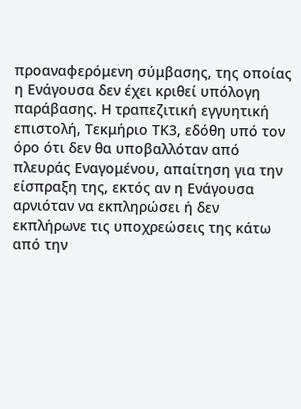προαναφερόμενη σύμβασης, της οποίας η Ενάγουσα δεν έχει κριθεί υπόλογη παράβασης. Η τραπεζιτική εγγυητική επιστολή, Τεκμήριο ΤΚ3, εδόθη υπό τον όρο ότι δεν θα υποβαλλόταν από πλευράς Εναγομένου, απαίτηση για την είσπραξη της, εκτός αν η Ενάγουσα αρνιόταν να εκπληρώσει ή δεν εκπλήρωνε τις υποχρεώσεις της κάτω από την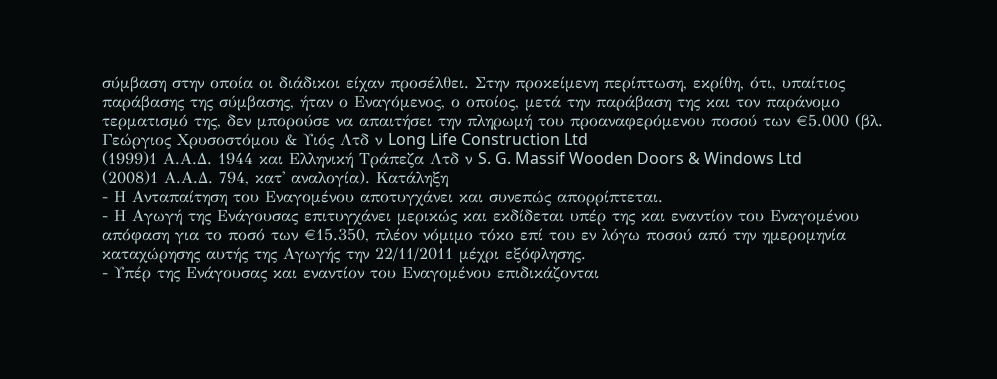σύμβαση στην οποία οι διάδικοι είχαν προσέλθει. Στην προκείμενη περίπτωση, εκρίθη, ότι, υπαίτιος παράβασης της σύμβασης, ήταν ο Εναγόμενος, ο οποίος, μετά την παράβαση της και τον παράνομο τερματισμό της, δεν μπορούσε να απαιτήσει την πληρωμή του προαναφερόμενου ποσού των €5.000 (βλ. Γεώργιος Χρυσοστόμου & Υιός Λτδ ν Long Life Construction Ltd
(1999)1 Α.Α.Δ. 1944 και Ελληνική Τράπεζα Λτδ ν S. G. Massif Wooden Doors & Windows Ltd
(2008)1 Α.Α.Δ. 794, κατ' αναλογία). Κατάληξη
- Η Ανταπαίτηση του Εναγομένου αποτυγχάνει και συνεπώς απορρίπτεται.
- Η Αγωγή της Ενάγουσας επιτυγχάνει μερικώς και εκδίδεται υπέρ της και εναντίον του Εναγομένου απόφαση για το ποσό των €15.350, πλέον νόμιμο τόκο επί του εν λόγω ποσού από την ημερομηνία καταχώρησης αυτής της Αγωγής την 22/11/2011 μέχρι εξόφλησης.
- Υπέρ της Ενάγουσας και εναντίον του Εναγομένου επιδικάζονται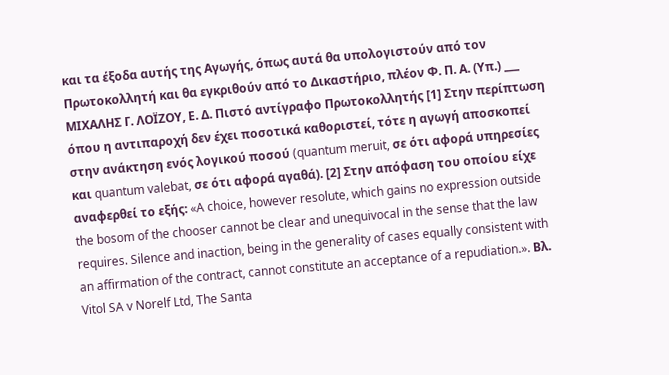και τα έξοδα αυτής της Αγωγής, όπως αυτά θα υπολογιστούν από τον Πρωτοκολλητή και θα εγκριθούν από το Δικαστήριο, πλέον Φ. Π. Α. (Υπ.) ___ ΜΙΧΑΛΗΣ Γ. ΛΟΪΖΟΥ, Ε. Δ. Πιστό αντίγραφο Πρωτοκολλητής [1] Στην περίπτωση όπου η αντιπαροχή δεν έχει ποσοτικά καθοριστεί, τότε η αγωγή αποσκοπεί στην ανάκτηση ενός λογικού ποσού (quantum meruit, σε ότι αφορά υπηρεσίες και quantum valebat, σε ότι αφορά αγαθά). [2] Στην απόφαση του οποίου είχε αναφερθεί το εξής: «A choice, however resolute, which gains no expression outside the bosom of the chooser cannot be clear and unequivocal in the sense that the law requires. Silence and inaction, being in the generality of cases equally consistent with an affirmation of the contract, cannot constitute an acceptance of a repudiation.». Βλ. Vitol SA v Norelf Ltd, The Santa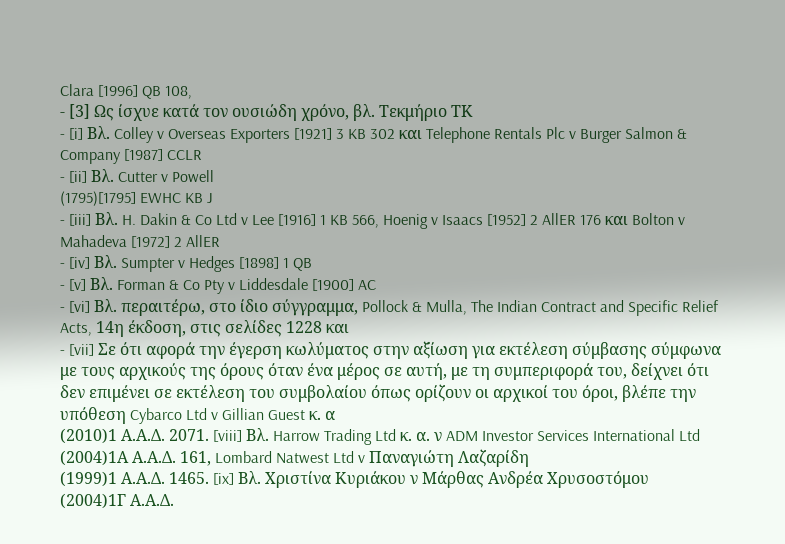Clara [1996] QB 108,
- [3] Ως ίσχυε κατά τον ουσιώδη χρόνο, βλ. Τεκμήριο ΤΚ
- [i] Βλ. Colley v Overseas Exporters [1921] 3 KB 302 και Telephone Rentals Plc v Burger Salmon & Company [1987] CCLR
- [ii] Βλ. Cutter v Powell
(1795)[1795] EWHC KB J
- [iii] Βλ. H. Dakin & Co Ltd v Lee [1916] 1 KB 566, Hoenig v Isaacs [1952] 2 AllER 176 και Bolton v Mahadeva [1972] 2 AllER
- [iv] Βλ. Sumpter v Hedges [1898] 1 QB
- [v] Βλ. Forman & Co Pty v Liddesdale [1900] AC
- [vi] Βλ. περαιτέρω, στο ίδιο σύγγραμμα, Pollock & Mulla, The Indian Contract and Specific Relief Acts, 14η έκδοση, στις σελίδες 1228 και
- [vii] Σε ότι αφορά την έγερση κωλύματος στην αξίωση για εκτέλεση σύμβασης σύμφωνα με τους αρχικούς της όρους όταν ένα μέρος σε αυτή, με τη συμπεριφορά του, δείχνει ότι δεν επιμένει σε εκτέλεση του συμβολαίου όπως ορίζουν οι αρχικοί του όροι, βλέπε την υπόθεση Cybarco Ltd v Gillian Guest κ. α
(2010)1 Α.Α.Δ. 2071. [viii] Βλ. Harrow Trading Ltd κ. α. ν ADM Investor Services International Ltd
(2004)1Α Α.Α.Δ. 161, Lombard Natwest Ltd v Παναγιώτη Λαζαρίδη
(1999)1 Α.Α.Δ. 1465. [ix] Βλ. Χριστίνα Κυριάκου ν Μάρθας Ανδρέα Χρυσοστόμου
(2004)1Γ Α.Α.Δ.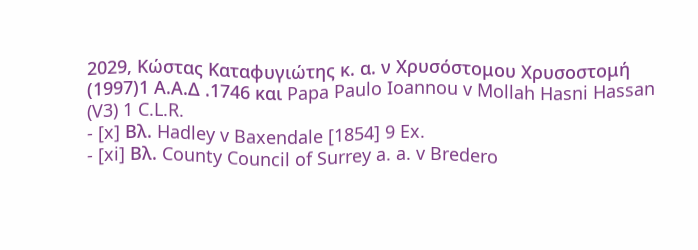2029, Κώστας Καταφυγιώτης κ. α. ν Χρυσόστομου Χρυσοστομή
(1997)1 Α.Α.Δ .1746 και Papa Paulo Ioannou v Mollah Hasni Hassan (V3) 1 C.L.R.
- [x] Βλ. Hadley v Baxendale [1854] 9 Ex.
- [xi] Βλ. County Council of Surrey a. a. v Bredero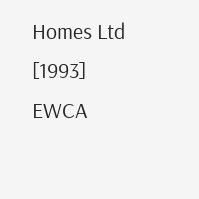Homes Ltd [1993] EWCA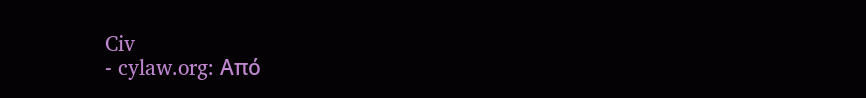Civ
- cylaw.org: Από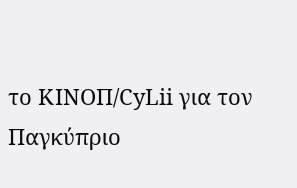το ΚΙΝOΠ/CyLii για τον Παγκύπριο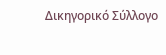Δικηγορικό Σύλλογο